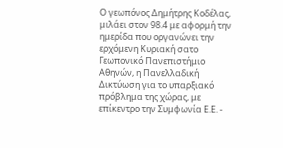Ο γεωπόνος Δημήτρης Κοδέλας, μιλάει στον 98.4 με αφορμή την ημερίδα που οργανώνει την ερχόμενη Κυριακή σατο Γεωπονικό Πανεπιστήμιο Αθηνών, η Πανελλαδική Δικτύωση για το υπαρξιακό πρόβλημα της χώρας, με επίκεντρο την Συμφωνία Ε.Ε. -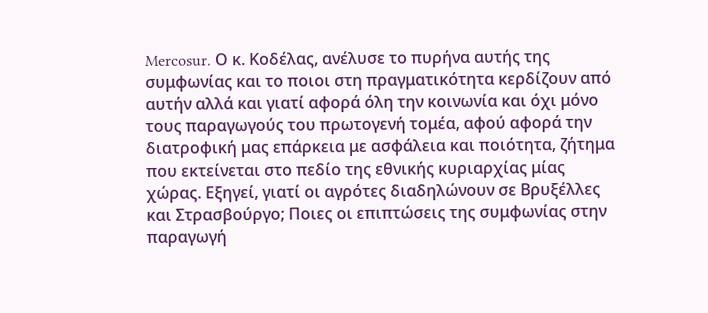Mercosur. Ο κ. Κοδέλας, ανέλυσε το πυρήνα αυτής της συμφωνίας και το ποιοι στη πραγματικότητα κερδίζουν από αυτήν αλλά και γιατί αφορά όλη την κοινωνία και όχι μόνο τους παραγωγούς του πρωτογενή τομέα, αφού αφορά την διατροφική μας επάρκεια με ασφάλεια και ποιότητα, ζήτημα που εκτείνεται στο πεδίο της εθνικής κυριαρχίας μίας χώρας. Εξηγεί, γιατί οι αγρότες διαδηλώνουν σε Βρυξέλλες και Στρασβούργο; Ποιες οι επιπτώσεις της συμφωνίας στην παραγωγή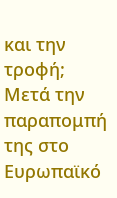και την τροφή; Μετά την παραπομπή της στο Ευρωπαϊκό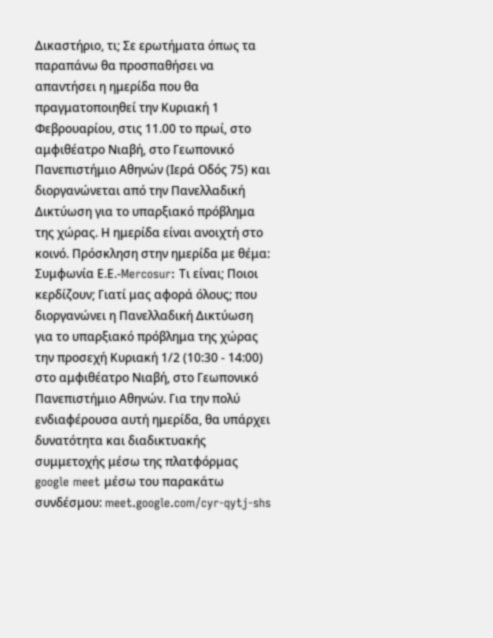Δικαστήριο, τι; Σε ερωτήματα όπως τα παραπάνω θα προσπαθήσει να απαντήσει η ημερίδα που θα πραγματοποιηθεί την Κυριακή 1 Φεβρουαρίου, στις 11.00 το πρωί, στο αμφιθέατρο Νιαβή, στο Γεωπονικό Πανεπιστήμιο Αθηνών (Ιερά Οδός 75) και διοργανώνεται από την Πανελλαδική Δικτύωση για το υπαρξιακό πρόβλημα της χώρας. Η ημερίδα είναι ανοιχτή στο κοινό. Πρόσκληση στην ημερίδα με θέμα: Συμφωνία Ε.Ε.-Mercosur: Τι είναι; Ποιοι κερδίζουν; Γιατί μας αφορά όλους; που διοργανώνει η Πανελλαδική Δικτύωση για το υπαρξιακό πρόβλημα της χώρας την προσεχή Κυριακή 1/2 (10:30 - 14:00) στο αμφιθέατρο Νιαβή, στο Γεωπονικό Πανεπιστήμιο Αθηνών. Για την πολύ ενδιαφέρουσα αυτή ημερίδα, θα υπάρχει δυνατότητα και διαδικτυακής συμμετοχής μέσω της πλατφόρμας google meet μέσω του παρακάτω συνδέσμου: meet.google.com/cyr-qytj-shs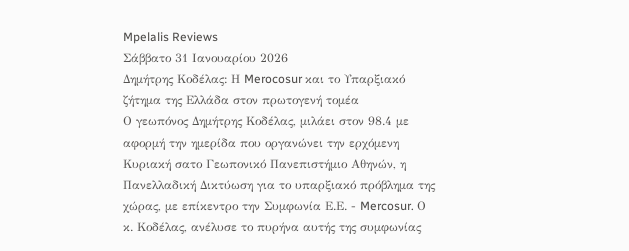Mpelalis Reviews
Σάββατο 31 Ιανουαρίου 2026
Δημήτρης Κοδέλας: Η Merocosur και το Υπαρξιακό ζήτημα της Ελλάδα στον πρωτογενή τομέα
Ο γεωπόνος Δημήτρης Κοδέλας, μιλάει στον 98.4 με αφορμή την ημερίδα που οργανώνει την ερχόμενη Κυριακή σατο Γεωπονικό Πανεπιστήμιο Αθηνών, η Πανελλαδική Δικτύωση για το υπαρξιακό πρόβλημα της χώρας, με επίκεντρο την Συμφωνία Ε.Ε. - Mercosur. Ο κ. Κοδέλας, ανέλυσε το πυρήνα αυτής της συμφωνίας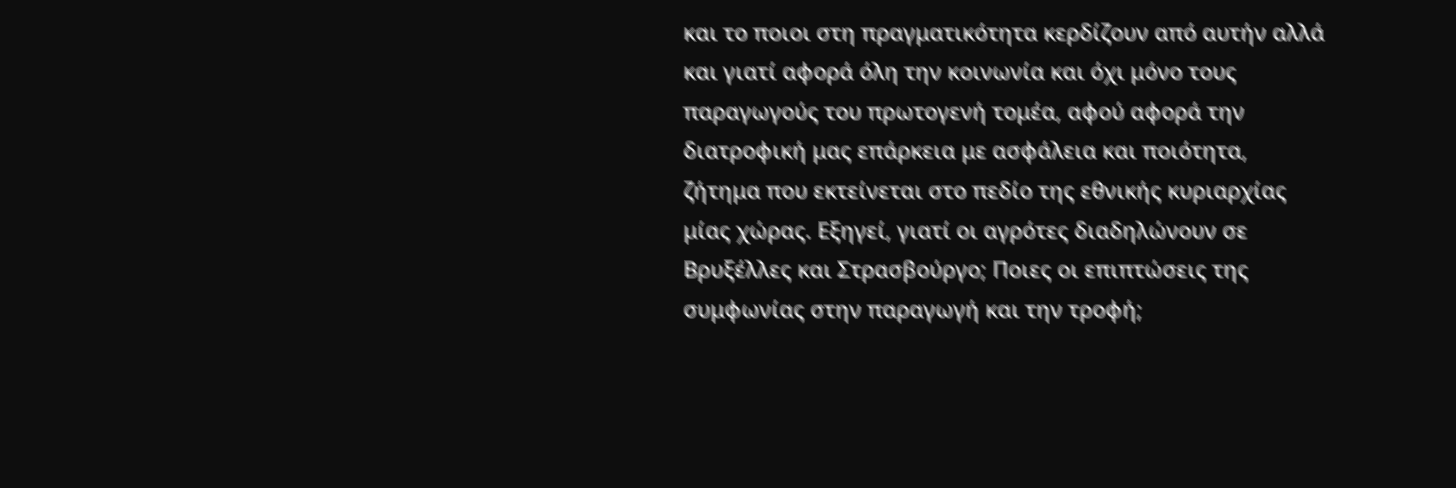και το ποιοι στη πραγματικότητα κερδίζουν από αυτήν αλλά και γιατί αφορά όλη την κοινωνία και όχι μόνο τους παραγωγούς του πρωτογενή τομέα, αφού αφορά την διατροφική μας επάρκεια με ασφάλεια και ποιότητα, ζήτημα που εκτείνεται στο πεδίο της εθνικής κυριαρχίας μίας χώρας. Εξηγεί, γιατί οι αγρότες διαδηλώνουν σε Βρυξέλλες και Στρασβούργο; Ποιες οι επιπτώσεις της συμφωνίας στην παραγωγή και την τροφή;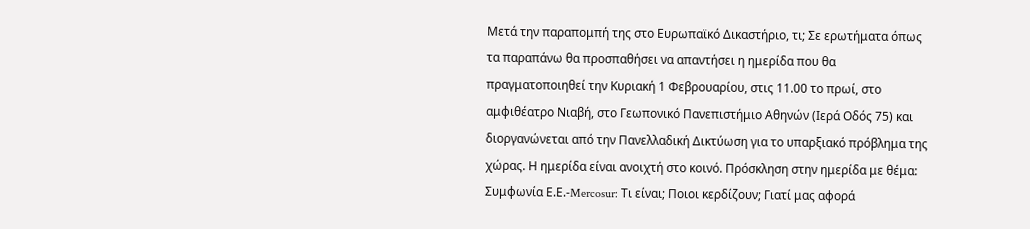Μετά την παραπομπή της στο Ευρωπαϊκό Δικαστήριο, τι; Σε ερωτήματα όπως τα παραπάνω θα προσπαθήσει να απαντήσει η ημερίδα που θα πραγματοποιηθεί την Κυριακή 1 Φεβρουαρίου, στις 11.00 το πρωί, στο αμφιθέατρο Νιαβή, στο Γεωπονικό Πανεπιστήμιο Αθηνών (Ιερά Οδός 75) και διοργανώνεται από την Πανελλαδική Δικτύωση για το υπαρξιακό πρόβλημα της χώρας. Η ημερίδα είναι ανοιχτή στο κοινό. Πρόσκληση στην ημερίδα με θέμα: Συμφωνία Ε.Ε.-Mercosur: Τι είναι; Ποιοι κερδίζουν; Γιατί μας αφορά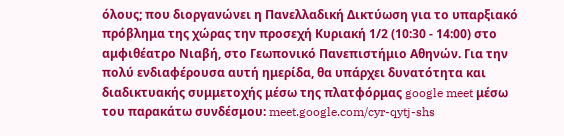όλους; που διοργανώνει η Πανελλαδική Δικτύωση για το υπαρξιακό πρόβλημα της χώρας την προσεχή Κυριακή 1/2 (10:30 - 14:00) στο αμφιθέατρο Νιαβή, στο Γεωπονικό Πανεπιστήμιο Αθηνών. Για την πολύ ενδιαφέρουσα αυτή ημερίδα, θα υπάρχει δυνατότητα και διαδικτυακής συμμετοχής μέσω της πλατφόρμας google meet μέσω του παρακάτω συνδέσμου: meet.google.com/cyr-qytj-shs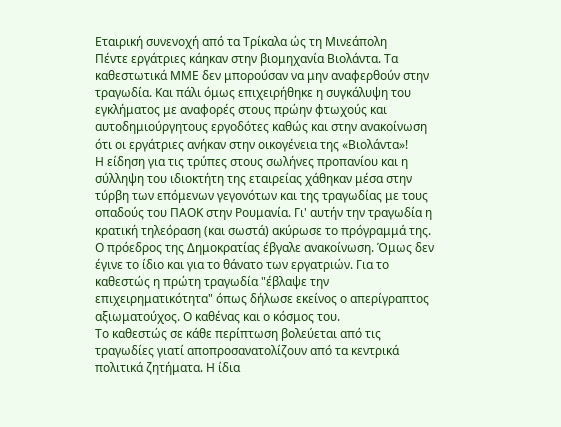Εταιρική συνενοχή από τα Τρίκαλα ώς τη Μινεάπολη
Πέντε εργάτριες κάηκαν στην βιομηχανία Βιολάντα. Τα καθεστωτικά ΜΜΕ δεν μπορούσαν να μην αναφερθούν στην τραγωδία. Και πάλι όμως επιχειρήθηκε η συγκάλυψη του εγκλήματος με αναφορές στους πρώην φτωχούς και αυτοδημιούργητους εργοδότες καθώς και στην ανακοίνωση ότι οι εργάτριες ανήκαν στην οικογένεια της «Βιολάντα»!
Η είδηση για τις τρύπες στους σωλήνες προπανίου και η σύλληψη του ιδιοκτήτη της εταιρείας χάθηκαν μέσα στην τύρβη των επόμενων γεγονότων και της τραγωδίας με τους οπαδούς του ΠΑΟΚ στην Ρουμανία. Γι' αυτήν την τραγωδία η κρατική τηλεόραση (και σωστά) ακύρωσε το πρόγραμμά της. Ο πρόεδρος της Δημοκρατίας έβγαλε ανακοίνωση. Όμως δεν έγινε το ίδιο και για το θάνατο των εργατριών. Για το καθεστώς η πρώτη τραγωδία "έβλαψε την επιχειρηματικότητα" όπως δήλωσε εκείνος ο απερίγραπτος αξιωματούχος. Ο καθένας και ο κόσμος του.
Το καθεστώς σε κάθε περίπτωση βολεύεται από τις τραγωδίες γιατί αποπροσανατολίζουν από τα κεντρικά πολιτικά ζητήματα. Η ίδια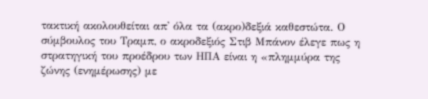τακτική ακολουθείται απ' όλα τα (ακρο)δεξιά καθεστώτα. Ο σύμβουλος του Τραμπ, ο ακροδεξιός Στιβ Μπάνον έλεγε πως η στρατηγική του προέδρου των ΗΠΑ είναι η «πλημμύρα της ζώνης (ενημέρωσης) με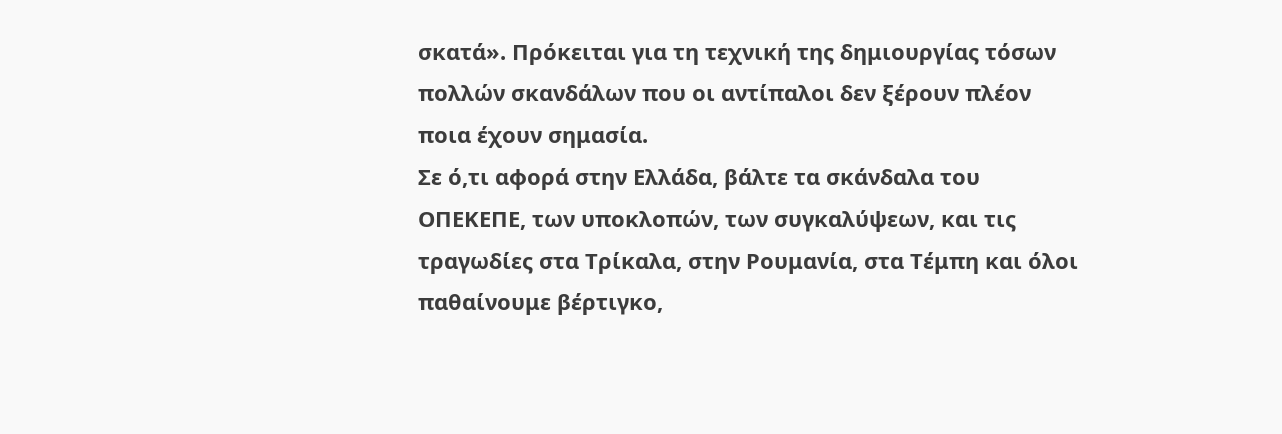σκατά». Πρόκειται για τη τεχνική της δημιουργίας τόσων πολλών σκανδάλων που οι αντίπαλοι δεν ξέρουν πλέον ποια έχουν σημασία.
Σε ό,τι αφορά στην Ελλάδα, βάλτε τα σκάνδαλα του ΟΠΕΚΕΠΕ, των υποκλοπών, των συγκαλύψεων, και τις τραγωδίες στα Τρίκαλα, στην Ρουμανία, στα Τέμπη και όλοι παθαίνουμε βέρτιγκο,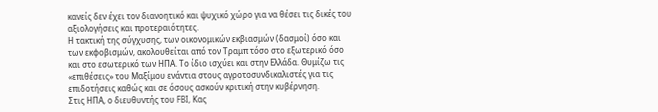κανείς δεν έχει τον διανοητικό και ψυχικό χώρο για να θέσει τις δικές του αξιολογήσεις και προτεραιότητες.
Η τακτική της σύγχυσης, των οικονομικών εκβιασμών (δασμοί) όσο και των εκφοβισμών, ακολουθείται από τον Τραμπ τόσο στο εξωτερικό όσο και στο εσωτερικό των ΗΠΑ. Το ίδιο ισχύει και στην Ελλάδα. Θυμίζω τις «επιθέσεις» του Μαξίμου ενάντια στους αγροτοσυνδικαλιστές για τις επιδοτήσεις καθώς και σε όσους ασκούν κριτική στην κυβέρνηση.
Στις ΗΠΑ, ο διευθυντής του FBI, Κας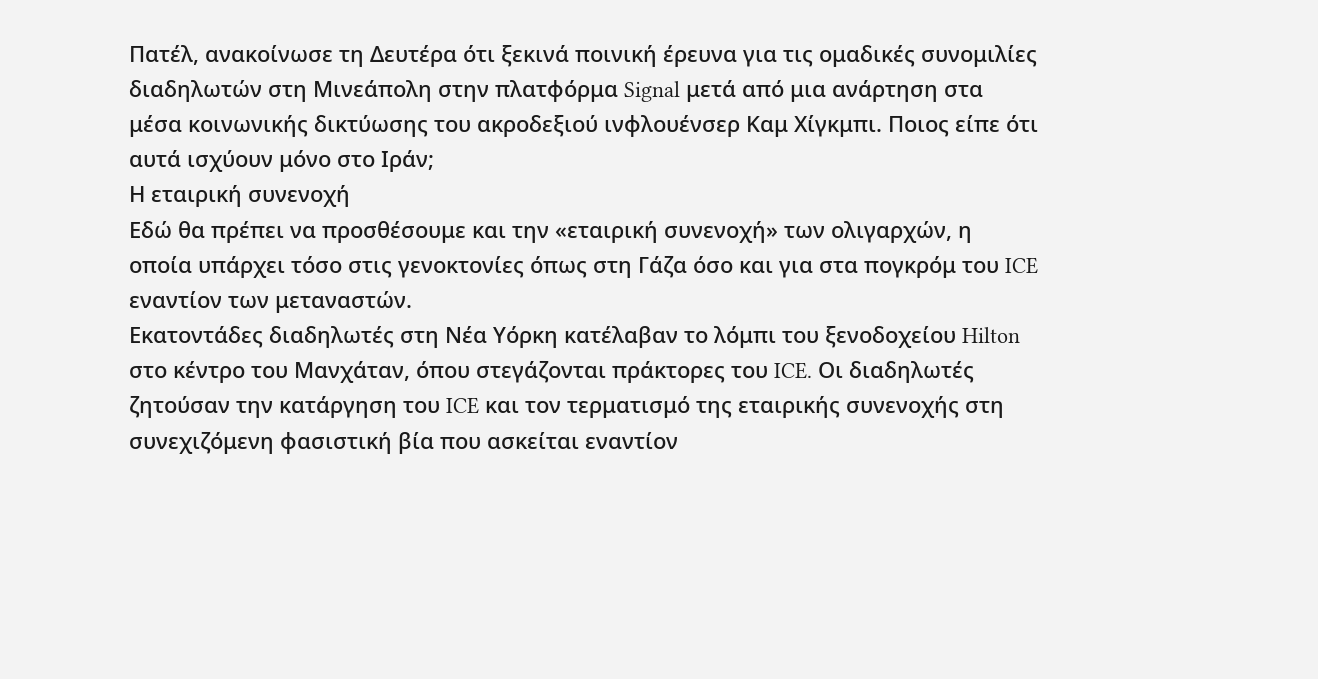Πατέλ, ανακοίνωσε τη Δευτέρα ότι ξεκινά ποινική έρευνα για τις ομαδικές συνομιλίες διαδηλωτών στη Μινεάπολη στην πλατφόρμα Signal μετά από μια ανάρτηση στα μέσα κοινωνικής δικτύωσης του ακροδεξιού ινφλουένσερ Καμ Χίγκμπι. Ποιος είπε ότι αυτά ισχύουν μόνο στο Ιράν;
Η εταιρική συνενοχή
Εδώ θα πρέπει να προσθέσουμε και την «εταιρική συνενοχή» των ολιγαρχών, η οποία υπάρχει τόσο στις γενοκτονίες όπως στη Γάζα όσο και για στα πογκρόμ του ICE εναντίον των μεταναστών.
Εκατοντάδες διαδηλωτές στη Νέα Υόρκη κατέλαβαν το λόμπι του ξενοδοχείου Hilton στο κέντρο του Μανχάταν, όπου στεγάζονται πράκτορες του ICE. Οι διαδηλωτές ζητούσαν την κατάργηση του ICE και τον τερματισμό της εταιρικής συνενοχής στη συνεχιζόμενη φασιστική βία που ασκείται εναντίον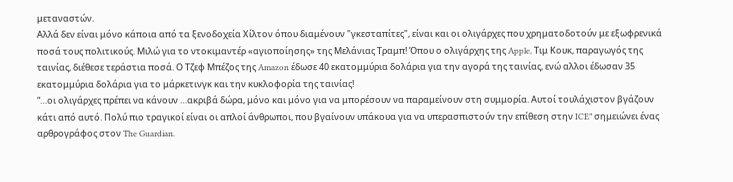μεταναστών.
Αλλά δεν είναι μόνο κάποια από τα ξενοδοχεία Χίλτον όπου διαμένουν "γκεσταπίτες", είναι και οι ολιγάρχες που χρηματοδοτούν με εξωφρενικά ποσά τους πολιτικούς. Μιλώ για το ντοκιμαντέρ «αγιοποίησης» της Μελάνιας Τραμπ! Όπου ο ολιγάρχης της Apple, Τιμ Κουκ, παραγωγός της ταινίας, διέθεσε τεράστια ποσά. Ο Τζεφ Μπέζος της Amazon έδωσε 40 εκατομμύρια δολάρια για την αγορά της ταινίας, ενώ αλλοι έδωσαν 35 εκατομμύρια δολάρια για το μάρκετινγκ και την κυκλοφορία της ταινίας!
“…οι ολιγάρχες πρέπει να κάνουν …ακριβά δώρα, μόνο και μόνο για να μπορέσουν να παραμείνουν στη συμμορία. Αυτοί τουλάχιστον βγάζουν κάτι από αυτό. Πολύ πιο τραγικοί είναι οι απλοί άνθρωποι, που βγαίνουν υπάκουα για να υπερασπιστούν την επίθεση στην ICE” σημειώνει ένας αρθρογράφος στον The Guardian.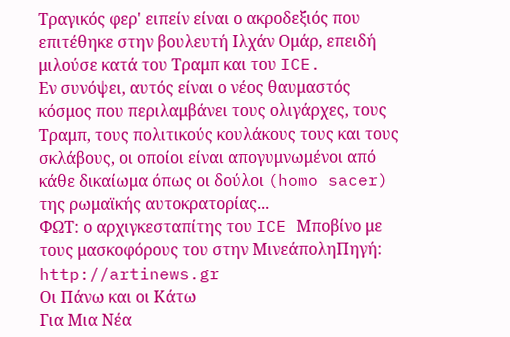Τραγικός φερ' ειπείν είναι ο ακροδεξιός που επιτέθηκε στην βουλευτή Ιλχάν Ομάρ, επειδή μιλούσε κατά του Τραμπ και του ICE.
Εν συνόψει, αυτός είναι ο νέος θαυμαστός κόσμος που περιλαμβάνει τους ολιγάρχες, τους Τραμπ, τους πολιτικούς κουλάκους τους και τους σκλάβους, οι οποίοι είναι απογυμνωμένοι από κάθε δικαίωμα όπως οι δούλοι (homo sacer) της ρωμαϊκής αυτοκρατορίας...
ΦΩΤ: ο αρχιγκεσταπίτης του ICE Μποβίνο με τους μασκοφόρους του στην ΜινεάποληΠηγή: http://artinews.gr
Οι Πάνω και οι Κάτω
Για Μια Νέα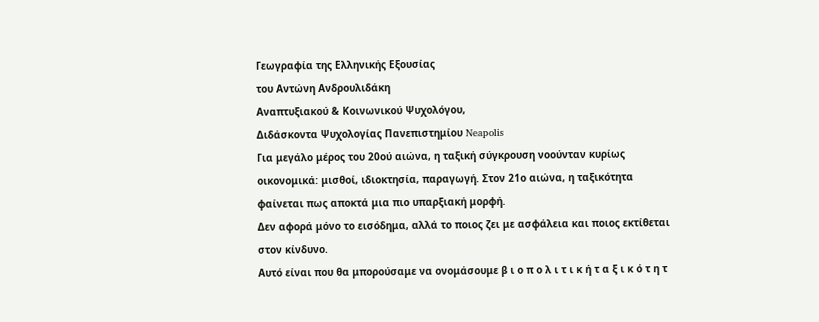Γεωγραφία της Ελληνικής Εξουσίας
του Αντώνη Ανδρουλιδάκη
Αναπτυξιακού & Κοινωνικού Ψυχολόγου,
Διδάσκοντα Ψυχολογίας Πανεπιστημίου Neapolis
Για μεγάλο μέρος του 20ού αιώνα, η ταξική σύγκρουση νοούνταν κυρίως οικονομικά: μισθοί, ιδιοκτησία, παραγωγή. Στον 21ο αιώνα, η ταξικότητα φαίνεται πως αποκτά μια πιο υπαρξιακή μορφή.
Δεν αφορά μόνο το εισόδημα, αλλά το ποιος ζει με ασφάλεια και ποιος εκτίθεται στον κίνδυνο.
Αυτό είναι που θα μπορούσαμε να ονομάσουμε β ι ο π ο λ ι τ ι κ ή τ α ξ ι κ ό τ η τ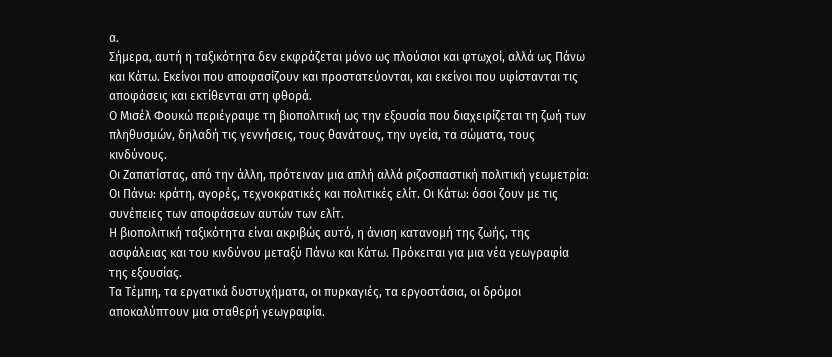α.
Σήμερα, αυτή η ταξικότητα δεν εκφράζεται μόνο ως πλούσιοι και φτωχοί, αλλά ως Πάνω και Κάτω. Εκείνοι που αποφασίζουν και προστατεύονται, και εκείνοι που υφίστανται τις αποφάσεις και εκτίθενται στη φθορά.
Ο Μισέλ Φουκώ περιέγραψε τη βιοπολιτική ως την εξουσία που διαχειρίζεται τη ζωή των πληθυσμών, δηλαδή τις γεννήσεις, τους θανάτους, την υγεία, τα σώματα, τους κινδύνους.
Οι Ζαπατίστας, από την άλλη, πρότειναν μια απλή αλλά ριζοσπαστική πολιτική γεωμετρία: Οι Πάνω: κράτη, αγορές, τεχνοκρατικές και πολιτικές ελίτ. Οι Κάτω: όσοι ζουν με τις συνέπειες των αποφάσεων αυτών των ελίτ.
Η βιοπολιτική ταξικότητα είναι ακριβώς αυτό, η άνιση κατανομή της ζωής, της ασφάλειας και του κινδύνου μεταξύ Πάνω και Κάτω. Πρόκειται για μια νέα γεωγραφία της εξουσίας.
Τα Τέμπη, τα εργατικά δυστυχήματα, οι πυρκαγιές, τα εργοστάσια, οι δρόμοι αποκαλύπτουν μια σταθερή γεωγραφία.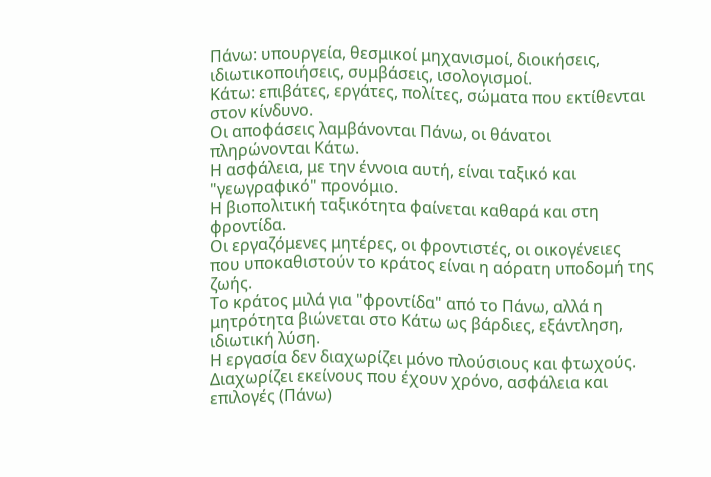Πάνω: υπουργεία, θεσμικοί μηχανισμοί, διοικήσεις, ιδιωτικοποιήσεις, συμβάσεις, ισολογισμοί.
Κάτω: επιβάτες, εργάτες, πολίτες, σώματα που εκτίθενται στον κίνδυνο.
Οι αποφάσεις λαμβάνονται Πάνω, οι θάνατοι πληρώνονται Κάτω.
Η ασφάλεια, με την έννοια αυτή, είναι ταξικό και "γεωγραφικό" προνόμιο.
Η βιοπολιτική ταξικότητα φαίνεται καθαρά και στη φροντίδα.
Οι εργαζόμενες μητέρες, οι φροντιστές, οι οικογένειες που υποκαθιστούν το κράτος είναι η αόρατη υποδομή της ζωής.
Το κράτος μιλά για "φροντίδα" από το Πάνω, αλλά η μητρότητα βιώνεται στο Κάτω ως βάρδιες, εξάντληση, ιδιωτική λύση.
Η εργασία δεν διαχωρίζει μόνο πλούσιους και φτωχούς.
Διαχωρίζει εκείνους που έχουν χρόνο, ασφάλεια και επιλογές (Πάνω)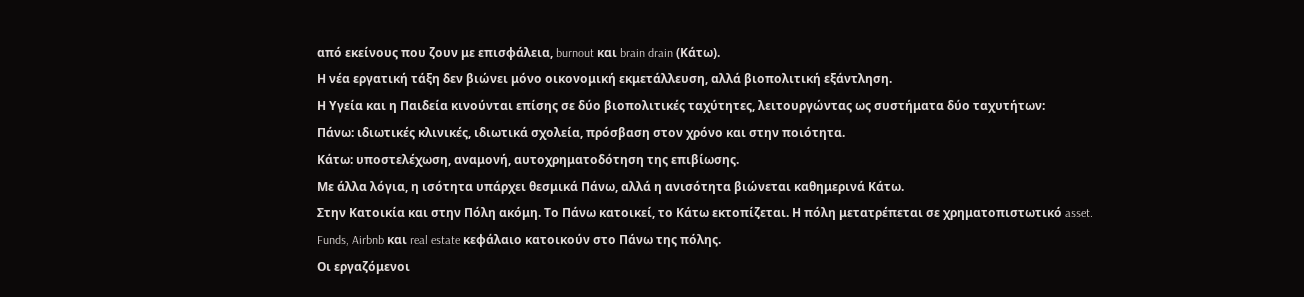από εκείνους που ζουν με επισφάλεια, burnout και brain drain (Κάτω).
Η νέα εργατική τάξη δεν βιώνει μόνο οικονομική εκμετάλλευση, αλλά βιοπολιτική εξάντληση.
Η Υγεία και η Παιδεία κινούνται επίσης σε δύο βιοπολιτικές ταχύτητες, λειτουργώντας ως συστήματα δύο ταχυτήτων:
Πάνω: ιδιωτικές κλινικές, ιδιωτικά σχολεία, πρόσβαση στον χρόνο και στην ποιότητα.
Κάτω: υποστελέχωση, αναμονή, αυτοχρηματοδότηση της επιβίωσης.
Με άλλα λόγια, η ισότητα υπάρχει θεσμικά Πάνω, αλλά η ανισότητα βιώνεται καθημερινά Κάτω.
Στην Κατοικία και στην Πόλη ακόμη. Το Πάνω κατοικεί, το Κάτω εκτοπίζεται. Η πόλη μετατρέπεται σε χρηματοπιστωτικό asset.
Funds, Airbnb και real estate κεφάλαιο κατοικούν στο Πάνω της πόλης.
Οι εργαζόμενοι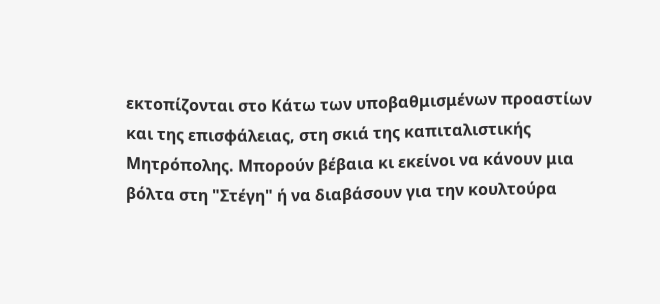εκτοπίζονται στο Κάτω των υποβαθμισμένων προαστίων και της επισφάλειας, στη σκιά της καπιταλιστικής Μητρόπολης. Μπορούν βέβαια κι εκείνοι να κάνουν μια βόλτα στη "Στέγη" ή να διαβάσουν για την κουλτούρα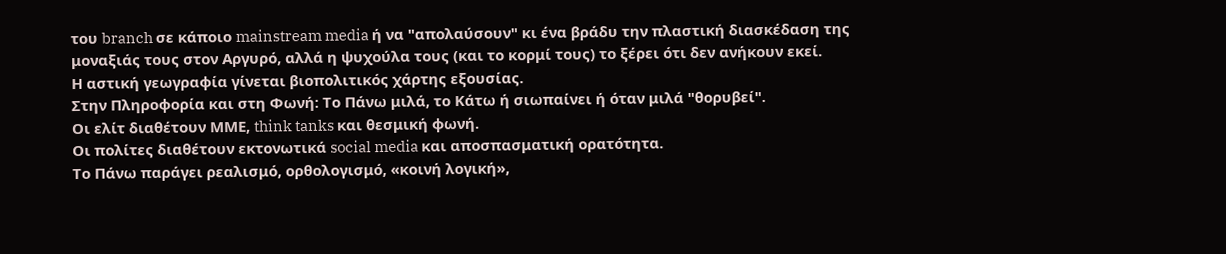του branch σε κάποιο mainstream media ή να "απολαύσουν" κι ένα βράδυ την πλαστική διασκέδαση της μοναξιάς τους στον Αργυρό, αλλά η ψυχούλα τους (και το κορμί τους) το ξέρει ότι δεν ανήκουν εκεί.
Η αστική γεωγραφία γίνεται βιοπολιτικός χάρτης εξουσίας.
Στην Πληροφορία και στη Φωνή: Το Πάνω μιλά, το Κάτω ή σιωπαίνει ή όταν μιλά "θορυβεί".
Οι ελίτ διαθέτουν ΜΜΕ, think tanks και θεσμική φωνή.
Οι πολίτες διαθέτουν εκτονωτικά social media και αποσπασματική ορατότητα.
Το Πάνω παράγει ρεαλισμό, ορθολογισμό, «κοινή λογική»,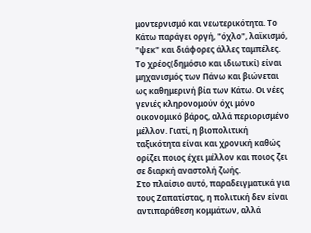μοντερνισμό και νεωτερικότητα. Το Κάτω παράγει οργή, "όχλο", λαϊκισμό, "ψεκ" και διάφορες άλλες ταμπέλες.
Το χρέος(δημόσιο και ιδιωτικί) είναι μηχανισμός των Πάνω και βιώνεται ως καθημερινή βία των Κάτω. Οι νέες γενιές κληρονομούν όχι μόνο οικονομικό βάρος, αλλά περιορισμένο μέλλον. Γιατί, η βιοπολιτική ταξικότητα είναι και χρονική καθώς ορίζει ποιος έχει μέλλον και ποιος ζει σε διαρκή αναστολή ζωής.
Στο πλαίσιο αυτό, παραδειγματικά για τους Ζαπατίστας, η πολιτική δεν είναι αντιπαράθεση κομμάτων, αλλά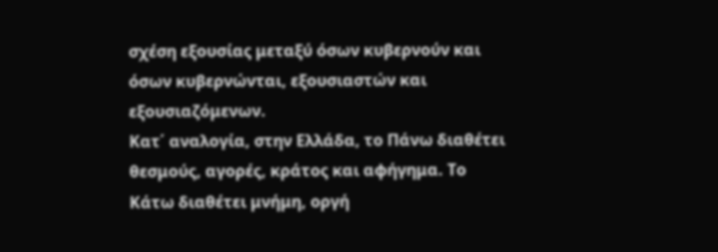σχέση εξουσίας μεταξύ όσων κυβερνούν και όσων κυβερνώνται, εξουσιαστών και εξουσιαζόμενων.
Κατ΄ αναλογία, στην Ελλάδα, το Πάνω διαθέτει θεσμούς, αγορές, κράτος και αφήγημα. Το Κάτω διαθέτει μνήμη, οργή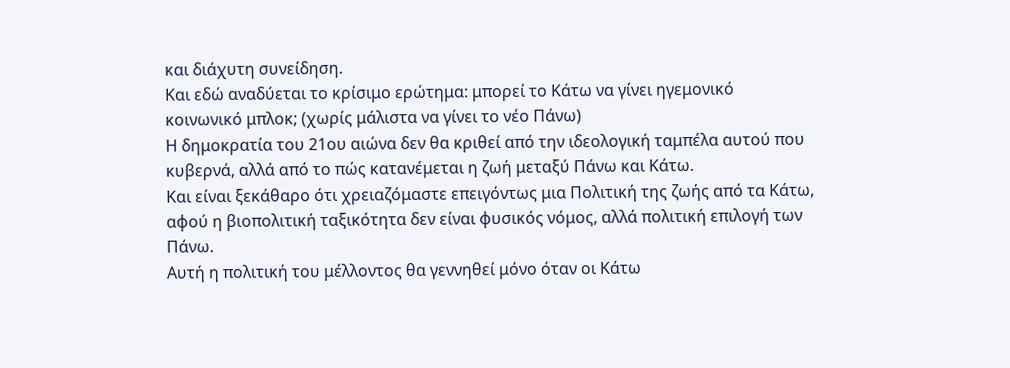και διάχυτη συνείδηση.
Και εδώ αναδύεται το κρίσιμο ερώτημα: μπορεί το Κάτω να γίνει ηγεμονικό κοινωνικό μπλοκ; (χωρίς μάλιστα να γίνει το νέο Πάνω)
Η δημοκρατία του 21ου αιώνα δεν θα κριθεί από την ιδεολογική ταμπέλα αυτού που κυβερνά, αλλά από το πώς κατανέμεται η ζωή μεταξύ Πάνω και Κάτω.
Και είναι ξεκάθαρo ότι χρειαζόμαστε επειγόντως μια Πολιτική της ζωής από τα Κάτω, αφού η βιοπολιτική ταξικότητα δεν είναι φυσικός νόμος, αλλά πολιτική επιλογή των Πάνω.
Αυτή η πολιτική του μέλλοντος θα γεννηθεί μόνο όταν οι Κάτω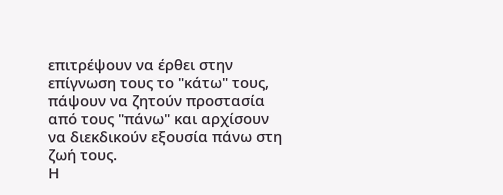επιτρέψουν να έρθει στην επίγνωση τους το "κάτω" τους, πάψουν να ζητούν προστασία από τους "πάνω" και αρχίσουν να διεκδικούν εξουσία πάνω στη ζωή τους.
Η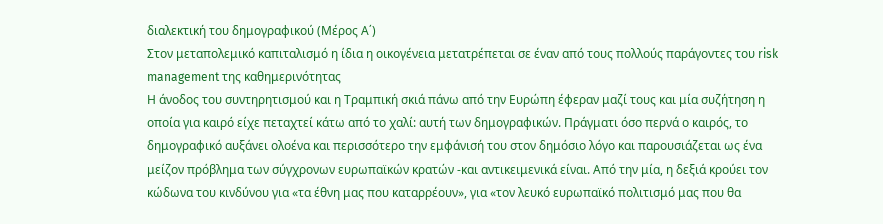διαλεκτική του δημογραφικού (Μέρος Α΄)
Στον μεταπολεμικό καπιταλισμό η ίδια η οικογένεια μετατρέπεται σε έναν από τους πολλούς παράγοντες του risk management της καθημερινότητας
Η άνοδος του συντηρητισμού και η Τραμπική σκιά πάνω από την Ευρώπη έφεραν μαζί τους και μία συζήτηση η οποία για καιρό είχε πεταχτεί κάτω από το χαλί: αυτή των δημογραφικών. Πράγματι όσο περνά ο καιρός, το δημογραφικό αυξάνει ολοένα και περισσότερο την εμφάνισή του στον δημόσιο λόγο και παρουσιάζεται ως ένα μείζον πρόβλημα των σύγχρονων ευρωπαϊκών κρατών -και αντικειμενικά είναι. Από την μία, η δεξιά κρούει τον κώδωνα του κινδύνου για «τα έθνη μας που καταρρέουν», για «τον λευκό ευρωπαϊκό πολιτισμό μας που θα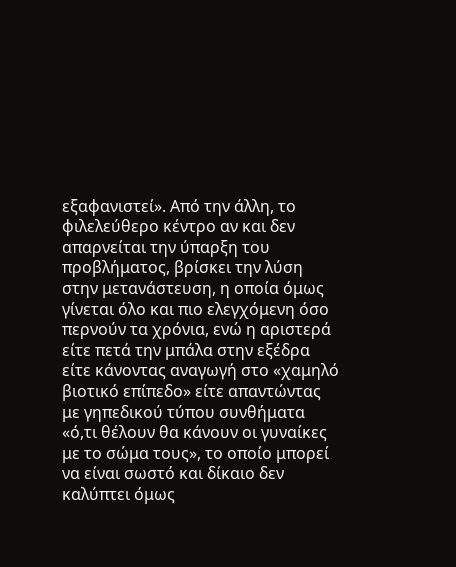εξαφανιστεί». Από την άλλη, το φιλελεύθερο κέντρο αν και δεν απαρνείται την ύπαρξη του προβλήματος, βρίσκει την λύση στην μετανάστευση, η οποία όμως γίνεται όλο και πιο ελεγχόμενη όσο περνούν τα χρόνια, ενώ η αριστερά είτε πετά την μπάλα στην εξέδρα είτε κάνοντας αναγωγή στο «χαμηλό βιοτικό επίπεδο» είτε απαντώντας με γηπεδικού τύπου συνθήματα «ό,τι θέλουν θα κάνουν οι γυναίκες με το σώμα τους», το οποίο μπορεί να είναι σωστό και δίκαιο δεν καλύπτει όμως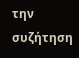την συζήτηση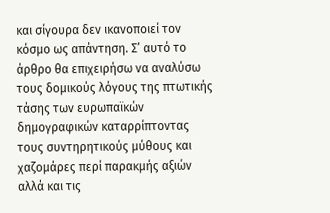και σίγουρα δεν ικανοποιεί τον κόσμο ως απάντηση. Σ’ αυτό το άρθρο θα επιχειρήσω να αναλύσω τους δομικούς λόγους της πτωτικής τάσης των ευρωπαϊκών δημογραφικών καταρρίπτοντας τους συντηρητικούς μύθους και χαζομάρες περί παρακμής αξιών αλλά και τις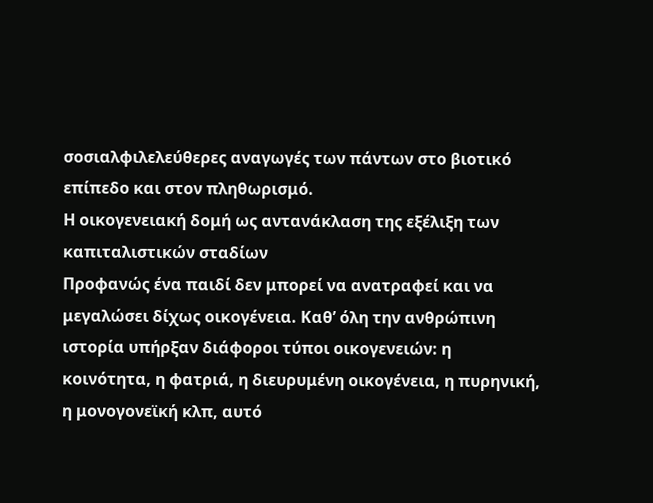σοσιαλφιλελεύθερες αναγωγές των πάντων στο βιοτικό επίπεδο και στον πληθωρισμό.
Η οικογενειακή δομή ως αντανάκλαση της εξέλιξη των καπιταλιστικών σταδίων
Προφανώς ένα παιδί δεν μπορεί να ανατραφεί και να μεγαλώσει δίχως οικογένεια. Καθ’ όλη την ανθρώπινη ιστορία υπήρξαν διάφοροι τύποι οικογενειών: η κοινότητα, η φατριά, η διευρυμένη οικογένεια, η πυρηνική, η μονογονεϊκή κλπ, αυτό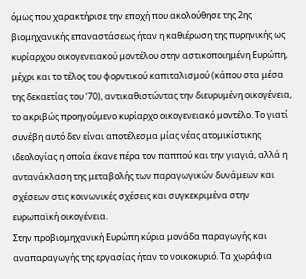όμως που χαρακτήρισε την εποχή που ακολούθησε της 2ης βιομηχανικής επαναστάσεως ήταν η καθιέρωση της πυρηνικής ως κυρίαρχου οικογενειακού μοντέλου στην αστικοποιημένη Ευρώπη, μέχρι και το τέλος του φορντικού καπιταλισμού (κάπου στα μέσα της δεκαετίας του ‘70), αντικαθιστώντας την διευρυμένη οικογένεια, το ακριβώς προηγούμενο κυρίαρχο οικογενειακό μοντέλο. Το γιατί συνέβη αυτό δεν είναι αποτέλεσμα μίας νέας ατομικίστικης ιδεολογίας η οποία έκανε πέρα τον παππού και την γιαγιά, αλλά η αντανάκλαση της μεταβολής των παραγωγικών δυνάμεων και σχέσεων στις κοινωνικές σχέσεις και συγκεκριμένα στην ευρωπαϊκή οικογένεια.
Στην προβιομηχανική Ευρώπη κύρια μονάδα παραγωγής και αναπαραγωγής της εργασίας ήταν το νοικοκυριό. Τα χωράφια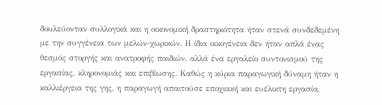δουλεύονταν συλλογικά και η οικονομική δραστηριότητα ήταν στενά συνδεδεμένη με την συγγένεια των μελών-χωρικών. Η ίδια οικογένεια δεν ήταν απλά ένας θεσμός στοργής και ανατροφής παιδιών, αλλά ένα εργαλείο συντονισμού της εργασίας, κληρονομιάς και επιβίωσης. Καθώς η κύρια παραγωγική δύναμη ήταν η καλλιέργεια της γης, η παραγωγή απαιτούσε εποχιακή και ευέλικτη εργασία,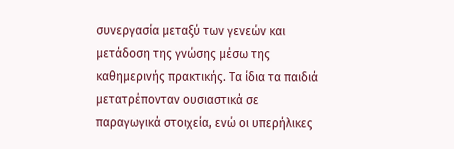συνεργασία μεταξύ των γενεών και μετάδοση της γνώσης μέσω της καθημερινής πρακτικής. Τα ίδια τα παιδιά μετατρέπονταν ουσιαστικά σε παραγωγικά στοιχεία, ενώ οι υπερήλικες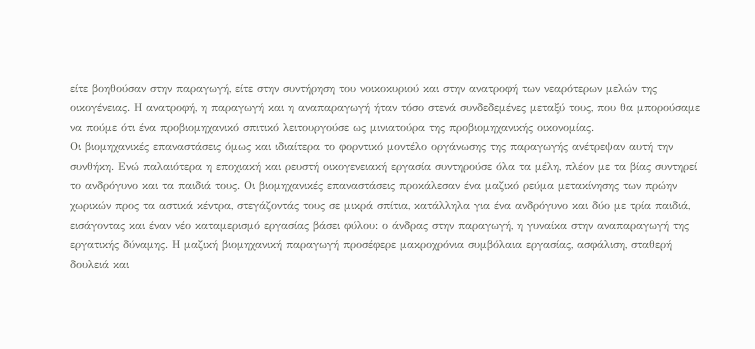είτε βοηθούσαν στην παραγωγή, είτε στην συντήρηση του νοικοκυριού και στην ανατροφή των νεαρότερων μελών της οικογένειας. Η ανατροφή, η παραγωγή και η αναπαραγωγή ήταν τόσο στενά συνδεδεμένες μεταξύ τους, που θα μπορούσαμε να πούμε ότι ένα προβιομηχανικό σπιτικό λειτουργούσε ως μινιατούρα της προβιομηχανικής οικονομίας.
Οι βιομηχανικές επαναστάσεις όμως και ιδιαίτερα το φορντικό μοντέλο οργάνωσης της παραγωγής ανέτρεψαν αυτή την συνθήκη. Ενώ παλαιότερα η εποχιακή και ρευστή οικογενειακή εργασία συντηρούσε όλα τα μέλη, πλέον με τα βίας συντηρεί το ανδρόγυνο και τα παιδιά τους. Οι βιομηχανικές επαναστάσεις προκάλεσαν ένα μαζικό ρεύμα μετακίνησης των πρώην χωρικών προς τα αστικά κέντρα, στεγάζοντάς τους σε μικρά σπίτια, κατάλληλα για ένα ανδρόγυνο και δύο με τρία παιδιά, εισάγοντας και έναν νέο καταμερισμό εργασίας βάσει φύλου: ο άνδρας στην παραγωγή, η γυναίκα στην αναπαραγωγή της εργατικής δύναμης. Η μαζική βιομηχανική παραγωγή προσέφερε μακροχρόνια συμβόλαια εργασίας, ασφάλιση, σταθερή δουλειά και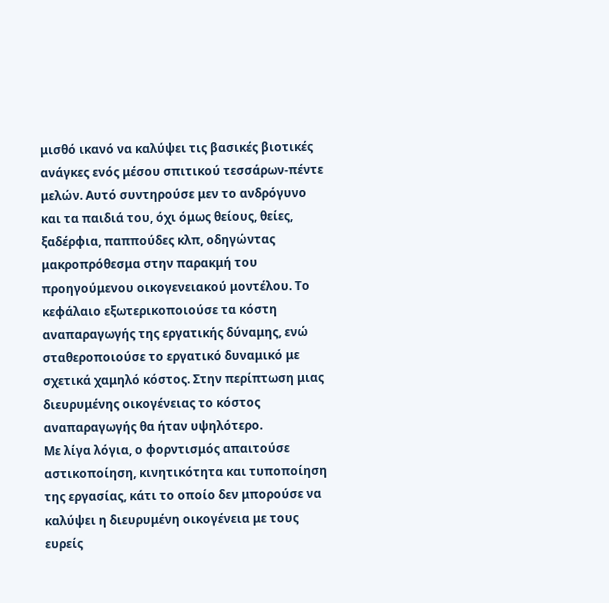μισθό ικανό να καλύψει τις βασικές βιοτικές ανάγκες ενός μέσου σπιτικού τεσσάρων-πέντε μελών. Αυτό συντηρούσε μεν το ανδρόγυνο και τα παιδιά του, όχι όμως θείους, θείες, ξαδέρφια, παππούδες κλπ, οδηγώντας μακροπρόθεσμα στην παρακμή του προηγούμενου οικογενειακού μοντέλου. Το κεφάλαιο εξωτερικοποιούσε τα κόστη αναπαραγωγής της εργατικής δύναμης, ενώ σταθεροποιούσε το εργατικό δυναμικό με σχετικά χαμηλό κόστος. Στην περίπτωση μιας διευρυμένης οικογένειας το κόστος αναπαραγωγής θα ήταν υψηλότερο.
Με λίγα λόγια, ο φορντισμός απαιτούσε αστικοποίηση, κινητικότητα και τυποποίηση της εργασίας, κάτι το οποίο δεν μπορούσε να καλύψει η διευρυμένη οικογένεια με τους ευρείς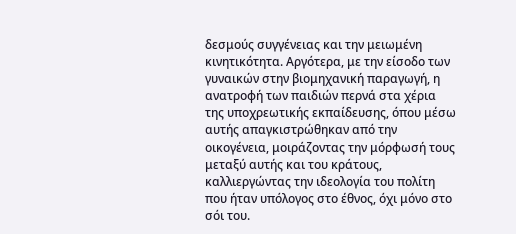δεσμούς συγγένειας και την μειωμένη κινητικότητα. Αργότερα, με την είσοδο των γυναικών στην βιομηχανική παραγωγή, η ανατροφή των παιδιών περνά στα χέρια της υποχρεωτικής εκπαίδευσης, όπου μέσω αυτής απαγκιστρώθηκαν από την οικογένεια, μοιράζοντας την μόρφωσή τους μεταξύ αυτής και του κράτους, καλλιεργώντας την ιδεολογία του πολίτη που ήταν υπόλογος στο έθνος, όχι μόνο στο σόι του.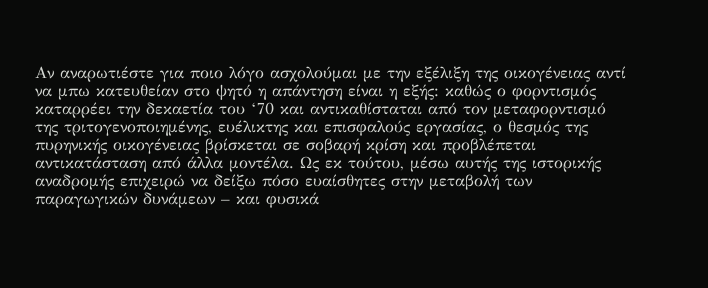Αν αναρωτιέστε για ποιο λόγο ασχολούμαι με την εξέλιξη της οικογένειας αντί να μπω κατευθείαν στο ψητό η απάντηση είναι η εξής: καθώς ο φορντισμός καταρρέει την δεκαετία του ‘70 και αντικαθίσταται από τον μεταφορντισμό της τριτογενοποιημένης, ευέλικτης και επισφαλούς εργασίας, ο θεσμός της πυρηνικής οικογένειας βρίσκεται σε σοβαρή κρίση και προβλέπεται αντικατάσταση από άλλα μοντέλα. Ως εκ τούτου, μέσω αυτής της ιστορικής αναδρομής επιχειρώ να δείξω πόσο ευαίσθητες στην μεταβολή των παραγωγικών δυνάμεων – και φυσικά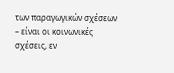των παραγωγικών σχέσεων – είναι οι κοινωνικές σχέσεις, εν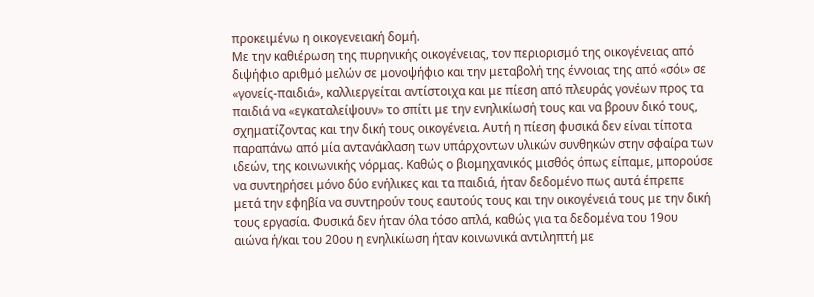προκειμένω η οικογενειακή δομή.
Με την καθιέρωση της πυρηνικής οικογένειας, τον περιορισμό της οικογένειας από διψήφιο αριθμό μελών σε μονοψήφιο και την μεταβολή της έννοιας της από «σόι» σε «γονείς-παιδιά», καλλιεργείται αντίστοιχα και με πίεση από πλευράς γονέων προς τα παιδιά να «εγκαταλείψουν» το σπίτι με την ενηλικίωσή τους και να βρουν δικό τους, σχηματίζοντας και την δική τους οικογένεια. Αυτή η πίεση φυσικά δεν είναι τίποτα παραπάνω από μία αντανάκλαση των υπάρχοντων υλικών συνθηκών στην σφαίρα των ιδεών, της κοινωνικής νόρμας. Καθώς ο βιομηχανικός μισθός όπως είπαμε, μπορούσε να συντηρήσει μόνο δύο ενήλικες και τα παιδιά, ήταν δεδομένο πως αυτά έπρεπε μετά την εφηβία να συντηρούν τους εαυτούς τους και την οικογένειά τους με την δική τους εργασία. Φυσικά δεν ήταν όλα τόσο απλά, καθώς για τα δεδομένα του 19ου αιώνα ή/και του 20ου η ενηλικίωση ήταν κοινωνικά αντιληπτή με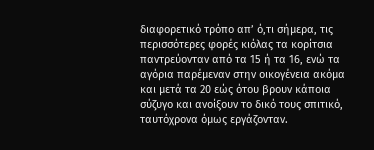διαφορετικό τρόπο απ’ ό,τι σήμερα, τις περισσότερες φορές κιόλας τα κορίτσια παντρεύονταν από τα 15 ή τα 16, ενώ τα αγόρια παρέμεναν στην οικογένεια ακόμα και μετά τα 20 εώς ότου βρουν κάποια σύζυγο και ανοίξουν το δικό τους σπιτικό, ταυτόχρονα όμως εργάζονταν.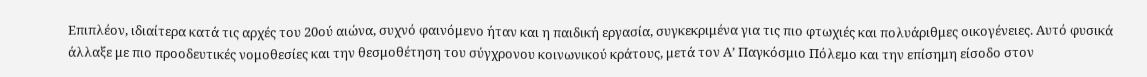Επιπλέον, ιδιαίτερα κατά τις αρχές του 20ού αιώνα, συχνό φαινόμενο ήταν και η παιδική εργασία, συγκεκριμένα για τις πιο φτωχιές και πολυάριθμες οικογένειες. Αυτό φυσικά άλλαξε με πιο προοδευτικές νομοθεσίες και την θεσμοθέτηση του σύγχρονου κοινωνικού κράτους, μετά τον Α’ Παγκόσμιο Πόλεμο και την επίσημη είσοδο στον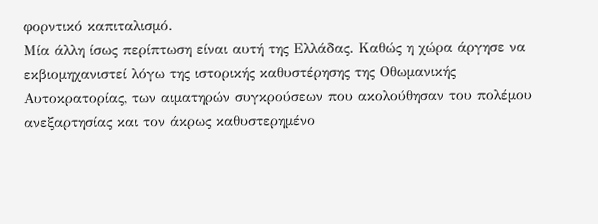φορντικό καπιταλισμό.
Μία άλλη ίσως περίπτωση είναι αυτή της Ελλάδας. Καθώς η χώρα άργησε να εκβιομηχανιστεί λόγω της ιστορικής καθυστέρησης της Οθωμανικής Αυτοκρατορίας, των αιματηρών συγκρούσεων που ακολούθησαν του πολέμου ανεξαρτησίας και τον άκρως καθυστερημένο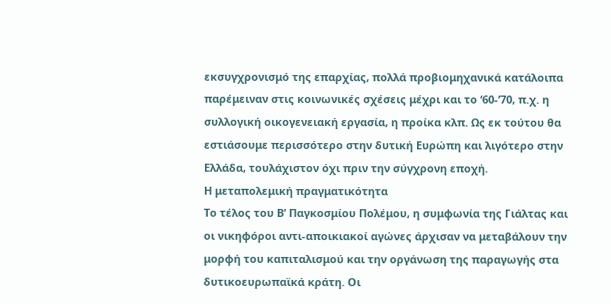εκσυγχρονισμό της επαρχίας, πολλά προβιομηχανικά κατάλοιπα παρέμειναν στις κοινωνικές σχέσεις μέχρι και το ‘60-’70, π.χ. η συλλογική οικογενειακή εργασία, η προίκα κλπ. Ως εκ τούτου θα εστιάσουμε περισσότερο στην δυτική Ευρώπη και λιγότερο στην Ελλάδα, τουλάχιστον όχι πριν την σύγχρονη εποχή.
Η μεταπολεμική πραγματικότητα
Το τέλος του Β’ Παγκοσμίου Πολέμου, η συμφωνία της Γιάλτας και οι νικηφόροι αντι-αποικιακοί αγώνες άρχισαν να μεταβάλουν την μορφή του καπιταλισμού και την οργάνωση της παραγωγής στα δυτικοευρωπαϊκά κράτη. Οι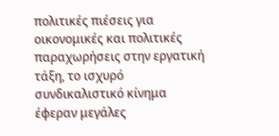πολιτικές πιέσεις για οικονομικές και πολιτικές παραχωρήσεις στην εργατική τάξη, το ισχυρό συνδικαλιστικό κίνημα έφεραν μεγάλες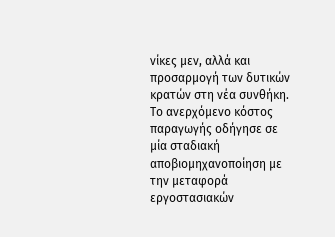νίκες μεν, αλλά και προσαρμογή των δυτικών κρατών στη νέα συνθήκη. Το ανερχόμενο κόστος παραγωγής οδήγησε σε μία σταδιακή αποβιομηχανοποίηση με την μεταφορά εργοστασιακών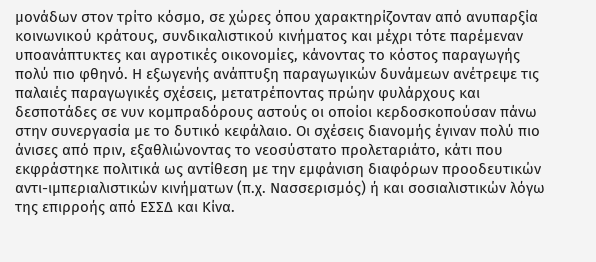μονάδων στον τρίτο κόσμο, σε χώρες όπου χαρακτηρίζονταν από ανυπαρξία κοινωνικού κράτους, συνδικαλιστικού κινήματος και μέχρι τότε παρέμεναν υποανάπτυκτες και αγροτικές οικονομίες, κάνοντας το κόστος παραγωγής πολύ πιο φθηνό. Η εξωγενής ανάπτυξη παραγωγικών δυνάμεων ανέτρεψε τις παλαιές παραγωγικές σχέσεις, μετατρέποντας πρώην φυλάρχους και δεσποτάδες σε νυν κομπραδόρους αστούς οι οποίοι κερδοσκοπούσαν πάνω στην συνεργασία με το δυτικό κεφάλαιο. Οι σχέσεις διανομής έγιναν πολύ πιο άνισες από πριν, εξαθλιώνοντας το νεοσύστατο προλεταριάτο, κάτι που εκφράστηκε πολιτικά ως αντίθεση με την εμφάνιση διαφόρων προοδευτικών αντι-ιμπεριαλιστικών κινήματων (π.χ. Νασσερισμός) ή και σοσιαλιστικών λόγω της επιρροής από ΕΣΣΔ και Κίνα.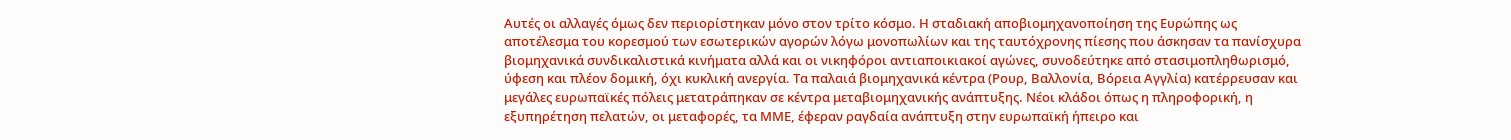Αυτές οι αλλαγές όμως δεν περιορίστηκαν μόνο στον τρίτο κόσμο. Η σταδιακή αποβιομηχανοποίηση της Ευρώπης ως αποτέλεσμα του κορεσμού των εσωτερικών αγορών λόγω μονοπωλίων και της ταυτόχρονης πίεσης που άσκησαν τα πανίσχυρα βιομηχανικά συνδικαλιστικά κινήματα αλλά και οι νικηφόροι αντιαποικιακοί αγώνες, συνοδεύτηκε από στασιμοπληθωρισμό, ύφεση και πλέον δομική, όχι κυκλική ανεργία. Τα παλαιά βιομηχανικά κέντρα (Ρουρ, Βαλλονία, Βόρεια Αγγλία) κατέρρευσαν και μεγάλες ευρωπαϊκές πόλεις μετατράπηκαν σε κέντρα μεταβιομηχανικής ανάπτυξης. Νέοι κλάδοι όπως η πληροφορική, η εξυπηρέτηση πελατών, οι μεταφορές, τα ΜΜΕ, έφεραν ραγδαία ανάπτυξη στην ευρωπαϊκή ήπειρο και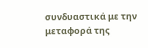συνδυαστικά με την μεταφορά της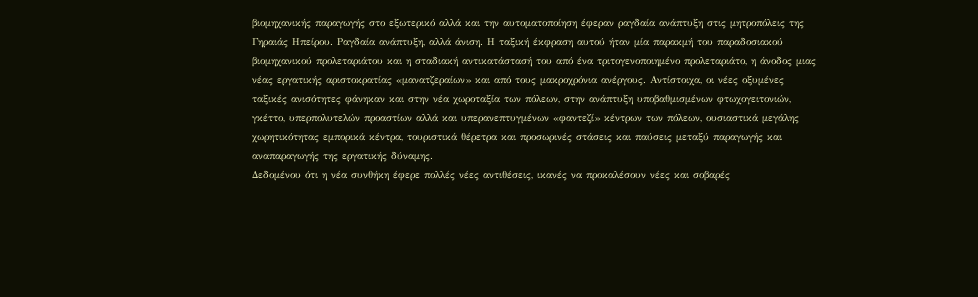βιομηχανικής παραγωγής στο εξωτερικό αλλά και την αυτοματοποίηση έφεραν ραγδαία ανάπτυξη στις μητροπόλεις της Γηραιάς Ηπείρου. Ραγδαία ανάπτυξη, αλλά άνιση. Η ταξική έκφραση αυτού ήταν μία παρακμή του παραδοσιακού βιομηχανικού προλεταριάτου και η σταδιακή αντικατάστασή του από ένα τριτογενοποιημένο προλεταριάτο, η άνοδος μιας νέας εργατικής αριστοκρατίας «μανατζεραίων» και από τους μακροχρόνια ανέργους. Αντίστοιχα, οι νέες οξυμένες ταξικές ανισότητες φάνηκαν και στην νέα χωροταξία των πόλεων, στην ανάπτυξη υποβαθμισμένων φτωχογειτονιών, γκέττο, υπερπολυτελών προαστίων αλλά και υπερανεπτυγμένων «φαντεζί» κέντρων των πόλεων, ουσιαστικά μεγάλης χωρητικότητας εμπορικά κέντρα, τουριστικά θέρετρα και προσωρινές στάσεις και παύσεις μεταξύ παραγωγής και αναπαραγωγής της εργατικής δύναμης.
Δεδομένου ότι η νέα συνθήκη έφερε πολλές νέες αντιθέσεις, ικανές να προκαλέσουν νέες και σοβαρές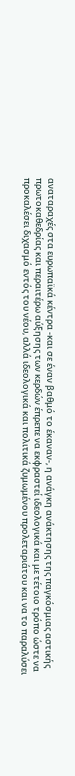αναταραχές στα ευρωπαϊκά κέντρα -και σε έναν βαθμό το έκαναν-, η ανάγκη ανάκτησης της παγκόσμιας αστικής πρωτοκαθεδρίας και περαιτέρω αύξησης των κερδών έπρεπε να εκφραστεί ιδεολογικά και με τέτοιο τρόπο ώστε να προκαλέσει διχασμό εντός του νέου, αλλά ιδεολογικά και πολιτικά ζυμωμένου προλεταριάτου και να το παραλύσει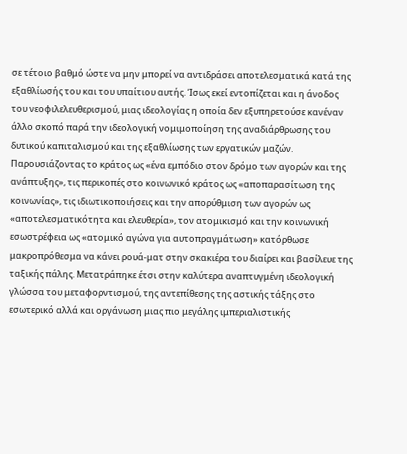σε τέτοιο βαθμό ώστε να μην μπορεί να αντιδράσει αποτελεσματικά κατά της εξαθλίωσής του και του υπαίτιου αυτής. Ίσως εκεί εντοπίζεται και η άνοδος του νεοφιλελευθερισμού, μιας ιδεολογίας η οποία δεν εξυπηρετούσε κανέναν άλλο σκοπό παρά την ιδεολογική νομιμοποίηση της αναδιάρθρωσης του δυτικού καπιταλισμού και της εξαθλίωσης των εργατικών μαζών.
Παρουσιάζοντας το κράτος ως «ένα εμπόδιο στον δρόμο των αγορών και της ανάπτυξης», τις περικοπές στο κοινωνικό κράτος ως «αποπαρασίτωση της κοινωνίας», τις ιδιωτικοποιήσεις και την απορύθμιση των αγορών ως «αποτελεσματικότητα και ελευθερία», τον ατομικισμό και την κοινωνική εσωστρέφεια ως «ατομικό αγώνα για αυτοπραγμάτωση» κατόρθωσε μακροπρόθεσμα να κάνει ρουά-ματ στην σκακιέρα του διαίρει και βασίλευε της ταξικής πάλης. Μετατράπηκε έτσι στην καλύτερα αναπτυγμένη ιδεολογική γλώσσα του μεταφορντισμού, της αντεπίθεσης της αστικής τάξης στο εσωτερικό αλλά και οργάνωση μιας πιο μεγάλης ιμπεριαλιστικής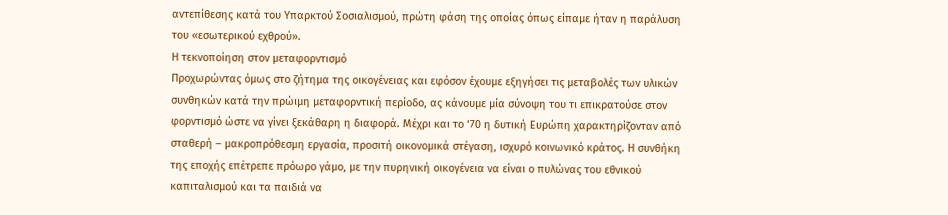αντεπίθεσης κατά του Υπαρκτού Σοσιαλισμού, πρώτη φάση της οποίας όπως είπαμε ήταν η παράλυση του «εσωτερικού εχθρού».
Η τεκνοποίηση στον μεταφορντισμό
Προχωρώντας όμως στο ζήτημα της οικογένειας και εφόσον έχουμε εξηγήσει τις μεταβολές των υλικών συνθηκών κατά την πρώιμη μεταφορντική περίοδο, ας κάνουμε μία σύνοψη του τι επικρατούσε στον φορντισμό ώστε να γίνει ξεκάθαρη η διαφορά. Μέχρι και το ‘70 η δυτική Ευρώπη χαρακτηρίζονταν από σταθερή – μακροπρόθεσμη εργασία, προσιτή οικονομικά στέγαση, ισχυρό κοινωνικό κράτος. Η συνθήκη της εποχής επέτρεπε πρόωρο γάμο, με την πυρηνική οικογένεια να είναι ο πυλώνας του εθνικού καπιταλισμού και τα παιδιά να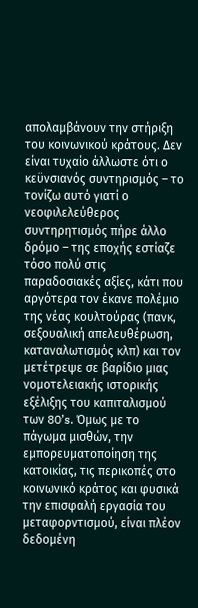απολαμβάνουν την στήριξη του κοινωνικού κράτους. Δεν είναι τυχαίο άλλωστε ότι ο κεϋνσιανός συντηρισμός – το τονίζω αυτό γιατί ο νεοφιλελεύθερος συντηρητισμός πήρε άλλο δρόμο – της εποχής εστίαζε τόσο πολύ στις παραδοσιακές αξίες, κάτι που αργότερα τον έκανε πολέμιο της νέας κουλτούρας (πανκ, σεξουαλική απελευθέρωση, καταναλωτισμός κλπ) και τον μετέτρεψε σε βαρίδιο μιας νομοτελειακής ιστορικής εξέλιξης του καπιταλισμού των 80’s. Όμως με το πάγωμα μισθών, την εμπορευματοποίηση της κατοικίας, τις περικοπές στο κοινωνικό κράτος και φυσικά την επισφαλή εργασία του μεταφορντισμού, είναι πλέον δεδομένη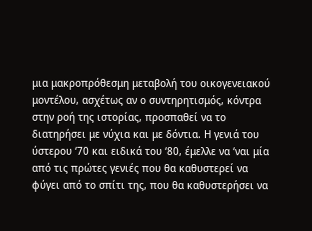μια μακροπρόθεσμη μεταβολή του οικογενειακού μοντέλου, ασχέτως αν ο συντηρητισμός, κόντρα στην ροή της ιστορίας, προσπαθεί να το διατηρήσει με νύχια και με δόντια. Η γενιά του ύστερου ‘70 και ειδικά του ‘80, έμελλε να ‘ναι μία από τις πρώτες γενιές που θα καθυστερεί να φύγει από το σπίτι της, που θα καθυστερήσει να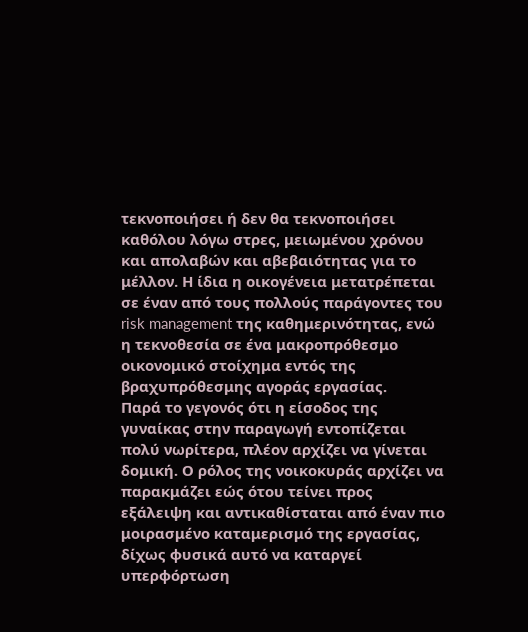τεκνοποιήσει ή δεν θα τεκνοποιήσει καθόλου λόγω στρες, μειωμένου χρόνου και απολαβών και αβεβαιότητας για το μέλλον. Η ίδια η οικογένεια μετατρέπεται σε έναν από τους πολλούς παράγοντες του risk management της καθημερινότητας, ενώ η τεκνοθεσία σε ένα μακροπρόθεσμο οικονομικό στοίχημα εντός της βραχυπρόθεσμης αγοράς εργασίας.
Παρά το γεγονός ότι η είσοδος της γυναίκας στην παραγωγή εντοπίζεται πολύ νωρίτερα, πλέον αρχίζει να γίνεται δομική. Ο ρόλος της νοικοκυράς αρχίζει να παρακμάζει εώς ότου τείνει προς εξάλειψη και αντικαθίσταται από έναν πιο μοιρασμένο καταμερισμό της εργασίας, δίχως φυσικά αυτό να καταργεί υπερφόρτωση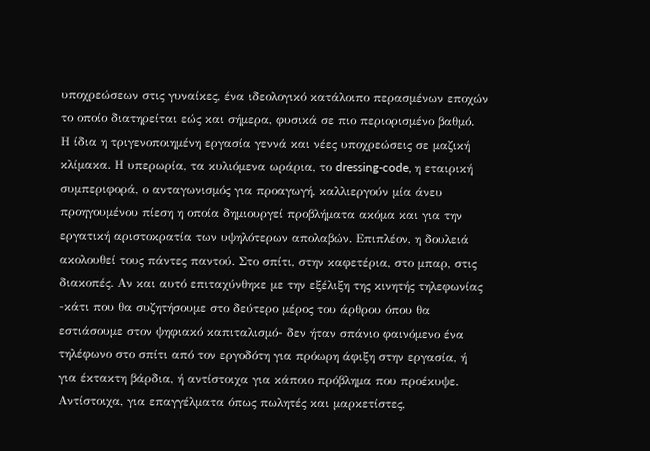υποχρεώσεων στις γυναίκες, ένα ιδεολογικό κατάλοιπο περασμένων εποχών το οποίο διατηρείται εώς και σήμερα, φυσικά σε πιο περιορισμένο βαθμό.
Η ίδια η τριγενοποιημένη εργασία γεννά και νέες υποχρεώσεις σε μαζική κλίμακα. Η υπερωρία, τα κυλιόμενα ωράρια, το dressing-code, η εταιρική συμπεριφορά, ο ανταγωνισμός για προαγωγή, καλλιεργούν μία άνευ προηγουμένου πίεση η οποία δημιουργεί προβλήματα ακόμα και για την εργατική αριστοκρατία των υψηλότερων απολαβών. Επιπλέον, η δουλειά ακολουθεί τους πάντες παντού. Στο σπίτι, στην καφετέρια, στο μπαρ, στις διακοπές. Αν και αυτό επιταχύνθηκε με την εξέλιξη της κινητής τηλεφωνίας -κάτι που θα συζητήσουμε στο δεύτερο μέρος του άρθρου όπου θα εστιάσουμε στον ψηφιακό καπιταλισμό- δεν ήταν σπάνιο φαινόμενο ένα τηλέφωνο στο σπίτι από τον εργοδότη για πρόωρη άφιξη στην εργασία, ή για έκτακτη βάρδια, ή αντίστοιχα για κάποιο πρόβλημα που προέκυψε. Αντίστοιχα, για επαγγέλματα όπως πωλητές και μαρκετίστες,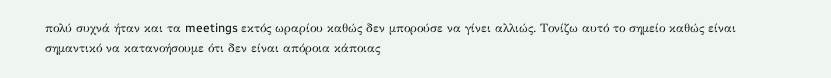πολύ συχνά ήταν και τα meetings εκτός ωραρίου καθώς δεν μπορούσε να γίνει αλλιώς. Τονίζω αυτό το σημείο καθώς είναι σημαντικό να κατανοήσουμε ότι δεν είναι απόροια κάποιας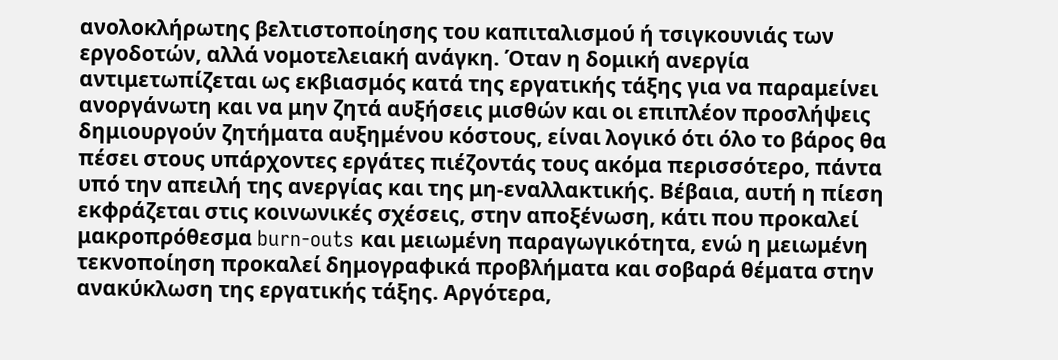ανολοκλήρωτης βελτιστοποίησης του καπιταλισμού ή τσιγκουνιάς των εργοδοτών, αλλά νομοτελειακή ανάγκη. Όταν η δομική ανεργία αντιμετωπίζεται ως εκβιασμός κατά της εργατικής τάξης για να παραμείνει ανοργάνωτη και να μην ζητά αυξήσεις μισθών και οι επιπλέον προσλήψεις δημιουργούν ζητήματα αυξημένου κόστους, είναι λογικό ότι όλο το βάρος θα πέσει στους υπάρχοντες εργάτες πιέζοντάς τους ακόμα περισσότερο, πάντα υπό την απειλή της ανεργίας και της μη-εναλλακτικής. Βέβαια, αυτή η πίεση εκφράζεται στις κοινωνικές σχέσεις, στην αποξένωση, κάτι που προκαλεί μακροπρόθεσμα burn-outs και μειωμένη παραγωγικότητα, ενώ η μειωμένη τεκνοποίηση προκαλεί δημογραφικά προβλήματα και σοβαρά θέματα στην ανακύκλωση της εργατικής τάξης. Αργότερα,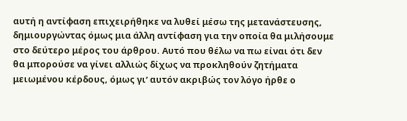αυτή η αντίφαση επιχειρήθηκε να λυθεί μέσω της μετανάστευσης, δημιουργώντας όμως μια άλλη αντίφαση για την οποία θα μιλήσουμε στο δεύτερο μέρος του άρθρου. Αυτό που θέλω να πω είναι ότι δεν θα μπορούσε να γίνει αλλιώς δίχως να προκληθούν ζητήματα μειωμένου κέρδους, όμως γι’ αυτόν ακριβώς τον λόγο ήρθε ο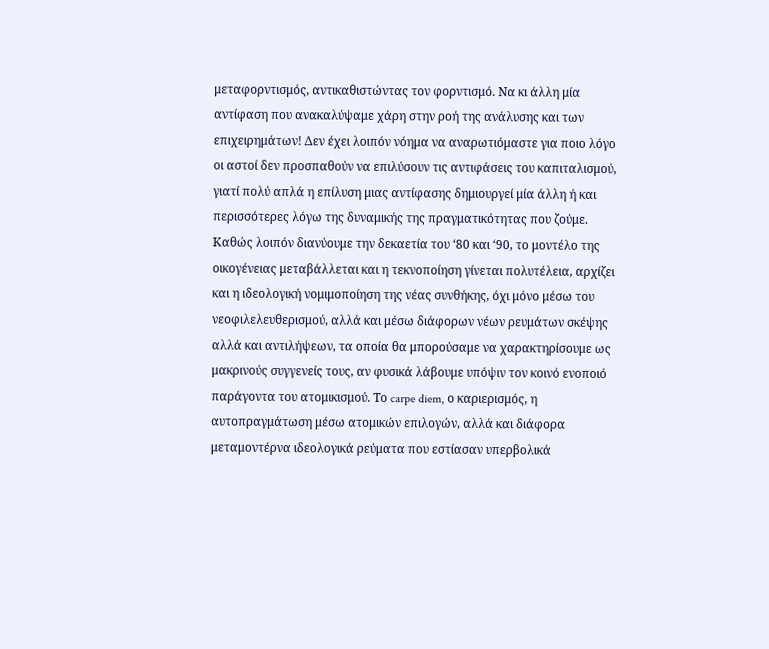μεταφορντισμός, αντικαθιστώντας τον φορντισμό. Να κι άλλη μία αντίφαση που ανακαλύψαμε χάρη στην ροή της ανάλυσης και των επιχειρημάτων! Δεν έχει λοιπόν νόημα να αναρωτιόμαστε για ποιο λόγο οι αστοί δεν προσπαθούν να επιλύσουν τις αντιφάσεις του καπιταλισμού, γιατί πολύ απλά η επίλυση μιας αντίφασης δημιουργεί μία άλλη ή και περισσότερες λόγω της δυναμικής της πραγματικότητας που ζούμε.
Καθώς λοιπόν διανύουμε την δεκαετία του ‘80 και ‘90, το μοντέλο της οικογένειας μεταβάλλεται και η τεκνοποίηση γίνεται πολυτέλεια, αρχίζει και η ιδεολογική νομιμοποίηση της νέας συνθήκης, όχι μόνο μέσω του νεοφιλελευθερισμού, αλλά και μέσω διάφορων νέων ρευμάτων σκέψης αλλά και αντιλήψεων, τα οποία θα μπορούσαμε να χαρακτηρίσουμε ως μακρινούς συγγενείς τους, αν φυσικά λάβουμε υπόψιν τον κοινό ενοποιό παράγοντα του ατομικισμού. Το carpe diem, ο καριερισμός, η αυτοπραγμάτωση μέσω ατομικών επιλογών, αλλά και διάφορα μεταμοντέρνα ιδεολογικά ρεύματα που εστίασαν υπερβολικά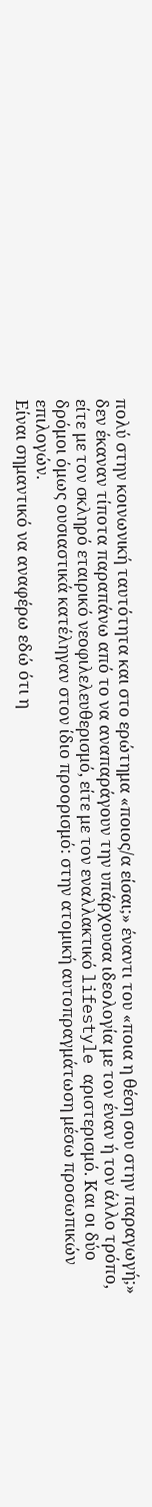πολύ στην κοινωνική ταυτότητα και στο ερώτημα «ποιος/α είσαι;» έναντι του «ποια η θέση σου στην παραγωγή;» δεν έκαναν τίποτα παραπάνω από το να αναπαράγουν την υπάρχουσα ιδεολογία με τον έναν ή τον άλλο τρόπο, είτε με τον σκληρό εταιρικό νεοφιλελευθερισμό, είτε με τον εναλλακτικό lifestyle αριστερισμό. Και οι δύο δρόμοι όμως ουσιαστικά κατέληγαν στον ίδιο προορισμό: στην ατομική αυτοπραγμάτωση μέσω προσωπικών επιλογών.
Είναι σημαντικό να αναφέρω εδώ ότι η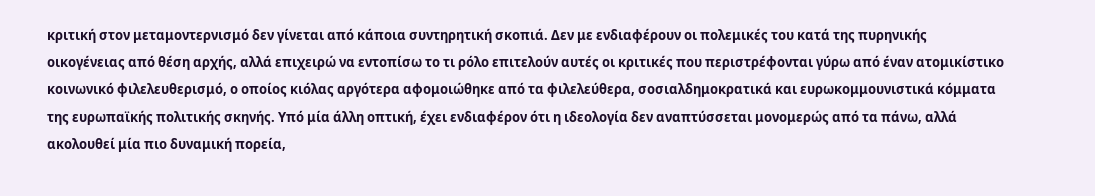κριτική στον μεταμοντερνισμό δεν γίνεται από κάποια συντηρητική σκοπιά. Δεν με ενδιαφέρουν οι πολεμικές του κατά της πυρηνικής οικογένειας από θέση αρχής, αλλά επιχειρώ να εντοπίσω το τι ρόλο επιτελούν αυτές οι κριτικές που περιστρέφονται γύρω από έναν ατομικίστικο κοινωνικό φιλελευθερισμό, ο οποίος κιόλας αργότερα αφομοιώθηκε από τα φιλελεύθερα, σοσιαλδημοκρατικά και ευρωκομμουνιστικά κόμματα της ευρωπαϊκής πολιτικής σκηνής. Υπό μία άλλη οπτική, έχει ενδιαφέρον ότι η ιδεολογία δεν αναπτύσσεται μονομερώς από τα πάνω, αλλά ακολουθεί μία πιο δυναμική πορεία,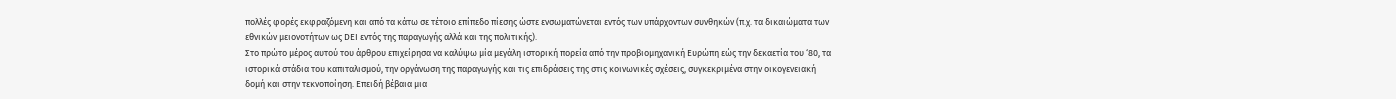πολλές φορές εκφραζόμενη και από τα κάτω σε τέτοιο επίπεδο πίεσης ώστε ενσωματώνεται εντός των υπάρχοντων συνθηκών (π.χ. τα δικαιώματα των εθνικών μειονοτήτων ως DEI εντός της παραγωγής αλλά και της πολιτικής).
Στο πρώτο μέρος αυτού του άρθρου επιχείρησα να καλύψω μία μεγάλη ιστορική πορεία από την προβιομηχανική Ευρώπη εώς την δεκαετία του ‘80, τα ιστορικά στάδια του καπιταλισμού, την οργάνωση της παραγωγής και τις επιδράσεις της στις κοινωνικές σχέσεις, συγκεκριμένα στην οικογενειακή δομή και στην τεκνοποίηση. Επειδή βέβαια μια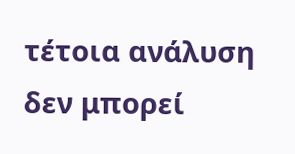τέτοια ανάλυση δεν μπορεί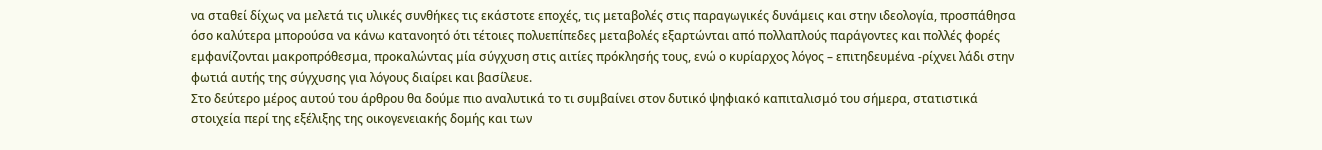να σταθεί δίχως να μελετά τις υλικές συνθήκες τις εκάστοτε εποχές, τις μεταβολές στις παραγωγικές δυνάμεις και στην ιδεολογία, προσπάθησα όσο καλύτερα μπορούσα να κάνω κατανοητό ότι τέτοιες πολυεπίπεδες μεταβολές εξαρτώνται από πολλαπλούς παράγοντες και πολλές φορές εμφανίζονται μακροπρόθεσμα, προκαλώντας μία σύγχυση στις αιτίες πρόκλησής τους, ενώ ο κυρίαρχος λόγος – επιτηδευμένα -ρίχνει λάδι στην φωτιά αυτής της σύγχυσης για λόγους διαίρει και βασίλευε.
Στο δεύτερο μέρος αυτού του άρθρου θα δούμε πιο αναλυτικά το τι συμβαίνει στον δυτικό ψηφιακό καπιταλισμό του σήμερα, στατιστικά στοιχεία περί της εξέλιξης της οικογενειακής δομής και των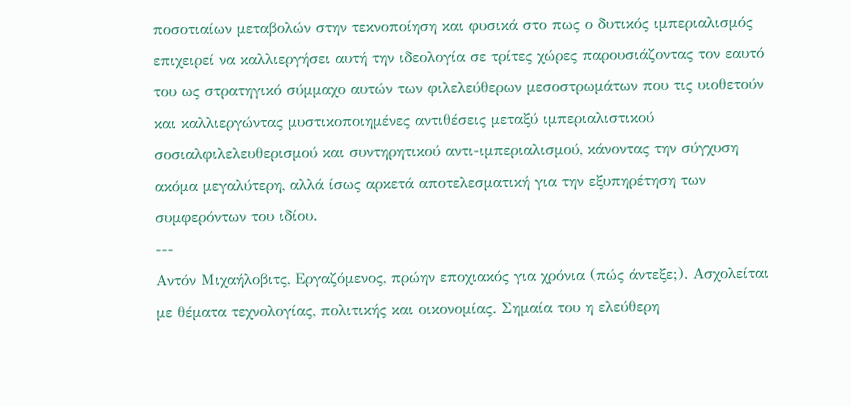ποσοτιαίων μεταβολών στην τεκνοποίηση και φυσικά στο πως ο δυτικός ιμπεριαλισμός επιχειρεί να καλλιεργήσει αυτή την ιδεολογία σε τρίτες χώρες παρουσιάζοντας τον εαυτό του ως στρατηγικό σύμμαχο αυτών των φιλελεύθερων μεσοστρωμάτων που τις υιοθετούν και καλλιεργώντας μυστικοποιημένες αντιθέσεις μεταξύ ιμπεριαλιστικού σοσιαλφιλελευθερισμού και συντηρητικού αντι-ιμπεριαλισμού, κάνοντας την σύγχυση ακόμα μεγαλύτερη, αλλά ίσως αρκετά αποτελεσματική για την εξυπηρέτηση των συμφερόντων του ιδίου.
---
Αντόν Μιχαήλοβιτς, Eργαζόμενος, πρώην εποχιακός για χρόνια (πώς άντεξε;). Ασχολείται με θέματα τεχνολογίας, πολιτικής και οικονομίας. Σημαία του η ελεύθερη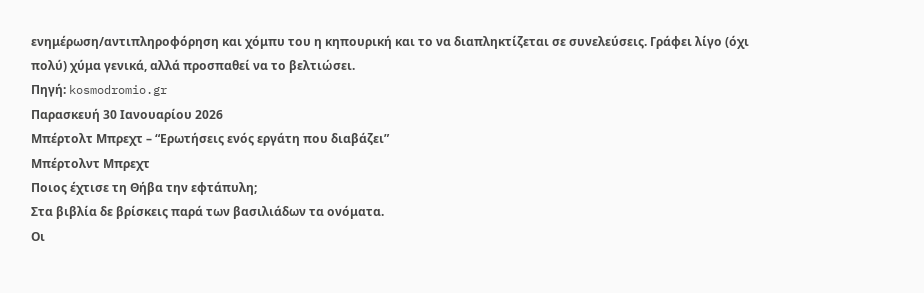ενημέρωση/αντιπληροφόρηση και χόμπυ του η κηπουρική και το να διαπληκτίζεται σε συνελεύσεις. Γράφει λίγο (όχι πολύ) χύμα γενικά, αλλά προσπαθεί να το βελτιώσει.
Πηγή: kosmodromio.gr
Παρασκευή 30 Ιανουαρίου 2026
Μπέρτολτ Μπρεχτ – “Ερωτήσεις ενός εργάτη που διαβάζει”
Μπέρτολντ Μπρεχτ
Ποιος έχτισε τη Θήβα την εφτάπυλη;
Στα βιβλία δε βρίσκεις παρά των βασιλιάδων τα ονόματα.
Oι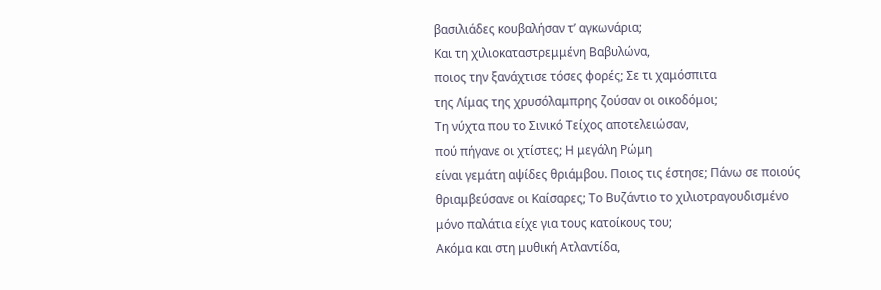βασιλιάδες κουβαλήσαν τ’ αγκωνάρια;
Kαι τη χιλιοκαταστρεμμένη Bαβυλώνα,
ποιος την ξανάχτισε τόσες φορές; Σε τι χαμόσπιτα
της Λίμας της χρυσόλαμπρης ζούσαν οι οικοδόμοι;
Tη νύχτα που το Σινικό Tείχος αποτελειώσαν,
πού πήγανε οι χτίστες; H μεγάλη Pώμη
είναι γεμάτη αψίδες θριάμβου. Ποιος τις έστησε; Πάνω σε ποιούς
θριαμβεύσανε οι Kαίσαρες; Tο Bυζάντιο το χιλιοτραγουδισμένο
μόνο παλάτια είχε για τους κατοίκους του;
Aκόμα και στη μυθική Aτλαντίδα,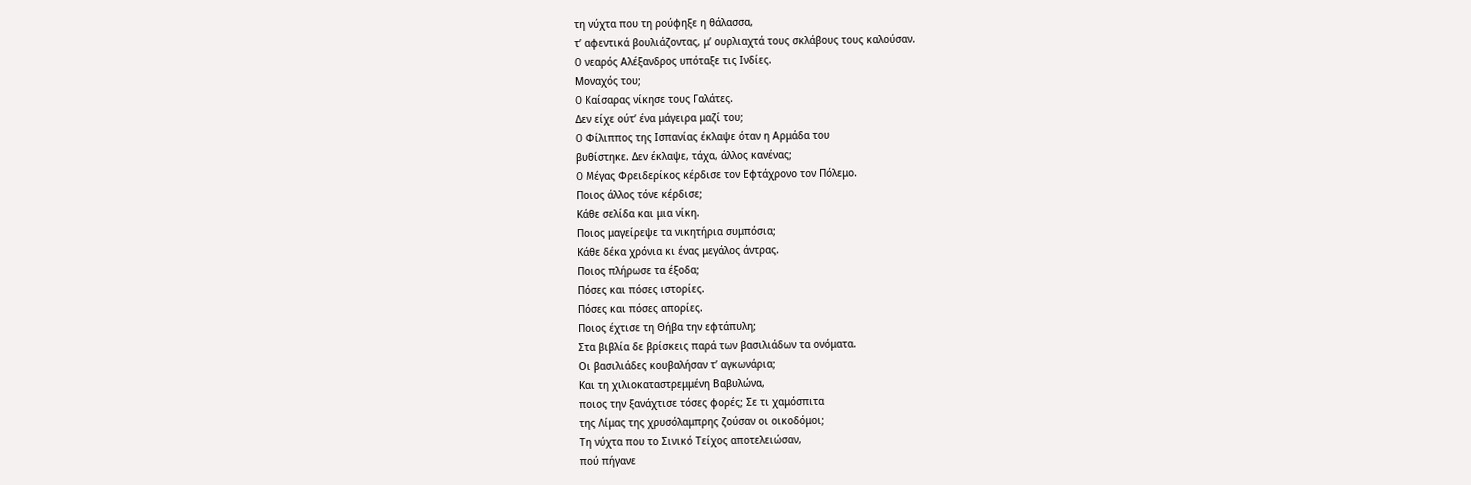τη νύχτα που τη ρούφηξε η θάλασσα,
τ’ αφεντικά βουλιάζοντας, μ’ ουρλιαχτά τους σκλάβους τους καλούσαν.
O νεαρός Aλέξανδρος υπόταξε τις Iνδίες.
Mοναχός του;
O Kαίσαρας νίκησε τους Γαλάτες.
Δεν είχε ούτ’ ένα μάγειρα μαζί του;
O Φίλιππος της Iσπανίας έκλαψε όταν η Aρμάδα του
βυθίστηκε. Δεν έκλαψε, τάχα, άλλος κανένας;
O Mέγας Φρειδερίκος κέρδισε τον Eφτάχρονο τον Πόλεμο.
Ποιος άλλος τόνε κέρδισε;
Kάθε σελίδα και μια νίκη.
Ποιος μαγείρεψε τα νικητήρια συμπόσια;
Κάθε δέκα χρόνια κι ένας μεγάλος άντρας.
Ποιος πλήρωσε τα έξοδα;
Πόσες και πόσες ιστορίες.
Πόσες και πόσες απορίες.
Ποιος έχτισε τη Θήβα την εφτάπυλη;
Στα βιβλία δε βρίσκεις παρά των βασιλιάδων τα ονόματα.
Oι βασιλιάδες κουβαλήσαν τ’ αγκωνάρια;
Kαι τη χιλιοκαταστρεμμένη Bαβυλώνα,
ποιος την ξανάχτισε τόσες φορές; Σε τι χαμόσπιτα
της Λίμας της χρυσόλαμπρης ζούσαν οι οικοδόμοι;
Tη νύχτα που το Σινικό Tείχος αποτελειώσαν,
πού πήγανε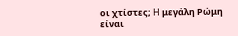οι χτίστες; H μεγάλη Pώμη
είναι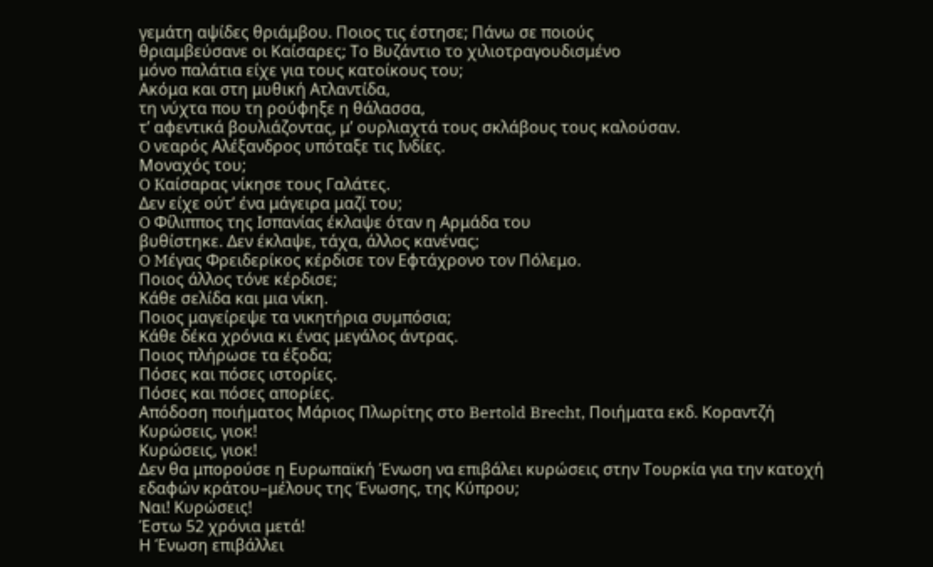γεμάτη αψίδες θριάμβου. Ποιος τις έστησε; Πάνω σε ποιούς
θριαμβεύσανε οι Kαίσαρες; Tο Bυζάντιο το χιλιοτραγουδισμένο
μόνο παλάτια είχε για τους κατοίκους του;
Aκόμα και στη μυθική Aτλαντίδα,
τη νύχτα που τη ρούφηξε η θάλασσα,
τ’ αφεντικά βουλιάζοντας, μ’ ουρλιαχτά τους σκλάβους τους καλούσαν.
O νεαρός Aλέξανδρος υπόταξε τις Iνδίες.
Mοναχός του;
O Kαίσαρας νίκησε τους Γαλάτες.
Δεν είχε ούτ’ ένα μάγειρα μαζί του;
O Φίλιππος της Iσπανίας έκλαψε όταν η Aρμάδα του
βυθίστηκε. Δεν έκλαψε, τάχα, άλλος κανένας;
O Mέγας Φρειδερίκος κέρδισε τον Eφτάχρονο τον Πόλεμο.
Ποιος άλλος τόνε κέρδισε;
Kάθε σελίδα και μια νίκη.
Ποιος μαγείρεψε τα νικητήρια συμπόσια;
Κάθε δέκα χρόνια κι ένας μεγάλος άντρας.
Ποιος πλήρωσε τα έξοδα;
Πόσες και πόσες ιστορίες.
Πόσες και πόσες απορίες.
Απόδοση ποιήματος Μάριος Πλωρίτης στο Bertold Brecht, Ποιήματα εκδ. Κοραντζή
Κυρώσεις, γιοκ!
Κυρώσεις, γιοκ!
Δεν θα μπορούσε η Ευρωπαϊκή Ένωση να επιβάλει κυρώσεις στην Τουρκία για την κατοχή εδαφών κράτου–μέλους της Ένωσης, της Κύπρου;
Ναι! Κυρώσεις!
Έστω 52 χρόνια μετά!
Η Ένωση επιβάλλει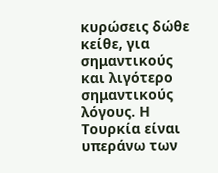κυρώσεις δώθε κείθε, για σημαντικούς και λιγότερο σημαντικούς λόγους. Η Τουρκία είναι υπεράνω των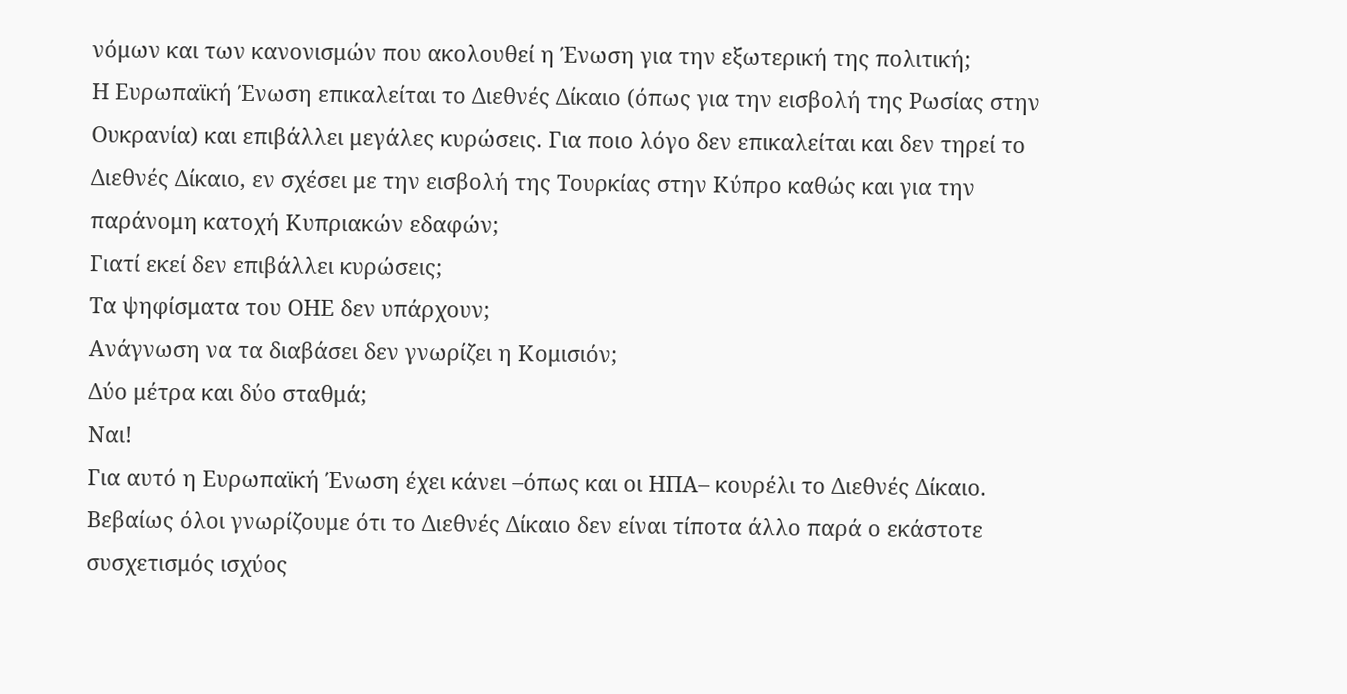νόμων και των κανονισμών που ακολουθεί η Ένωση για την εξωτερική της πολιτική;
Η Ευρωπαϊκή Ένωση επικαλείται το Διεθνές Δίκαιο (όπως για την εισβολή της Ρωσίας στην Ουκρανία) και επιβάλλει μεγάλες κυρώσεις. Για ποιο λόγο δεν επικαλείται και δεν τηρεί το Διεθνές Δίκαιο, εν σχέσει με την εισβολή της Τουρκίας στην Κύπρο καθώς και για την παράνομη κατοχή Κυπριακών εδαφών;
Γιατί εκεί δεν επιβάλλει κυρώσεις;
Τα ψηφίσματα του ΟΗΕ δεν υπάρχουν;
Ανάγνωση να τα διαβάσει δεν γνωρίζει η Κομισιόν;
Δύο μέτρα και δύο σταθμά;
Ναι!
Για αυτό η Ευρωπαϊκή Ένωση έχει κάνει –όπως και οι ΗΠΑ– κουρέλι το Διεθνές Δίκαιο.
Βεβαίως όλοι γνωρίζουμε ότι το Διεθνές Δίκαιο δεν είναι τίποτα άλλο παρά ο εκάστοτε συσχετισμός ισχύος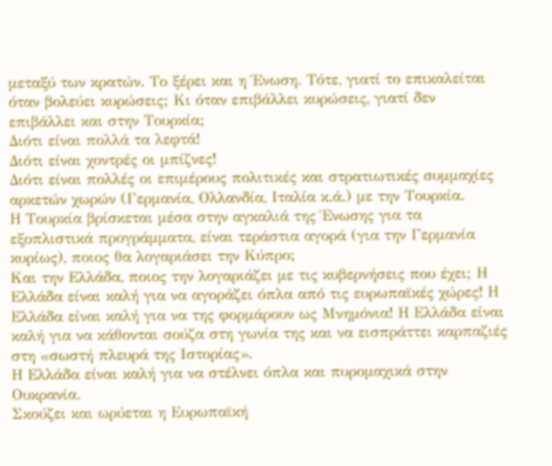μεταξύ των κρατών. Το ξέρει και η Ένωση. Τότε, γιατί το επικαλείται όταν βολεύει κυρώσεις; Κι όταν επιβάλλει κυρώσεις, γιατί δεν επιβάλλει και στην Τουρκία;
Διότι είναι πολλά τα λεφτά!
Διότι είναι χοντρές οι μπίζνες!
Διότι είναι πολλές οι επιμέρους πολιτικές και στρατιωτικές συμμαχίες αρκετών χωρών (Γερμανία, Ολλανδία, Ιταλία κ.ά.) με την Τουρκία.
Η Τουρκία βρίσκεται μέσα στην αγκαλιά της Ένωσης για τα εξοπλιστικά προγράμματα, είναι τεράστια αγορά (για την Γερμανία κυρίως), ποιος θα λογαριάσει την Κύπρο;
Και την Ελλάδα, ποιος την λογαριάζει με τις κυβερνήσεις που έχει; Η Ελλάδα είναι καλή για να αγοράζει όπλα από τις ευρωπαϊκές χώρες! Η Ελλάδα είναι καλή για να της φορμάρουν ως Μνημόνια! Η Ελλάδα είναι καλή για να κάθονται σούζα στη γωνία της και να εισπράττει καρπαζιές στη «σωστή πλευρά της Ιστορίας».
Η Ελλάδα είναι καλή για να στέλνει όπλα και πυρομαχικά στην Ουκρανία.
Σκούζει και ωρύεται η Ευρωπαϊκή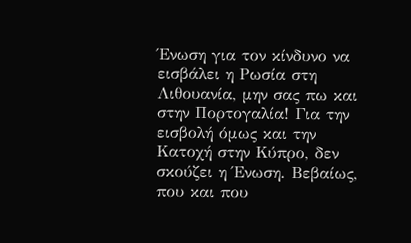Ένωση για τον κίνδυνο να εισβάλει η Ρωσία στη Λιθουανία, μην σας πω και στην Πορτογαλία! Για την εισβολή όμως και την Κατοχή στην Κύπρο, δεν σκούζει η Ένωση. Βεβαίως, που και που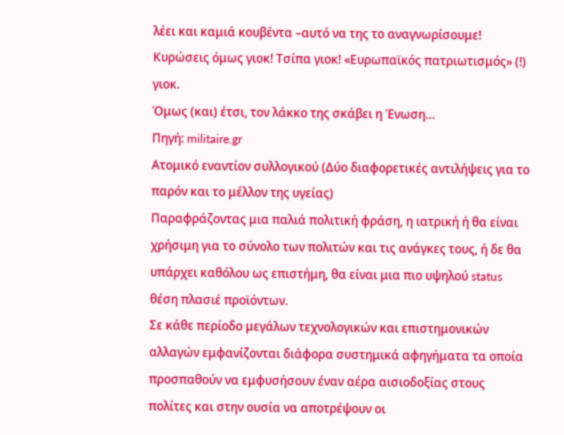λέει και καμιά κουβέντα –αυτό να της το αναγνωρίσουμε! Κυρώσεις όμως γιοκ! Τσίπα γιοκ! «Ευρωπαϊκός πατριωτισμός» (!) γιοκ.
Όμως (και) έτσι, τον λάκκο της σκάβει η Ένωση…
Πηγή: militaire.gr
Ατομικό εναντίον συλλογικού (Δύο διαφορετικές αντιλήψεις για το παρόν και το μέλλον της υγείας)
Παραφράζοντας μια παλιά πολιτική φράση, η ιατρική ή θα είναι χρήσιμη για το σύνολο των πολιτών και τις ανάγκες τους, ή δε θα υπάρχει καθόλου ως επιστήμη, θα είναι μια πιο υψηλού status θέση πλασιέ προϊόντων.
Σε κάθε περίοδο μεγάλων τεχνολογικών και επιστημονικών αλλαγών εμφανίζονται διάφορα συστημικά αφηγήματα τα οποία προσπαθούν να εμφυσήσουν έναν αέρα αισιοδοξίας στους πολίτες και στην ουσία να αποτρέψουν οι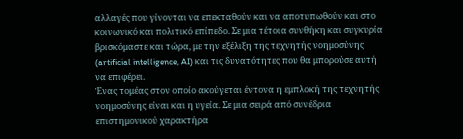αλλαγές που γίνονται να επεκταθούν και να αποτυπωθούν και στο κοινωνικό και πολιτικό επίπεδο. Σε μια τέτοια συνθήκη και συγκυρία βρισκόμαστε και τώρα, με την εξέλιξη της τεχνητής νοημοσύνης (artificial intelligence, AI) και τις δυνατότητες που θα μπορούσε αυτή να επιφέρει.
Ένας τομέας στον οποίο ακούγεται έντονα η εμπλοκή της τεχνητής νοημοσύνης είναι και η υγεία. Σε μια σειρά από συνέδρια επιστημονικού χαρακτήρα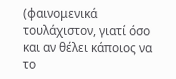(φαινομενικά τουλάχιστον, γιατί όσο και αν θέλει κάποιος να το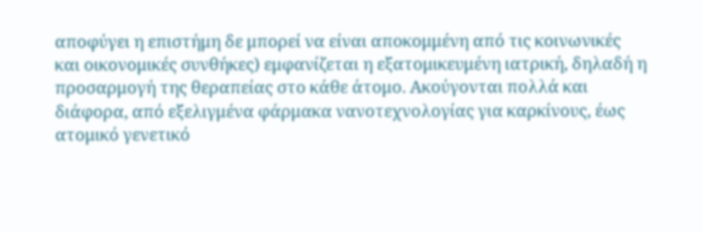αποφύγει η επιστήμη δε μπορεί να είναι αποκομμένη από τις κοινωνικές και οικονομικές συνθήκες) εμφανίζεται η εξατομικευμένη ιατρική, δηλαδή η προσαρμογή της θεραπείας στο κάθε άτομο. Ακούγονται πολλά και διάφορα, από εξελιγμένα φάρμακα νανοτεχνολογίας για καρκίνους, έως ατομικό γενετικό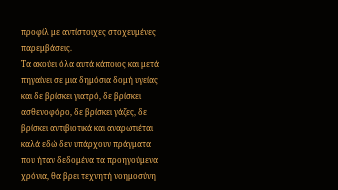προφίλ με αντίστοιχες στοχευμένες παρεμβάσεις.
Τα ακούει όλα αυτά κάποιος και μετά πηγαίνει σε μια δημόσια δομή υγείας και δε βρίσκει γιατρό, δε βρίσκει ασθενοφόρο, δε βρίσκει γάζες, δε βρίσκει αντιβιοτικά και αναρωτιέται καλά εδώ δεν υπάρχουν πράγματα που ήταν δεδομένα τα προηγούμενα χρόνια, θα βρει τεχνητή νοημοσύνη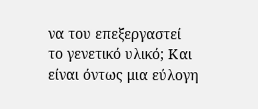να του επεξεργαστεί το γενετικό υλικό; Και είναι όντως μια εύλογη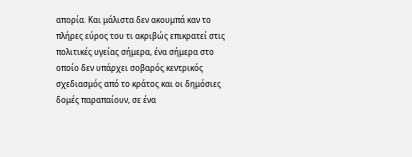απορία. Και μάλιστα δεν ακουμπά καν το πλήρες εύρος του τι ακριβώς επικρατεί στις πολιτικές υγείας σήμερα, ένα σήμερα στο οποίο δεν υπάρχει σοβαρός κεντρικός σχεδιασμός από το κράτος και οι δημόσιες δομές παραπαίουν, σε ένα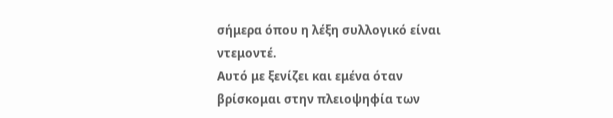σήμερα όπου η λέξη συλλογικό είναι ντεμοντέ.
Αυτό με ξενίζει και εμένα όταν βρίσκομαι στην πλειοψηφία των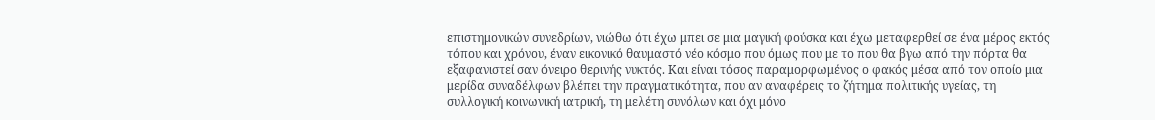επιστημονικών συνεδρίων, νιώθω ότι έχω μπει σε μια μαγική φούσκα και έχω μεταφερθεί σε ένα μέρος εκτός τόπου και χρόνου, έναν εικονικό θαυμαστό νέο κόσμο που όμως που με το που θα βγω από την πόρτα θα εξαφανιστεί σαν όνειρο θερινής νυκτός. Και είναι τόσος παραμορφωμένος ο φακός μέσα από τον οποίο μια μερίδα συναδέλφων βλέπει την πραγματικότητα, που αν αναφέρεις το ζήτημα πολιτικής υγείας, τη συλλογική κοινωνική ιατρική, τη μελέτη συνόλων και όχι μόνο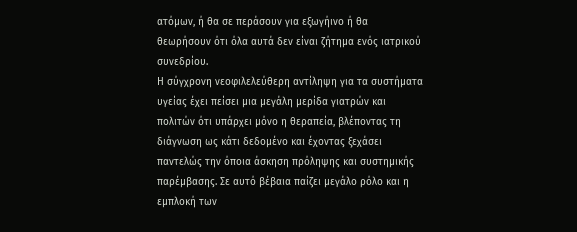ατόμων, ή θα σε περάσουν για εξωγήινο ή θα θεωρήσουν ότι όλα αυτά δεν είναι ζήτημα ενός ιατρικού συνεδρίου.
Η σύγχρονη νεοφιλελεύθερη αντίληψη για τα συστήματα υγείας έχει πείσει μια μεγάλη μερίδα γιατρών και πολιτών ότι υπάρχει μόνο η θεραπεία, βλέποντας τη διάγνωση ως κάτι δεδομένο και έχοντας ξεχάσει παντελώς την όποια άσκηση πρόληψης και συστημικής παρέμβασης. Σε αυτό βέβαια παίζει μεγάλο ρόλο και η εμπλοκή των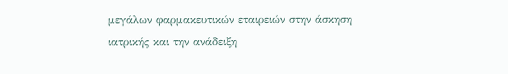μεγάλων φαρμακευτικών εταιρειών στην άσκηση ιατρικής και την ανάδειξη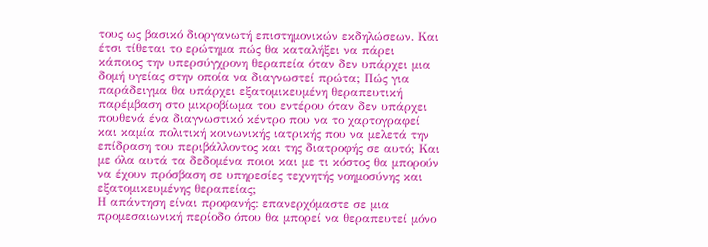τους ως βασικό διοργανωτή επιστημονικών εκδηλώσεων. Και έτσι τίθεται το ερώτημα πώς θα καταλήξει να πάρει κάποιος την υπερσύγχρονη θεραπεία όταν δεν υπάρχει μια δομή υγείας στην οποία να διαγνωστεί πρώτα; Πώς για παράδειγμα θα υπάρχει εξατομικευμένη θεραπευτική παρέμβαση στο μικροβίωμα του εντέρου όταν δεν υπάρχει πουθενά ένα διαγνωστικό κέντρο που να το χαρτογραφεί και καμία πολιτική κοινωνικής ιατρικής που να μελετά την επίδραση του περιβάλλοντος και της διατροφής σε αυτό; Και με όλα αυτά τα δεδομένα ποιοι και με τι κόστος θα μπορούν να έχουν πρόσβαση σε υπηρεσίες τεχνητής νοημοσύνης και εξατομικευμένης θεραπείας;
Η απάντηση είναι προφανής: επανερχόμαστε σε μια προμεσαιωνική περίοδο όπου θα μπορεί να θεραπευτεί μόνο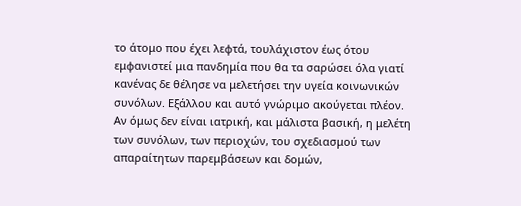το άτομο που έχει λεφτά, τουλάχιστον έως ότου εμφανιστεί μια πανδημία που θα τα σαρώσει όλα γιατί κανένας δε θέλησε να μελετήσει την υγεία κοινωνικών συνόλων. Εξάλλου και αυτό γνώριμο ακούγεται πλέον. Αν όμως δεν είναι ιατρική, και μάλιστα βασική, η μελέτη των συνόλων, των περιοχών, του σχεδιασμού των απαραίτητων παρεμβάσεων και δομών,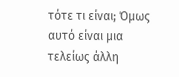τότε τι είναι; Όμως αυτό είναι μια τελείως άλλη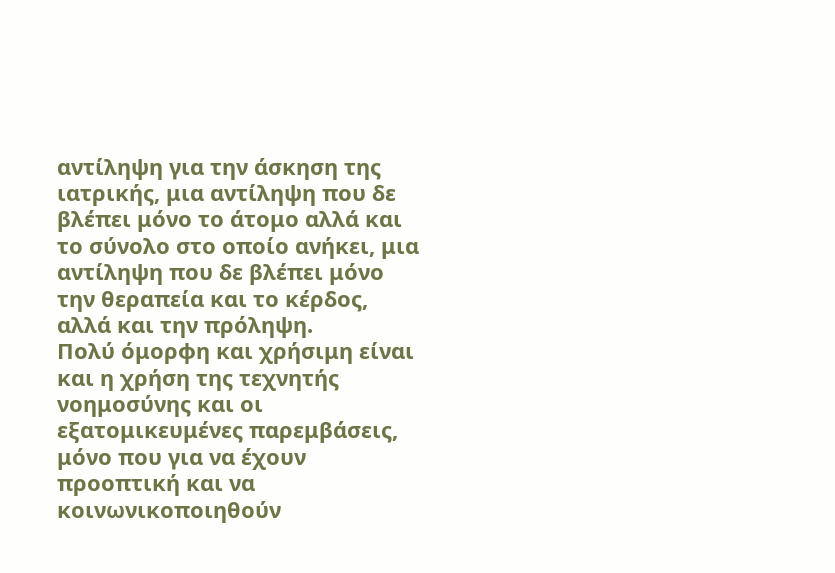αντίληψη για την άσκηση της ιατρικής, μια αντίληψη που δε βλέπει μόνο το άτομο αλλά και το σύνολο στο οποίο ανήκει, μια αντίληψη που δε βλέπει μόνο την θεραπεία και το κέρδος, αλλά και την πρόληψη.
Πολύ όμορφη και χρήσιμη είναι και η χρήση της τεχνητής νοημοσύνης και οι εξατομικευμένες παρεμβάσεις, μόνο που για να έχουν προοπτική και να κοινωνικοποιηθούν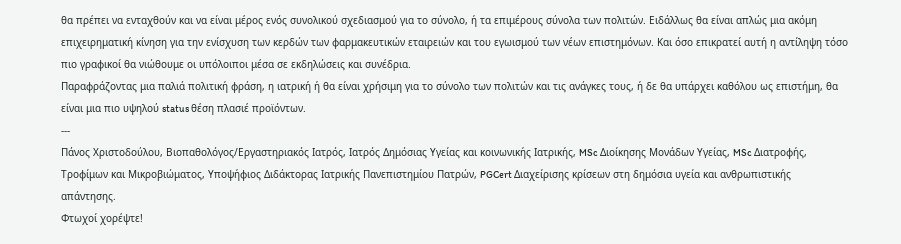θα πρέπει να ενταχθούν και να είναι μέρος ενός συνολικού σχεδιασμού για το σύνολο, ή τα επιμέρους σύνολα των πολιτών. Ειδάλλως θα είναι απλώς μια ακόμη επιχειρηματική κίνηση για την ενίσχυση των κερδών των φαρμακευτικών εταιρειών και του εγωισμού των νέων επιστημόνων. Και όσο επικρατεί αυτή η αντίληψη τόσο πιο γραφικοί θα νιώθουμε οι υπόλοιποι μέσα σε εκδηλώσεις και συνέδρια.
Παραφράζοντας μια παλιά πολιτική φράση, η ιατρική ή θα είναι χρήσιμη για το σύνολο των πολιτών και τις ανάγκες τους, ή δε θα υπάρχει καθόλου ως επιστήμη, θα είναι μια πιο υψηλού status θέση πλασιέ προϊόντων.
---
Πάνος Χριστοδούλου, Βιοπαθολόγος/Εργαστηριακός Ιατρός, Ιατρός Δημόσιας Υγείας και κοινωνικής Ιατρικής, MSc Διοίκησης Μονάδων Υγείας, MSc Διατροφής, Τροφίμων και Μικροβιώματος, Υποψήφιος Διδάκτορας Ιατρικής Πανεπιστημίου Πατρών, PGCert Διαχείρισης κρίσεων στη δημόσια υγεία και ανθρωπιστικής απάντησης.
Φτωχοί χορέψτε!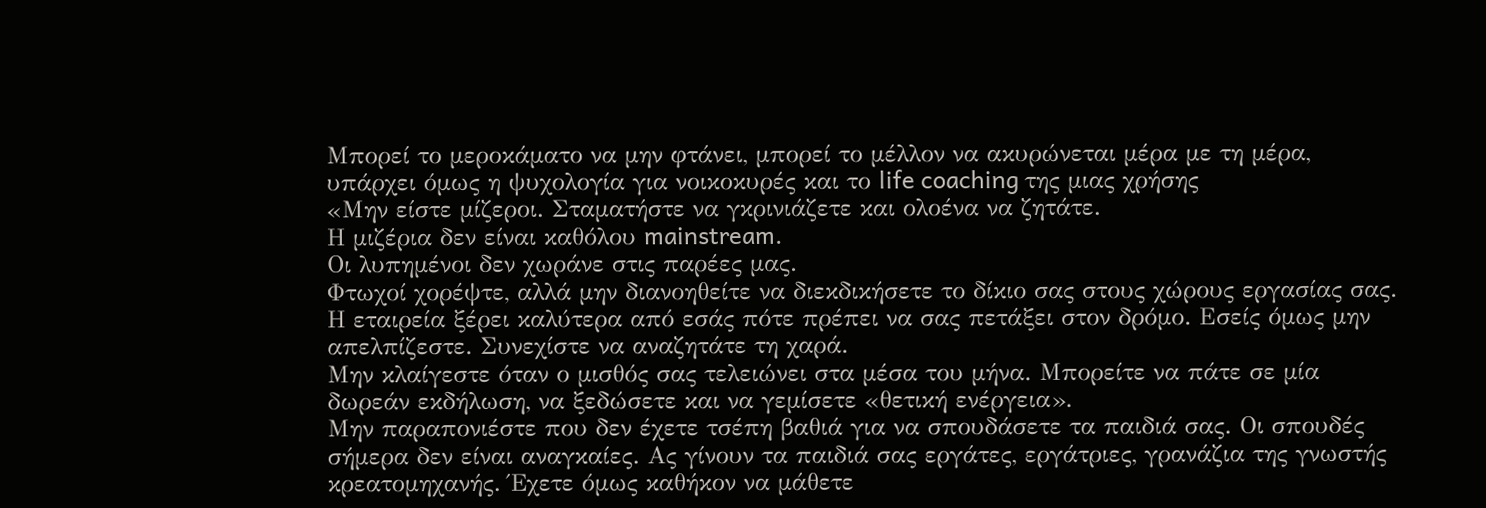Μπορεί το μεροκάματο να μην φτάνει, μπορεί το μέλλον να ακυρώνεται μέρα με τη μέρα, υπάρχει όμως η ψυχολογία για νοικοκυρές και το life coaching της μιας χρήσης
«Μην είστε μίζεροι. Σταματήστε να γκρινιάζετε και ολοένα να ζητάτε.
Η μιζέρια δεν είναι καθόλου mainstream.
Οι λυπημένοι δεν χωράνε στις παρέες μας.
Φτωχοί χορέψτε, αλλά μην διανοηθείτε να διεκδικήσετε το δίκιο σας στους χώρους εργασίας σας. Η εταιρεία ξέρει καλύτερα από εσάς πότε πρέπει να σας πετάξει στον δρόμο. Εσείς όμως μην απελπίζεστε. Συνεχίστε να αναζητάτε τη χαρά.
Μην κλαίγεστε όταν ο μισθός σας τελειώνει στα μέσα του μήνα. Μπορείτε να πάτε σε μία δωρεάν εκδήλωση, να ξεδώσετε και να γεμίσετε «θετική ενέργεια».
Μην παραπονιέστε που δεν έχετε τσέπη βαθιά για να σπουδάσετε τα παιδιά σας. Οι σπουδές σήμερα δεν είναι αναγκαίες. Ας γίνουν τα παιδιά σας εργάτες, εργάτριες, γρανάζια της γνωστής κρεατομηχανής. Έχετε όμως καθήκον να μάθετε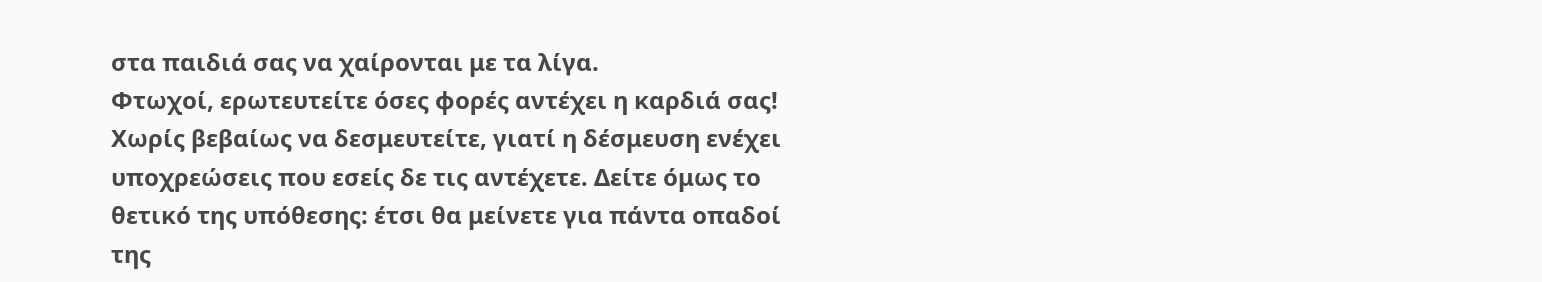στα παιδιά σας να χαίρονται με τα λίγα.
Φτωχοί, ερωτευτείτε όσες φορές αντέχει η καρδιά σας! Χωρίς βεβαίως να δεσμευτείτε, γιατί η δέσμευση ενέχει υποχρεώσεις που εσείς δε τις αντέχετε. Δείτε όμως το θετικό της υπόθεσης: έτσι θα μείνετε για πάντα οπαδοί της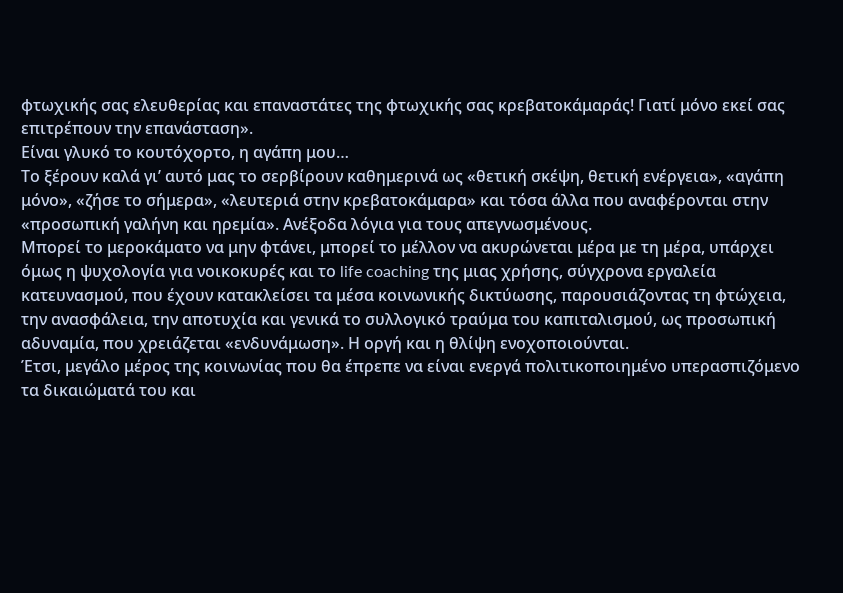φτωχικής σας ελευθερίας και επαναστάτες της φτωχικής σας κρεβατοκάμαράς! Γιατί μόνο εκεί σας επιτρέπουν την επανάσταση».
Είναι γλυκό το κουτόχορτο, η αγάπη μου…
Το ξέρουν καλά γι’ αυτό μας το σερβίρουν καθημερινά ως «θετική σκέψη, θετική ενέργεια», «αγάπη μόνο», «ζήσε το σήμερα», «λευτεριά στην κρεβατοκάμαρα» και τόσα άλλα που αναφέρονται στην «προσωπική γαλήνη και ηρεμία». Ανέξοδα λόγια για τους απεγνωσμένους.
Μπορεί το μεροκάματο να μην φτάνει, μπορεί το μέλλον να ακυρώνεται μέρα με τη μέρα, υπάρχει όμως η ψυχολογία για νοικοκυρές και το life coaching της μιας χρήσης, σύγχρονα εργαλεία κατευνασμού, που έχουν κατακλείσει τα μέσα κοινωνικής δικτύωσης, παρουσιάζοντας τη φτώχεια, την ανασφάλεια, την αποτυχία και γενικά το συλλογικό τραύμα του καπιταλισμού, ως προσωπική αδυναμία, που χρειάζεται «ενδυνάμωση». Η οργή και η θλίψη ενοχοποιούνται.
Έτσι, μεγάλο μέρος της κοινωνίας που θα έπρεπε να είναι ενεργά πολιτικοποιημένο υπερασπιζόμενο τα δικαιώματά του και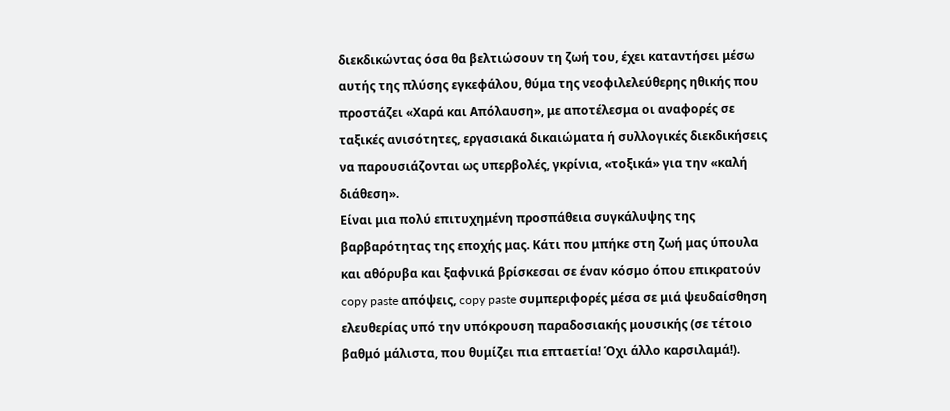διεκδικώντας όσα θα βελτιώσουν τη ζωή του, έχει καταντήσει μέσω αυτής της πλύσης εγκεφάλου, θύμα της νεοφιλελεύθερης ηθικής που προστάζει «Χαρά και Απόλαυση», με αποτέλεσμα οι αναφορές σε ταξικές ανισότητες, εργασιακά δικαιώματα ή συλλογικές διεκδικήσεις να παρουσιάζονται ως υπερβολές, γκρίνια, «τοξικά» για την «καλή διάθεση».
Είναι μια πολύ επιτυχημένη προσπάθεια συγκάλυψης της βαρβαρότητας της εποχής μας. Κάτι που μπήκε στη ζωή μας ύπουλα και αθόρυβα και ξαφνικά βρίσκεσαι σε έναν κόσμο όπου επικρατούν copy paste απόψεις, copy paste συμπεριφορές μέσα σε μιά ψευδαίσθηση ελευθερίας υπό την υπόκρουση παραδοσιακής μουσικής (σε τέτοιο βαθμό μάλιστα, που θυμίζει πια επταετία! Όχι άλλο καρσιλαμά!).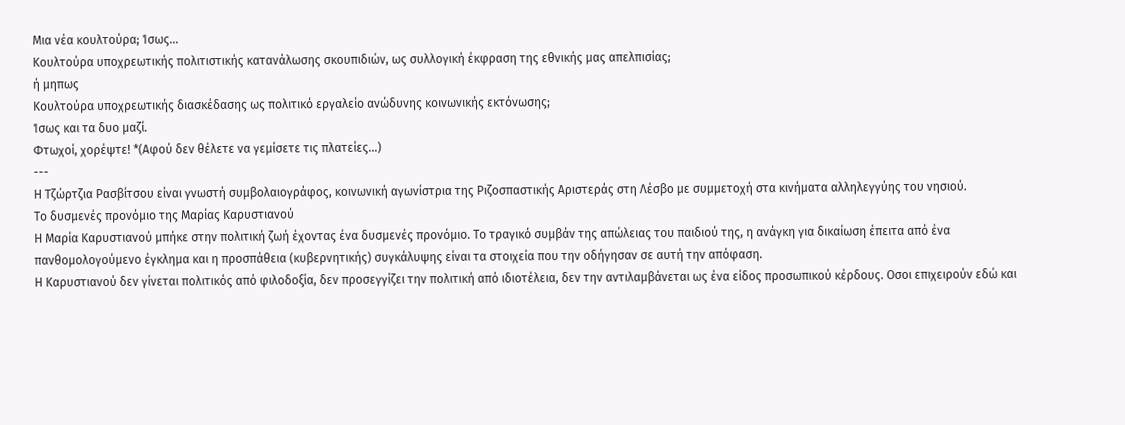Μια νέα κουλτούρα; Ίσως…
Κουλτούρα υποχρεωτικής πολιτιστικής κατανάλωσης σκουπιδιών, ως συλλογική έκφραση της εθνικής μας απελπισίας;
ή μηπως
Κουλτούρα υποχρεωτικής διασκέδασης ως πολιτικό εργαλείο ανώδυνης κοινωνικής εκτόνωσης;
Ίσως και τα δυο μαζί.
Φτωχοί, χορέψτε! *(Αφού δεν θέλετε να γεμίσετε τις πλατείες…)
---
Η Τζώρτζια Ρασβίτσου είναι γνωστή συμβολαιογράφος, κοινωνική αγωνίστρια της Ριζοσπαστικής Αριστεράς στη Λέσβο με συμμετοχή στα κινήματα αλληλεγγύης του νησιού.
Το δυσμενές προνόμιο της Μαρίας Καρυστιανού
Η Μαρία Καρυστιανού µπήκε στην πολιτική ζωή έχοντας ένα δυσµενές προνόµιο. Το τραγικό συµβάν της απώλειας του παιδιού της, η ανάγκη για δικαίωση έπειτα από ένα πανθοµολογούµενο έγκληµα και η προσπάθεια (κυβερνητικής) συγκάλυψης είναι τα στοιχεία που την οδήγησαν σε αυτή την απόφαση.
Η Καρυστιανού δεν γίνεται πολιτικός από φιλοδοξία, δεν προσεγγίζει την πολιτική από ιδιοτέλεια, δεν την αντιλαµβάνεται ως ένα είδος προσωπικού κέρδους. Οσοι επιχειρούν εδώ και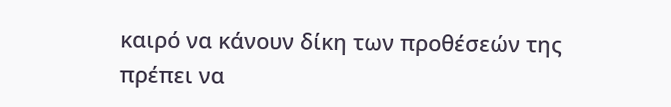καιρό να κάνουν δίκη των προθέσεών της πρέπει να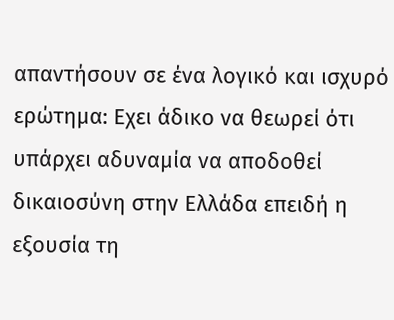απαντήσουν σε ένα λογικό και ισχυρό ερώτηµα: Εχει άδικο να θεωρεί ότι υπάρχει αδυναµία να αποδοθεί δικαιοσύνη στην Ελλάδα επειδή η εξουσία τη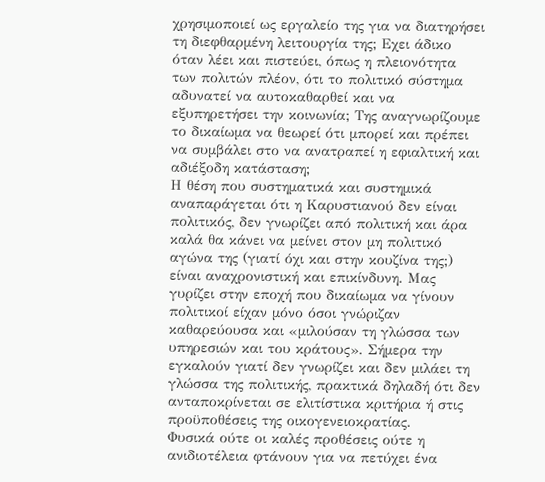χρησιµοποιεί ως εργαλείο της για να διατηρήσει τη διεφθαρµένη λειτουργία της; Εχει άδικο όταν λέει και πιστεύει, όπως η πλειονότητα των πολιτών πλέον, ότι το πολιτικό σύστηµα αδυνατεί να αυτοκαθαρθεί και να εξυπηρετήσει την κοινωνία; Της αναγνωρίζουµε το δικαίωµα να θεωρεί ότι µπορεί και πρέπει να συµβάλει στο να ανατραπεί η εφιαλτική και αδιέξοδη κατάσταση;
Η θέση που συστηµατικά και συστηµικά αναπαράγεται ότι η Καρυστιανού δεν είναι πολιτικός, δεν γνωρίζει από πολιτική και άρα καλά θα κάνει να µείνει στον µη πολιτικό αγώνα της (γιατί όχι και στην κουζίνα της;) είναι αναχρονιστική και επικίνδυνη. Μας γυρίζει στην εποχή που δικαίωµα να γίνουν πολιτικοί είχαν µόνο όσοι γνώριζαν καθαρεύουσα και «µιλούσαν τη γλώσσα των υπηρεσιών και του κράτους». Σήµερα την εγκαλούν γιατί δεν γνωρίζει και δεν µιλάει τη γλώσσα της πολιτικής, πρακτικά δηλαδή ότι δεν ανταποκρίνεται σε ελιτίστικα κριτήρια ή στις προϋποθέσεις της οικογενειοκρατίας.
Φυσικά ούτε οι καλές προθέσεις ούτε η ανιδιοτέλεια φτάνουν για να πετύχει ένα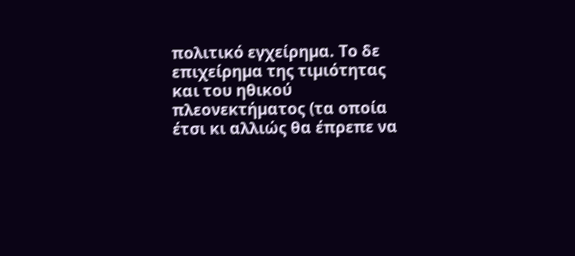πολιτικό εγχείρηµα. Το δε επιχείρηµα της τιµιότητας και του ηθικού πλεονεκτήµατος (τα οποία έτσι κι αλλιώς θα έπρεπε να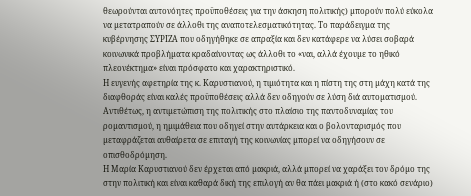θεωρούνται αυτονόητες προϋποθέσεις για την άσκηση πολιτικής) µπορούν πολύ εύκολα να µετατραπούν σε άλλοθι της αναποτελεσµατικότητας. Το παράδειγµα της κυβέρνησης ΣΥΡΙΖΑ που οδηγήθηκε σε απραξία και δεν κατάφερε να λύσει σοβαρά κοινωνικά προβλήµατα κραδαίνοντας ως άλλοθι το «ναι, αλλά έχουµε το ηθικό πλεονέκτηµα» είναι πρόσφατο και χαρακτηριστικό.
Η ευγενής αφετηρία της κ. Καρυστιανού, η τιµιότητα και η πίστη της στη µάχη κατά της διαφθοράς είναι καλές προϋποθέσεις αλλά δεν οδηγούν σε λύση διά αυτοµατισµού. Αντιθέτως, η αντιµετώπιση της πολιτικής στο πλαίσιο της παντοδυναµίας του ροµαντισµού, η ηµιµάθεια που οδηγεί στην αυτάρκεια και ο βολονταρισµός που µεταφράζεται αυθαίρετα σε επιταγή της κοινωνίας µπορεί να οδηγήσουν σε οπισθοδρόµηση.
Η Μαρία Καρυστιανού δεν έρχεται από µακριά, αλλά µπορεί να χαράξει τον δρόµο της στην πολιτική και είναι καθαρά δική της επιλογή αν θα πάει µακριά ή (στο κακό σενάριο)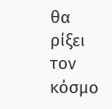θα ρίξει τον κόσµο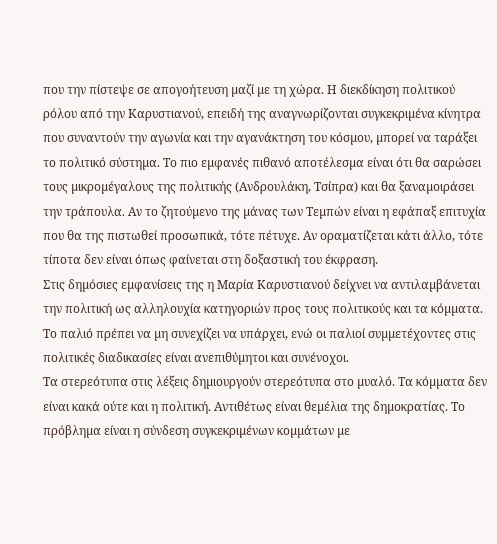που την πίστεψε σε απογοήτευση µαζί µε τη χώρα. Η διεκδίκηση πολιτικού ρόλου από την Καρυστιανού, επειδή της αναγνωρίζονται συγκεκριµένα κίνητρα που συναντούν την αγωνία και την αγανάκτηση του κόσµου, µπορεί να ταράξει το πολιτικό σύστηµα. Το πιο εµφανές πιθανό αποτέλεσµα είναι ότι θα σαρώσει τους µικροµέγαλους της πολιτικής (Ανδρουλάκη, Τσίπρα) και θα ξαναµοιράσει την τράπουλα. Αν το ζητούµενο της µάνας των Τεµπών είναι η εφάπαξ επιτυχία που θα της πιστωθεί προσωπικά, τότε πέτυχε. Αν οραµατίζεται κάτι άλλο, τότε τίποτα δεν είναι όπως φαίνεται στη δοξαστική του έκφραση.
Στις δηµόσιες εµφανίσεις της η Μαρία Καρυστιανού δείχνει να αντιλαµβάνεται την πολιτική ως αλληλουχία κατηγοριών προς τους πολιτικούς και τα κόµµατα. Το παλιό πρέπει να µη συνεχίζει να υπάρχει, ενώ οι παλιοί συµµετέχοντες στις πολιτικές διαδικασίες είναι ανεπιθύµητοι και συνένοχοι.
Τα στερεότυπα στις λέξεις δηµιουργούν στερεότυπα στο µυαλό. Τα κόµµατα δεν είναι κακά ούτε και η πολιτική. Αντιθέτως είναι θεµέλια της δηµοκρατίας. Το πρόβληµα είναι η σύνδεση συγκεκριµένων κοµµάτων µε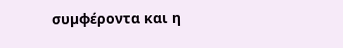συµφέροντα και η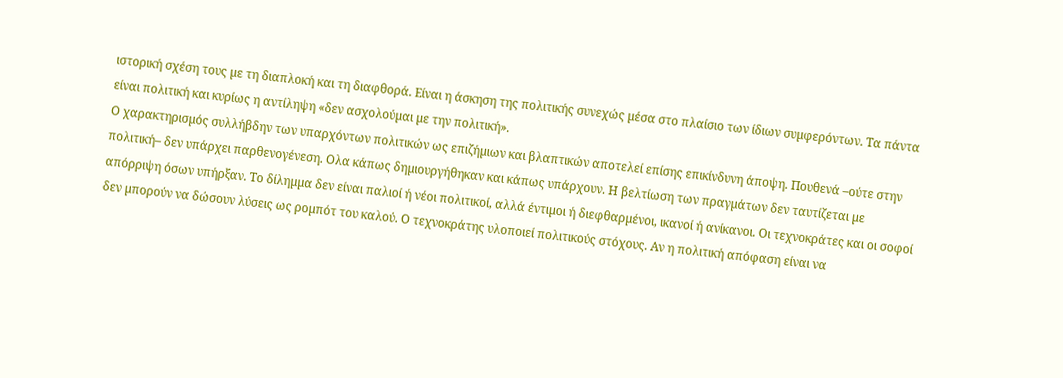ιστορική σχέση τους µε τη διαπλοκή και τη διαφθορά. Είναι η άσκηση της πολιτικής συνεχώς µέσα στο πλαίσιο των ίδιων συµφερόντων. Τα πάντα είναι πολιτική και κυρίως η αντίληψη «δεν ασχολούµαι µε την πολιτική».
Ο χαρακτηρισµός συλλήβδην των υπαρχόντων πολιτικών ως επιζήµιων και βλαπτικών αποτελεί επίσης επικίνδυνη άποψη. Πουθενά –ούτε στην πολιτική– δεν υπάρχει παρθενογένεση. Ολα κάπως δηµιουργήθηκαν και κάπως υπάρχουν. Η βελτίωση των πραγµάτων δεν ταυτίζεται µε απόρριψη όσων υπήρξαν. Το δίληµµα δεν είναι παλιοί ή νέοι πολιτικοί, αλλά έντιµοι ή διεφθαρµένοι, ικανοί ή ανίκανοι. Οι τεχνοκράτες και οι σοφοί δεν µπορούν να δώσουν λύσεις ως ροµπότ του καλού. Ο τεχνοκράτης υλοποιεί πολιτικούς στόχους. Αν η πολιτική απόφαση είναι να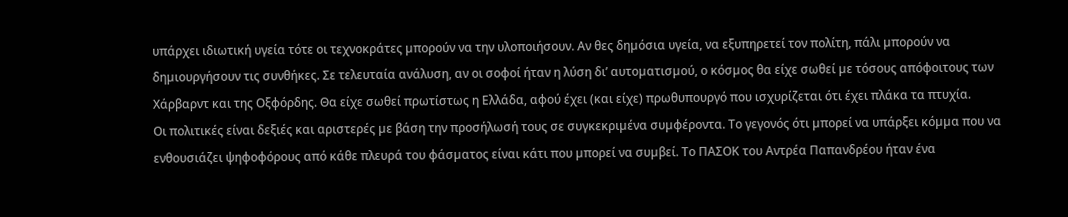υπάρχει ιδιωτική υγεία τότε οι τεχνοκράτες µπορούν να την υλοποιήσουν. Αν θες δηµόσια υγεία, να εξυπηρετεί τον πολίτη, πάλι µπορούν να δηµιουργήσουν τις συνθήκες. Σε τελευταία ανάλυση, αν οι σοφοί ήταν η λύση δι’ αυτοµατισµού, ο κόσµος θα είχε σωθεί µε τόσους απόφοιτους των Χάρβαρντ και της Οξφόρδης. Θα είχε σωθεί πρωτίστως η Ελλάδα, αφού έχει (και είχε) πρωθυπουργό που ισχυρίζεται ότι έχει πλάκα τα πτυχία.
Οι πολιτικές είναι δεξιές και αριστερές µε βάση την προσήλωσή τους σε συγκεκριµένα συµφέροντα. Το γεγονός ότι µπορεί να υπάρξει κόµµα που να ενθουσιάζει ψηφοφόρους από κάθε πλευρά του φάσµατος είναι κάτι που µπορεί να συµβεί. Το ΠΑΣΟΚ του Αντρέα Παπανδρέου ήταν ένα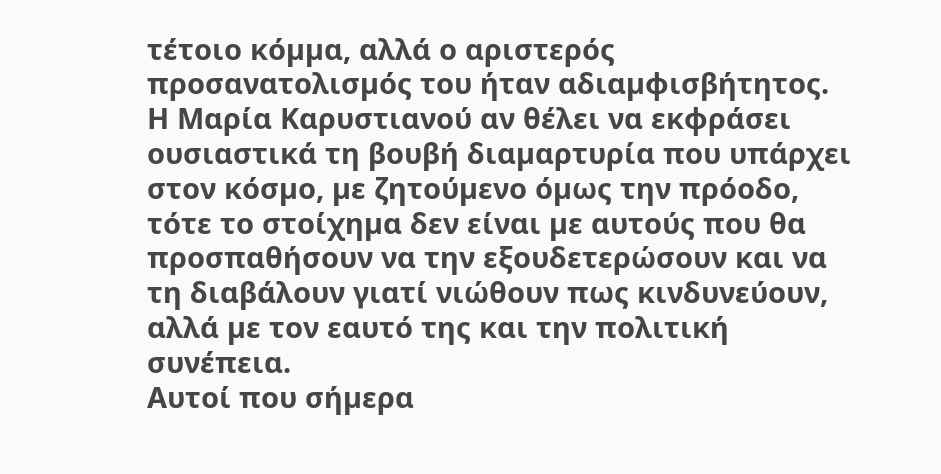τέτοιο κόµµα, αλλά ο αριστερός προσανατολισµός του ήταν αδιαµφισβήτητος.
Η Μαρία Καρυστιανού αν θέλει να εκφράσει ουσιαστικά τη βουβή διαµαρτυρία που υπάρχει στον κόσµο, µε ζητούµενο όµως την πρόοδο, τότε το στοίχηµα δεν είναι µε αυτούς που θα προσπαθήσουν να την εξουδετερώσουν και να τη διαβάλουν γιατί νιώθουν πως κινδυνεύουν, αλλά µε τον εαυτό της και την πολιτική συνέπεια.
Αυτοί που σήµερα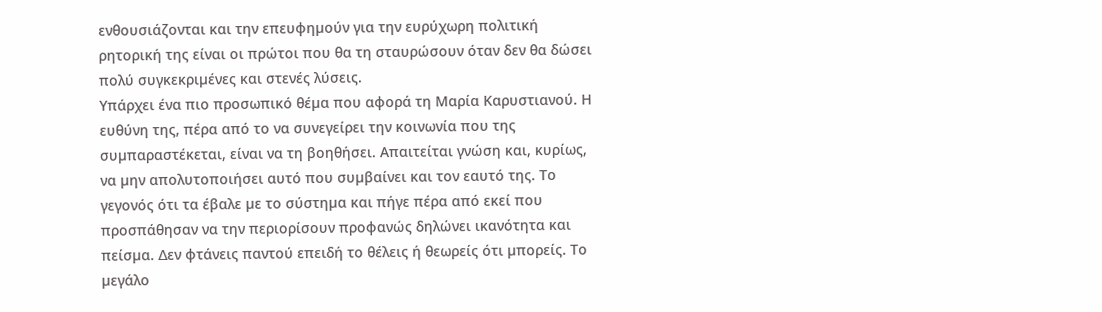ενθουσιάζονται και την επευφηµούν για την ευρύχωρη πολιτική ρητορική της είναι οι πρώτοι που θα τη σταυρώσουν όταν δεν θα δώσει πολύ συγκεκριµένες και στενές λύσεις.
Υπάρχει ένα πιο προσωπικό θέµα που αφορά τη Μαρία Καρυστιανού. Η ευθύνη της, πέρα από το να συνεγείρει την κοινωνία που της συµπαραστέκεται, είναι να τη βοηθήσει. Απαιτείται γνώση και, κυρίως, να µην απολυτοποιήσει αυτό που συµβαίνει και τον εαυτό της. Το γεγονός ότι τα έβαλε µε το σύστηµα και πήγε πέρα από εκεί που προσπάθησαν να την περιορίσουν προφανώς δηλώνει ικανότητα και πείσµα. ∆εν φτάνεις παντού επειδή το θέλεις ή θεωρείς ότι µπορείς. Το µεγάλο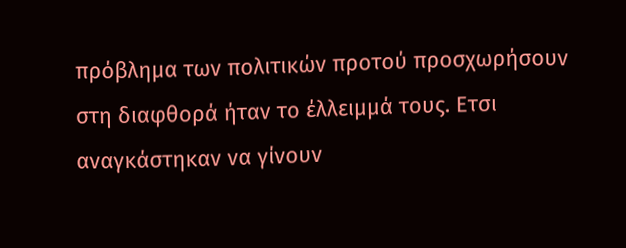πρόβληµα των πολιτικών προτού προσχωρήσουν στη διαφθορά ήταν το έλλειµµά τους. Ετσι αναγκάστηκαν να γίνουν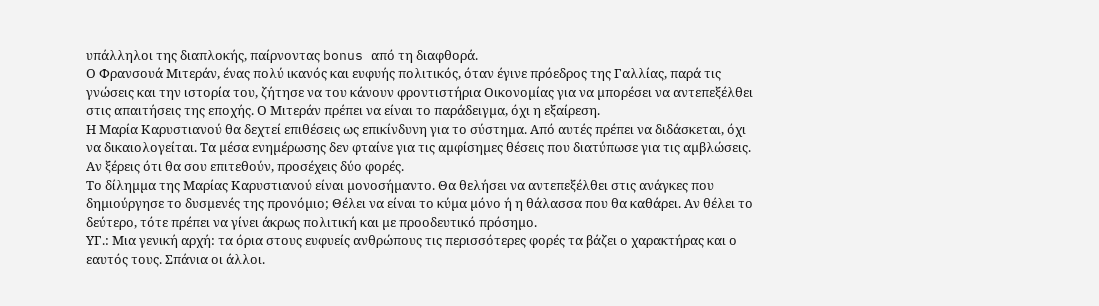υπάλληλοι της διαπλοκής, παίρνοντας bonus από τη διαφθορά.
Ο Φρανσουά Μιτεράν, ένας πολύ ικανός και ευφυής πολιτικός, όταν έγινε πρόεδρος της Γαλλίας, παρά τις γνώσεις και την ιστορία του, ζήτησε να του κάνουν φροντιστήρια Οικονοµίας για να µπορέσει να αντεπεξέλθει στις απαιτήσεις της εποχής. Ο Μιτεράν πρέπει να είναι το παράδειγµα, όχι η εξαίρεση.
Η Μαρία Καρυστιανού θα δεχτεί επιθέσεις ως επικίνδυνη για το σύστηµα. Από αυτές πρέπει να διδάσκεται, όχι να δικαιολογείται. Τα µέσα ενηµέρωσης δεν φταίνε για τις αµφίσηµες θέσεις που διατύπωσε για τις αµβλώσεις. Αν ξέρεις ότι θα σου επιτεθούν, προσέχεις δύο φορές.
Το δίληµµα της Μαρίας Καρυστιανού είναι µονοσήµαντο. Θα θελήσει να αντεπεξέλθει στις ανάγκες που δηµιούργησε το δυσµενές της προνόµιο; Θέλει να είναι το κύµα µόνο ή η θάλασσα που θα καθάρει. Αν θέλει το δεύτερο, τότε πρέπει να γίνει άκρως πολιτική και µε προοδευτικό πρόσηµο.
ΥΓ.: Μια γενική αρχή: τα όρια στους ευφυείς ανθρώπους τις περισσότερες φορές τα βάζει ο χαρακτήρας και ο εαυτός τους. Σπάνια οι άλλοι.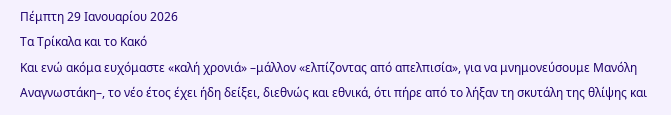Πέμπτη 29 Ιανουαρίου 2026
Τα Τρίκαλα και το Κακό
Και ενώ ακόμα ευχόμαστε «καλή χρονιά» –μάλλον «ελπίζοντας από απελπισία», για να μνημονεύσουμε Μανόλη Αναγνωστάκη–, το νέο έτος έχει ήδη δείξει, διεθνώς και εθνικά, ότι πήρε από το λήξαν τη σκυτάλη της θλίψης και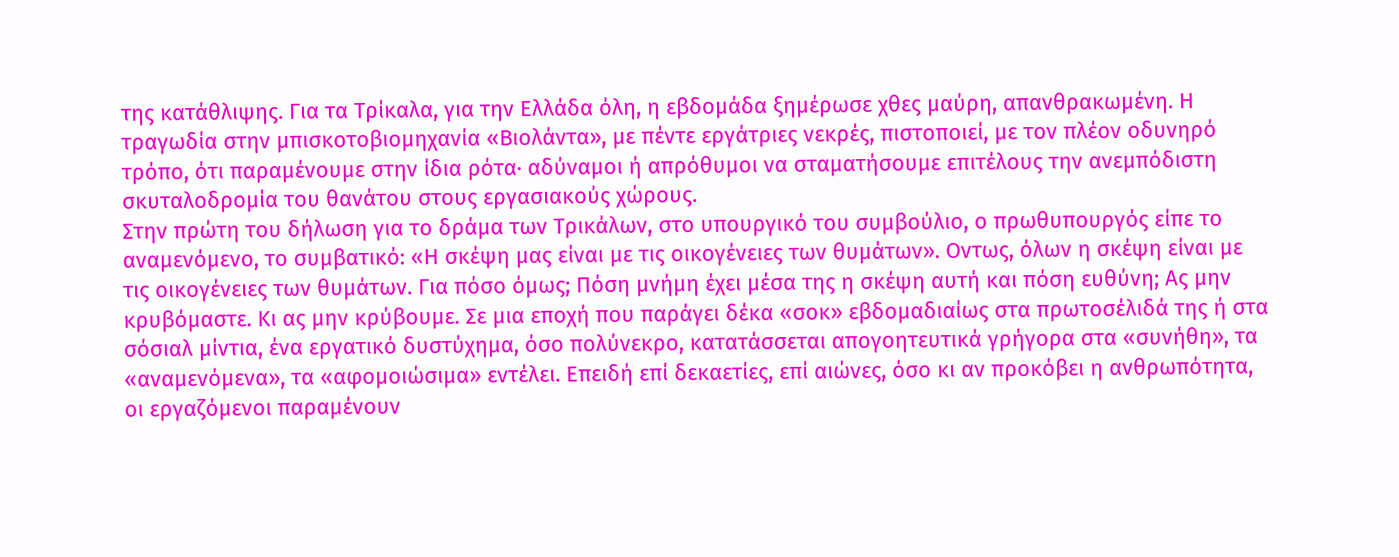της κατάθλιψης. Για τα Τρίκαλα, για την Ελλάδα όλη, η εβδομάδα ξημέρωσε χθες μαύρη, απανθρακωμένη. Η τραγωδία στην μπισκοτοβιομηχανία «Βιολάντα», με πέντε εργάτριες νεκρές, πιστοποιεί, με τον πλέον οδυνηρό τρόπο, ότι παραμένουμε στην ίδια ρότα· αδύναμοι ή απρόθυμοι να σταματήσουμε επιτέλους την ανεμπόδιστη σκυταλοδρομία του θανάτου στους εργασιακούς χώρους.
Στην πρώτη του δήλωση για το δράμα των Τρικάλων, στο υπουργικό του συμβούλιο, ο πρωθυπουργός είπε το αναμενόμενο, το συμβατικό: «Η σκέψη μας είναι με τις οικογένειες των θυμάτων». Οντως, όλων η σκέψη είναι με τις οικογένειες των θυμάτων. Για πόσο όμως; Πόση μνήμη έχει μέσα της η σκέψη αυτή και πόση ευθύνη; Ας μην κρυβόμαστε. Κι ας μην κρύβουμε. Σε μια εποχή που παράγει δέκα «σοκ» εβδομαδιαίως στα πρωτοσέλιδά της ή στα σόσιαλ μίντια, ένα εργατικό δυστύχημα, όσο πολύνεκρο, κατατάσσεται απογοητευτικά γρήγορα στα «συνήθη», τα «αναμενόμενα», τα «αφομοιώσιμα» εντέλει. Επειδή επί δεκαετίες, επί αιώνες, όσο κι αν προκόβει η ανθρωπότητα, οι εργαζόμενοι παραμένουν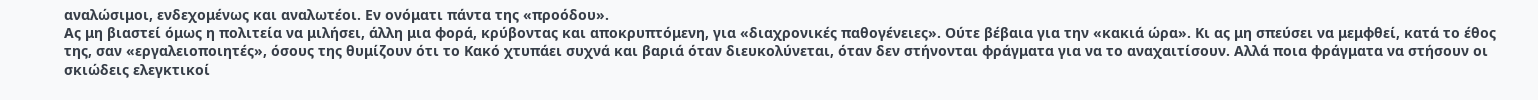αναλώσιμοι, ενδεχομένως και αναλωτέοι. Εν ονόματι πάντα της «προόδου».
Ας μη βιαστεί όμως η πολιτεία να μιλήσει, άλλη μια φορά, κρύβοντας και αποκρυπτόμενη, για «διαχρονικές παθογένειες». Ούτε βέβαια για την «κακιά ώρα». Κι ας μη σπεύσει να μεμφθεί, κατά το έθος της, σαν «εργαλειοποιητές», όσους της θυμίζουν ότι το Κακό χτυπάει συχνά και βαριά όταν διευκολύνεται, όταν δεν στήνονται φράγματα για να το αναχαιτίσουν. Αλλά ποια φράγματα να στήσουν οι σκιώδεις ελεγκτικοί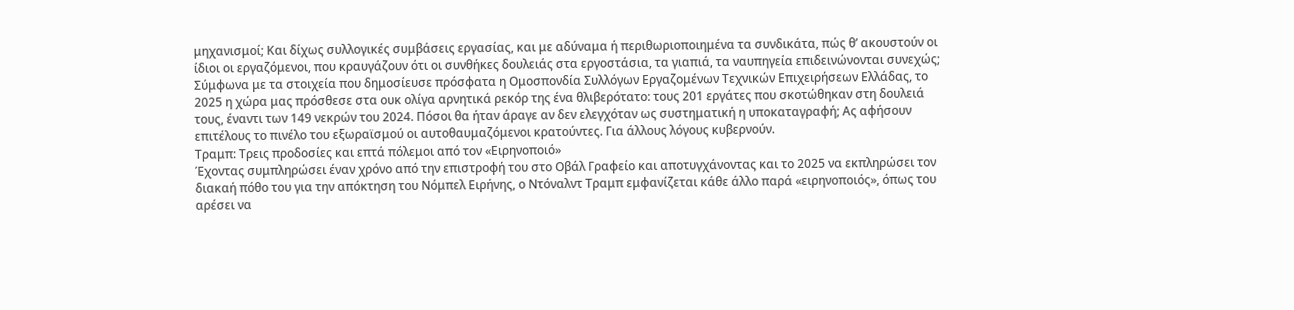μηχανισμοί; Και δίχως συλλογικές συμβάσεις εργασίας, και με αδύναμα ή περιθωριοποιημένα τα συνδικάτα, πώς θ’ ακουστούν οι ίδιοι οι εργαζόμενοι, που κραυγάζουν ότι οι συνθήκες δουλειάς στα εργοστάσια, τα γιαπιά, τα ναυπηγεία επιδεινώνονται συνεχώς;
Σύμφωνα με τα στοιχεία που δημοσίευσε πρόσφατα η Ομοσπονδία Συλλόγων Εργαζομένων Τεχνικών Επιχειρήσεων Ελλάδας, το 2025 η χώρα μας πρόσθεσε στα ουκ ολίγα αρνητικά ρεκόρ της ένα θλιβερότατο: τους 201 εργάτες που σκοτώθηκαν στη δουλειά τους, έναντι των 149 νεκρών του 2024. Πόσοι θα ήταν άραγε αν δεν ελεγχόταν ως συστηματική η υποκαταγραφή; Ας αφήσουν επιτέλους το πινέλο του εξωραϊσμού οι αυτοθαυμαζόμενοι κρατούντες. Για άλλους λόγους κυβερνούν.
Τραμπ: Τρεις προδοσίες και επτά πόλεμοι από τον «Ειρηνοποιό»
Έχοντας συμπληρώσει έναν χρόνο από την επιστροφή του στο Οβάλ Γραφείο και αποτυγχάνοντας και το 2025 να εκπληρώσει τον διακαή πόθο του για την απόκτηση του Νόμπελ Ειρήνης, ο Ντόναλντ Τραμπ εμφανίζεται κάθε άλλο παρά «ειρηνοποιός», όπως του αρέσει να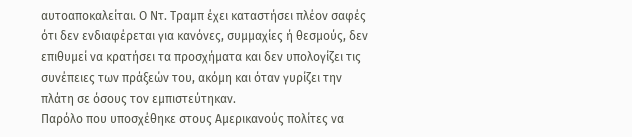αυτοαποκαλείται. Ο Ντ. Τραμπ έχει καταστήσει πλέον σαφές ότι δεν ενδιαφέρεται για κανόνες, συμμαχίες ή θεσμούς, δεν επιθυμεί να κρατήσει τα προσχήματα και δεν υπολογίζει τις συνέπειες των πράξεών του, ακόμη και όταν γυρίζει την πλάτη σε όσους τον εμπιστεύτηκαν.
Παρόλο που υποσχέθηκε στους Αμερικανούς πολίτες να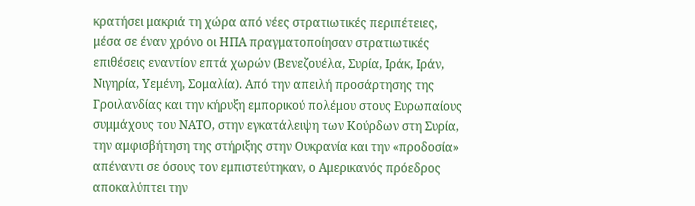κρατήσει μακριά τη χώρα από νέες στρατιωτικές περιπέτειες, μέσα σε έναν χρόνο οι ΗΠΑ πραγματοποίησαν στρατιωτικές επιθέσεις εναντίον επτά χωρών (Βενεζουέλα, Συρία, Ιράκ, Ιράν, Νιγηρία, Υεμένη, Σομαλία). Από την απειλή προσάρτησης της Γροιλανδίας και την κήρυξη εμπορικού πολέμου στους Ευρωπαίους συμμάχους του ΝΑΤΟ, στην εγκατάλειψη των Κούρδων στη Συρία, την αμφισβήτηση της στήριξης στην Ουκρανία και την «προδοσία» απέναντι σε όσους τον εμπιστεύτηκαν, ο Αμερικανός πρόεδρος αποκαλύπτει την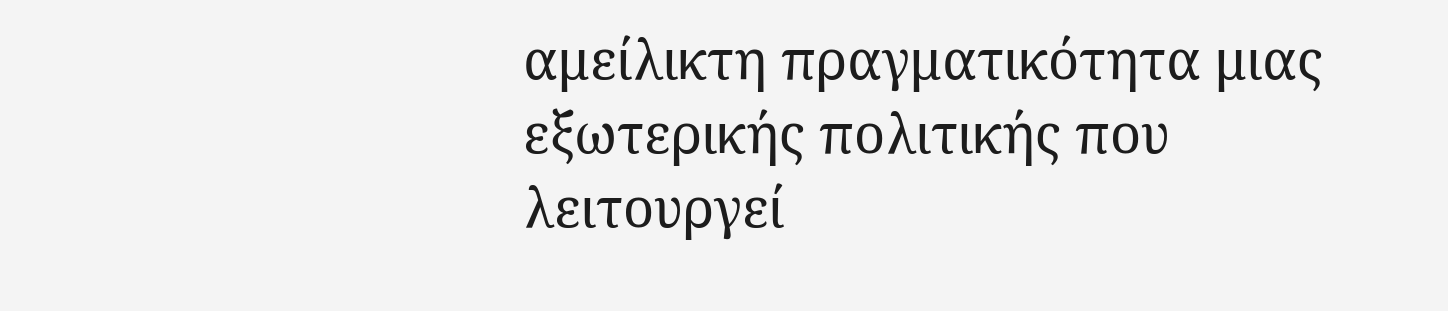αμείλικτη πραγματικότητα μιας εξωτερικής πολιτικής που λειτουργεί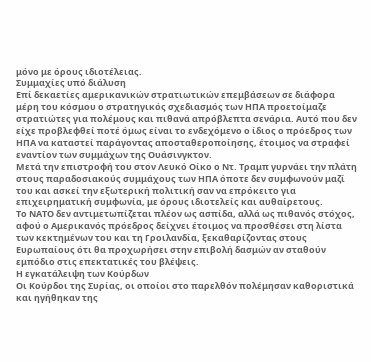μόνο με όρους ιδιοτέλειας.
Συμμαχίες υπό διάλυση
Επί δεκαετίες αμερικανικών στρατιωτικών επεμβάσεων σε διάφορα μέρη του κόσμου ο στρατηγικός σχεδιασμός των ΗΠΑ προετοίμαζε στρατιώτες για πολέμους και πιθανά απρόβλεπτα σενάρια. Αυτό που δεν είχε προβλεφθεί ποτέ όμως είναι το ενδεχόμενο ο ίδιος ο πρόεδρος των ΗΠΑ να καταστεί παράγοντας αποσταθεροποίησης, έτοιμος να στραφεί εναντίον των συμμάχων της Ουάσινγκτον.
Μετά την επιστροφή του στον Λευκό Οίκο ο Ντ. Τραμπ γυρνάει την πλάτη στους παραδοσιακούς συμμάχους των ΗΠΑ όποτε δεν συμφωνούν μαζί του και ασκεί την εξωτερική πολιτική σαν να επρόκειτο για επιχειρηματική συμφωνία, με όρους ιδιοτελείς και αυθαίρετους.
Το ΝΑΤΟ δεν αντιμετωπίζεται πλέον ως ασπίδα, αλλά ως πιθανός στόχος, αφού ο Αμερικανός πρόεδρος δείχνει έτοιμος να προσθέσει στη λίστα των κεκτημένων του και τη Γροιλανδία, ξεκαθαρίζοντας στους Ευρωπαίους ότι θα προχωρήσει στην επιβολή δασμών αν σταθούν εμπόδιο στις επεκτατικές του βλέψεις.
Η εγκατάλειψη των Κούρδων
Οι Κούρδοι της Συρίας, οι οποίοι στο παρελθόν πολέμησαν καθοριστικά και ηγήθηκαν της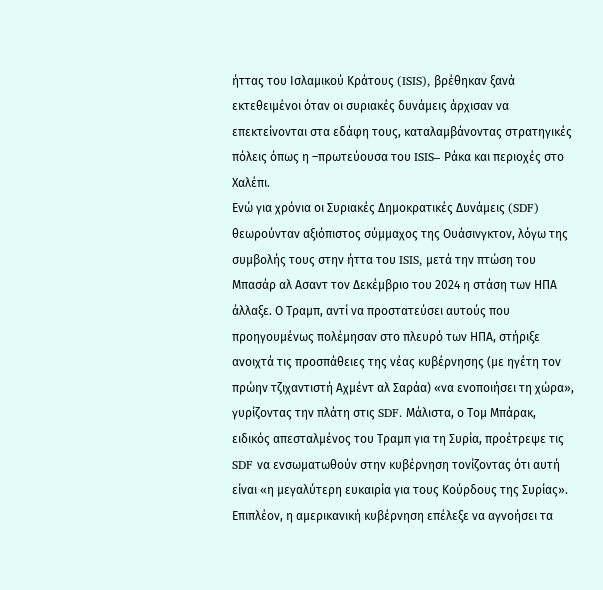ήττας του Ισλαμικού Κράτους (ISIS), βρέθηκαν ξανά εκτεθειμένοι όταν οι συριακές δυνάμεις άρχισαν να επεκτείνονται στα εδάφη τους, καταλαμβάνοντας στρατηγικές πόλεις όπως η –πρωτεύουσα του ISIS– Ράκα και περιοχές στο Χαλέπι.
Ενώ για χρόνια οι Συριακές Δημοκρατικές Δυνάμεις (SDF) θεωρούνταν αξιόπιστος σύμμαχος της Ουάσινγκτον, λόγω της συμβολής τους στην ήττα του ISIS, μετά την πτώση του Μπασάρ αλ Ασαντ τον Δεκέμβριο του 2024 η στάση των ΗΠΑ άλλαξε. Ο Τραμπ, αντί να προστατεύσει αυτούς που προηγουμένως πολέμησαν στο πλευρό των ΗΠΑ, στήριξε ανοιχτά τις προσπάθειες της νέας κυβέρνησης (με ηγέτη τον πρώην τζιχαντιστή Αχμέντ αλ Σαράα) «να ενοποιήσει τη χώρα», γυρίζοντας την πλάτη στις SDF. Μάλιστα, ο Τομ Μπάρακ, ειδικός απεσταλμένος του Τραμπ για τη Συρία, προέτρεψε τις SDF να ενσωματωθούν στην κυβέρνηση τονίζοντας ότι αυτή είναι «η μεγαλύτερη ευκαιρία για τους Κούρδους της Συρίας».
Επιπλέον, η αμερικανική κυβέρνηση επέλεξε να αγνοήσει τα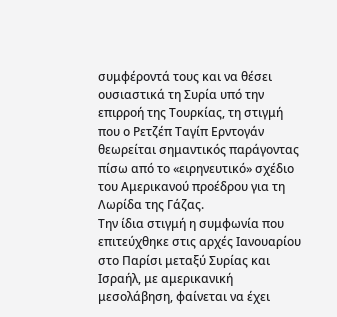συμφέροντά τους και να θέσει ουσιαστικά τη Συρία υπό την επιρροή της Τουρκίας, τη στιγμή που ο Ρετζέπ Ταγίπ Ερντογάν θεωρείται σημαντικός παράγοντας πίσω από το «ειρηνευτικό» σχέδιο του Αμερικανού προέδρου για τη Λωρίδα της Γάζας.
Την ίδια στιγμή η συμφωνία που επιτεύχθηκε στις αρχές Ιανουαρίου στο Παρίσι μεταξύ Συρίας και Ισραήλ, με αμερικανική μεσολάβηση, φαίνεται να έχει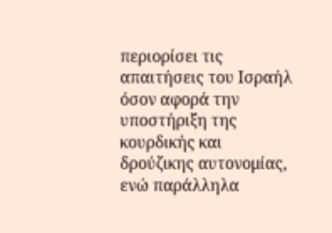περιορίσει τις απαιτήσεις του Ισραήλ όσον αφορά την υποστήριξη της κουρδικής και δρούζικης αυτονομίας, ενώ παράλληλα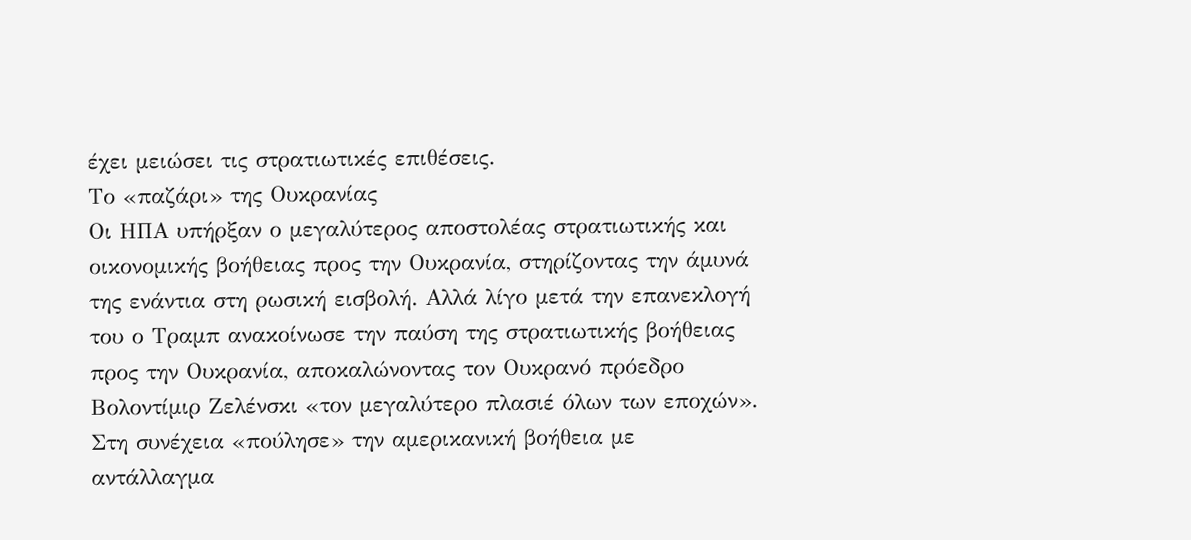έχει μειώσει τις στρατιωτικές επιθέσεις.
Το «παζάρι» της Ουκρανίας
Οι ΗΠΑ υπήρξαν ο μεγαλύτερος αποστολέας στρατιωτικής και οικονομικής βοήθειας προς την Ουκρανία, στηρίζοντας την άμυνά της ενάντια στη ρωσική εισβολή. Αλλά λίγο μετά την επανεκλογή του ο Τραμπ ανακοίνωσε την παύση της στρατιωτικής βοήθειας προς την Ουκρανία, αποκαλώνοντας τον Ουκρανό πρόεδρο Βολοντίμιρ Ζελένσκι «τον μεγαλύτερο πλασιέ όλων των εποχών». Στη συνέχεια «πούλησε» την αμερικανική βοήθεια με αντάλλαγμα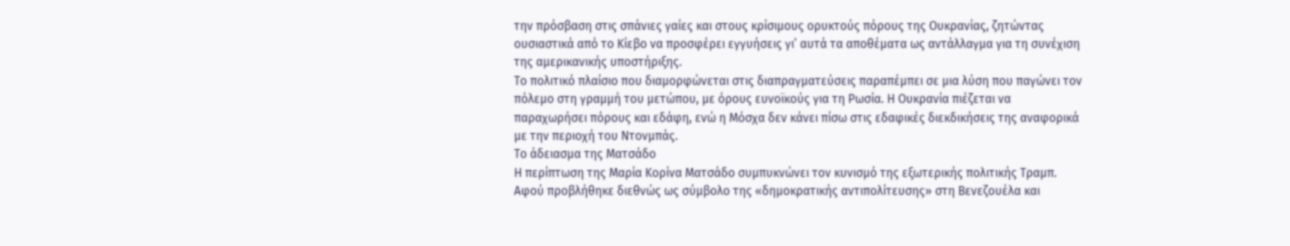την πρόσβαση στις σπάνιες γαίες και στους κρίσιμους ορυκτούς πόρους της Ουκρανίας, ζητώντας ουσιαστικά από το Κίεβο να προσφέρει εγγυήσεις γι’ αυτά τα αποθέματα ως αντάλλαγμα για τη συνέχιση της αμερικανικής υποστήριξης.
Το πολιτικό πλαίσιο που διαμορφώνεται στις διαπραγματεύσεις παραπέμπει σε μια λύση που παγώνει τον πόλεμο στη γραμμή του μετώπου, με όρους ευνοϊκούς για τη Ρωσία. Η Ουκρανία πιέζεται να παραχωρήσει πόρους και εδάφη, ενώ η Μόσχα δεν κάνει πίσω στις εδαφικές διεκδικήσεις της αναφορικά με την περιοχή του Ντονμπάς.
Το άδειασμα της Ματσάδο
Η περίπτωση της Μαρία Κορίνα Ματσάδο συμπυκνώνει τον κυνισμό της εξωτερικής πολιτικής Τραμπ. Αφού προβλήθηκε διεθνώς ως σύμβολο της «δημοκρατικής αντιπολίτευσης» στη Βενεζουέλα και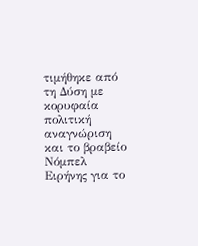τιμήθηκε από τη Δύση με κορυφαία πολιτική αναγνώριση και το βραβείο Νόμπελ Ειρήνης για το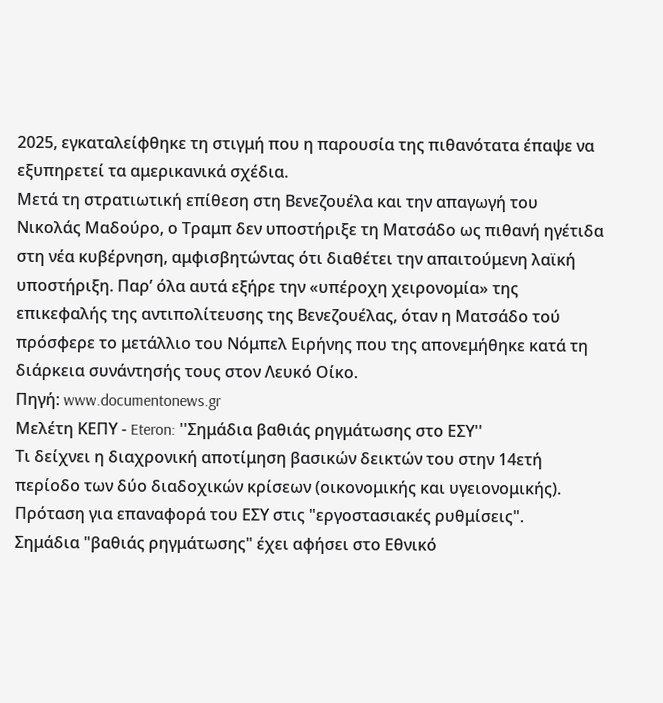2025, εγκαταλείφθηκε τη στιγμή που η παρουσία της πιθανότατα έπαψε να εξυπηρετεί τα αμερικανικά σχέδια.
Μετά τη στρατιωτική επίθεση στη Βενεζουέλα και την απαγωγή του Νικολάς Μαδούρο, ο Τραμπ δεν υποστήριξε τη Ματσάδο ως πιθανή ηγέτιδα στη νέα κυβέρνηση, αμφισβητώντας ότι διαθέτει την απαιτούμενη λαϊκή υποστήριξη. Παρ’ όλα αυτά εξήρε την «υπέροχη χειρονομία» της επικεφαλής της αντιπολίτευσης της Βενεζουέλας, όταν η Ματσάδο τού πρόσφερε το μετάλλιο του Νόμπελ Ειρήνης που της απονεμήθηκε κατά τη διάρκεια συνάντησής τους στον Λευκό Οίκο.
Πηγή: www.documentonews.gr
Μελέτη ΚΕΠΥ - Eteron: ''Σημάδια βαθιάς ρηγμάτωσης στο ΕΣΥ''
Τι δείχνει η διαχρονική αποτίμηση βασικών δεικτών του στην 14ετή περίοδο των δύο διαδοχικών κρίσεων (οικονομικής και υγειονομικής). Πρόταση για επαναφορά του ΕΣΥ στις "εργοστασιακές ρυθμίσεις".
Σημάδια "βαθιάς ρηγμάτωσης" έχει αφήσει στο Εθνικό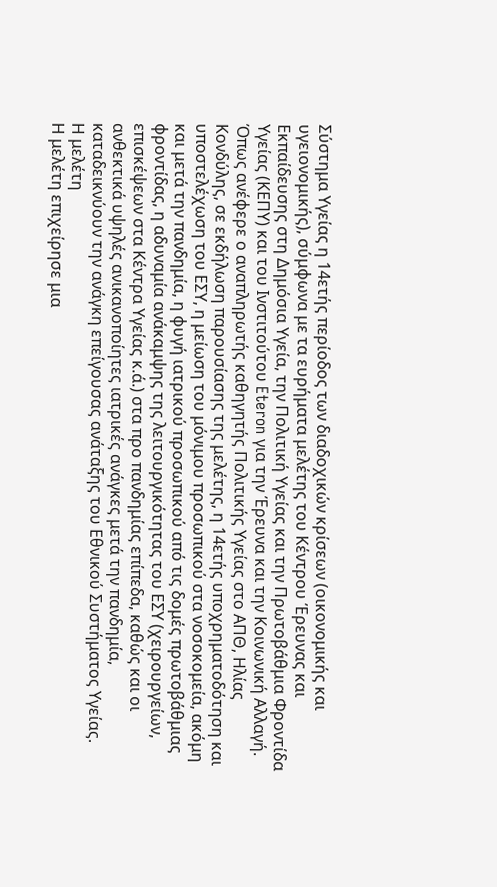Σύστημα Υγείας η 14ετής περίοδος των διαδοχικών κρίσεων (οικονομικής και υγειονομικής), σύμφωνα με τα ευρήματα μελέτης του Κέντρου Έρευνας και Εκπαίδευσης στη Δημόσια Υγεία, την Πολιτική Υγείας και την Πρωτοβάθμια Φροντίδα Υγείας (ΚΕΠΥ) και του Ινστιτούτου Eteron για την Έρευνα και την Κοινωνική Αλλαγή.
Όπως ανέφερε ο αναπληρωτής καθηγητής Πολιτικής Υγείας στο ΑΠΘ, Ηλίας Κονδύλης, σε εκδήλωση παρουσίασης της μελέτης, η 14ετής υποχρηματοδότηση και υποστελέχωση του ΕΣΥ, η μείωση του μόνιμου προσωπικού στα νοσοκομεία, ακόμη και μετά την πανδημία, η φυγή ιατρικού προσωπικού από τις δομές πρωτοβάθμιας φροντίδας, η αδυναμία ανάκαμψης της λειτουργικότητας του ΕΣΥ (χειρουργείων, επισκέψεων στα Κέντρα Υγείας κ.ά.) στα προ πανδημίας επίπεδα, καθώς και οι ανθεκτικά υψηλές ανικανοποίητες ιατρικές ανάγκες μετά την πανδημία, καταδεικνύουν την ανάγκη επείγουσας ανάταξης του Εθνικού Συστήματος Υγείας.
Η μελέτη
Η μελέτη επιχείρησε μια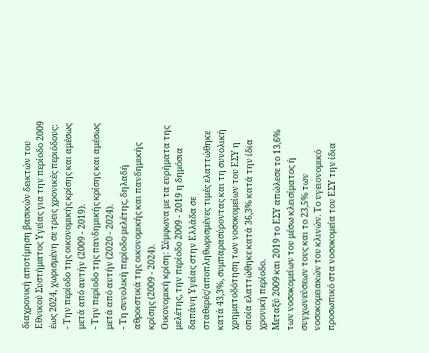διαχρονική αποτίμηση βασικών δεικτών του Εθνικού Συστήματος Υγείας για την περίοδο 2009 έως 2024, χωρισμένη σε τρεις χρονικές περιόδους:
- Την περίοδο της οικονομικής κρίσης και αμέσως μετά από αυτήν (2009 - 2019).
- Την περίοδο της πανδημικής κρίσης και αμέσως μετά από αυτήν (2020 - 2024).
- Τη συνολική περίοδο μελέτης, δηλαδή αθροιστικά της οικονομικής και πανδημικής κρίσης (2009 - 2024).
Οικονομική κρίση: Σύμφωνα με τα ευρήματα της μελέτης, την περίοδο 2009 - 2019 η δημόσια δαπάνη Υγείας στην Ελλάδα σε σταθερές/αποπληθωρισμένες τιμές ελαττώθηκε κατά 43,3%, συμπαρασύροντας και τη συνολική χρηματοδότηση των νοσοκομείων του ΕΣΥ η οποία ελαττώθηκε κατά 36,3% κατά την ίδια χρονική περίοδο.
Μεταξύ 2009 και 2019 το ΕΣΥ απώλεσε το 13,6% των νοσοκομείων του μέσω κλεισίματος ή συγχωνεύσεων τους και το 23,5% των νοσοκομειακών του κλινών. Το υγειονομικό προσωπικό στα νοσοκομεία του ΕΣΥ την ίδια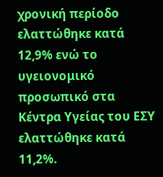χρονική περίοδο ελαττώθηκε κατά 12,9% ενώ το υγειονομικό προσωπικό στα Κέντρα Υγείας του ΕΣΥ ελαττώθηκε κατά 11,2%.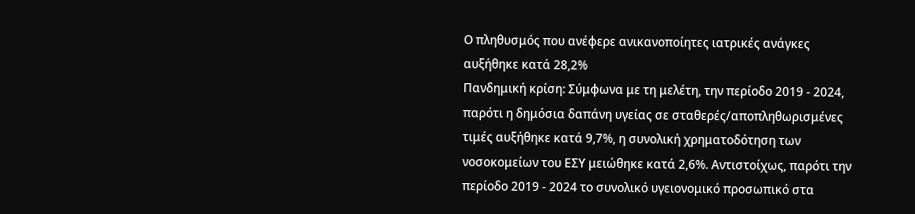Ο πληθυσμός που ανέφερε ανικανοποίητες ιατρικές ανάγκες αυξήθηκε κατά 28,2%
Πανδημική κρίση: Σύμφωνα με τη μελέτη, την περίοδο 2019 - 2024, παρότι η δημόσια δαπάνη υγείας σε σταθερές/αποπληθωρισμένες τιμές αυξήθηκε κατά 9,7%, η συνολική χρηματοδότηση των νοσοκομείων του ΕΣΥ μειώθηκε κατά 2,6%. Αντιστοίχως, παρότι την περίοδο 2019 - 2024 το συνολικό υγειονομικό προσωπικό στα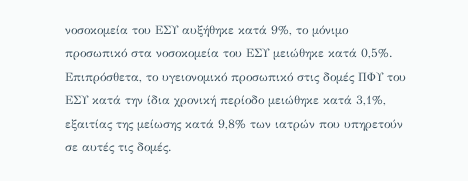νοσοκομεία του ΕΣΥ αυξήθηκε κατά 9%, το μόνιμο προσωπικό στα νοσοκομεία του ΕΣΥ μειώθηκε κατά 0,5%. Επιπρόσθετα, το υγειονομικό προσωπικό στις δομές ΠΦΥ του ΕΣΥ κατά την ίδια χρονική περίοδο μειώθηκε κατά 3,1%, εξαιτίας της μείωσης κατά 9,8% των ιατρών που υπηρετούν σε αυτές τις δομές.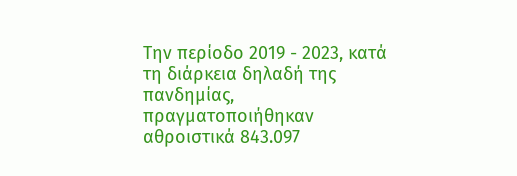Την περίοδο 2019 - 2023, κατά τη διάρκεια δηλαδή της πανδημίας, πραγματοποιήθηκαν αθροιστικά 843.097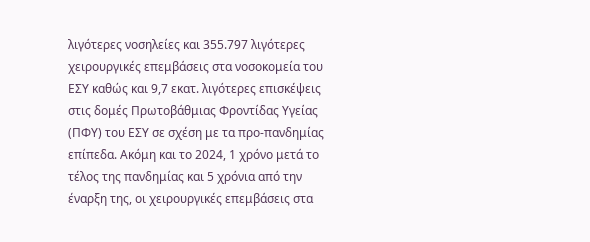λιγότερες νοσηλείες και 355.797 λιγότερες χειρουργικές επεμβάσεις στα νοσοκομεία του ΕΣΥ καθώς και 9,7 εκατ. λιγότερες επισκέψεις στις δομές Πρωτοβάθμιας Φροντίδας Υγείας (ΠΦΥ) του ΕΣΥ σε σχέση με τα προ-πανδημίας επίπεδα. Ακόμη και το 2024, 1 χρόνο μετά το τέλος της πανδημίας και 5 χρόνια από την έναρξη της, οι χειρουργικές επεμβάσεις στα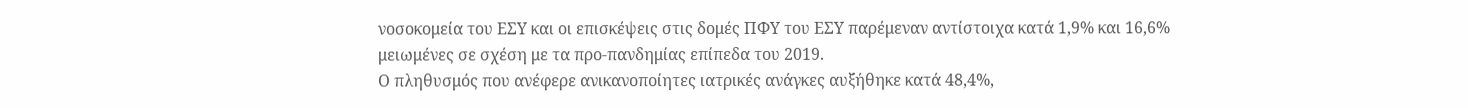νοσοκομεία του ΕΣΥ και οι επισκέψεις στις δομές ΠΦΥ του ΕΣΥ παρέμεναν αντίστοιχα κατά 1,9% και 16,6% μειωμένες σε σχέση με τα προ-πανδημίας επίπεδα του 2019.
Ο πληθυσμός που ανέφερε ανικανοποίητες ιατρικές ανάγκες αυξήθηκε κατά 48,4%,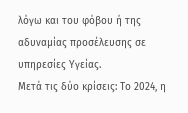λόγω και του φόβου ή της αδυναμίας προσέλευσης σε υπηρεσίες Υγείας.
Μετά τις δύο κρίσεις: Το 2024, η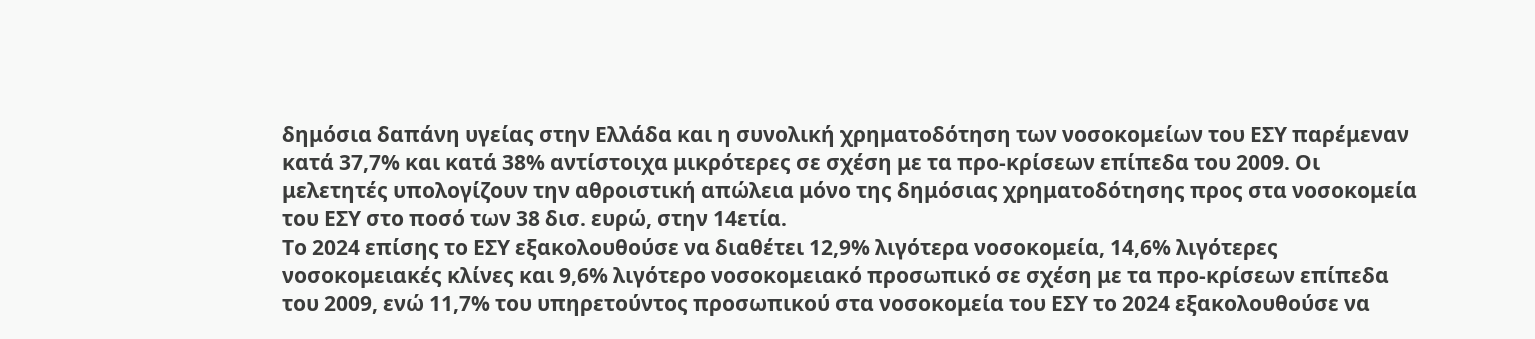δημόσια δαπάνη υγείας στην Ελλάδα και η συνολική χρηματοδότηση των νοσοκομείων του ΕΣΥ παρέμεναν κατά 37,7% και κατά 38% αντίστοιχα μικρότερες σε σχέση με τα προ-κρίσεων επίπεδα του 2009. Οι μελετητές υπολογίζουν την αθροιστική απώλεια μόνο της δημόσιας χρηματοδότησης προς στα νοσοκομεία του ΕΣΥ στο ποσό των 38 δισ. ευρώ, στην 14ετία.
Το 2024 επίσης το ΕΣΥ εξακολουθούσε να διαθέτει 12,9% λιγότερα νοσοκομεία, 14,6% λιγότερες νοσοκομειακές κλίνες και 9,6% λιγότερο νοσοκομειακό προσωπικό σε σχέση με τα προ-κρίσεων επίπεδα του 2009, ενώ 11,7% του υπηρετούντος προσωπικού στα νοσοκομεία του ΕΣΥ το 2024 εξακολουθούσε να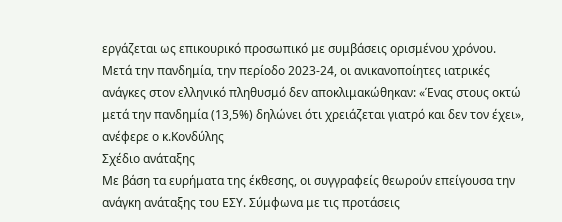εργάζεται ως επικουρικό προσωπικό με συμβάσεις ορισμένου χρόνου.
Μετά την πανδημία, την περίοδο 2023-24, οι ανικανοποίητες ιατρικές ανάγκες στον ελληνικό πληθυσμό δεν αποκλιμακώθηκαν: «Ένας στους οκτώ μετά την πανδημία (13,5%) δηλώνει ότι χρειάζεται γιατρό και δεν τον έχει», ανέφερε ο κ.Κονδύλης
Σχέδιο ανάταξης
Με βάση τα ευρήματα της έκθεσης, οι συγγραφείς θεωρούν επείγουσα την ανάγκη ανάταξης του ΕΣΥ. Σύμφωνα με τις προτάσεις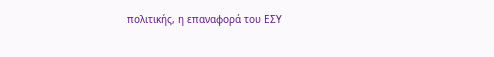πολιτικής, η επαναφορά του ΕΣΥ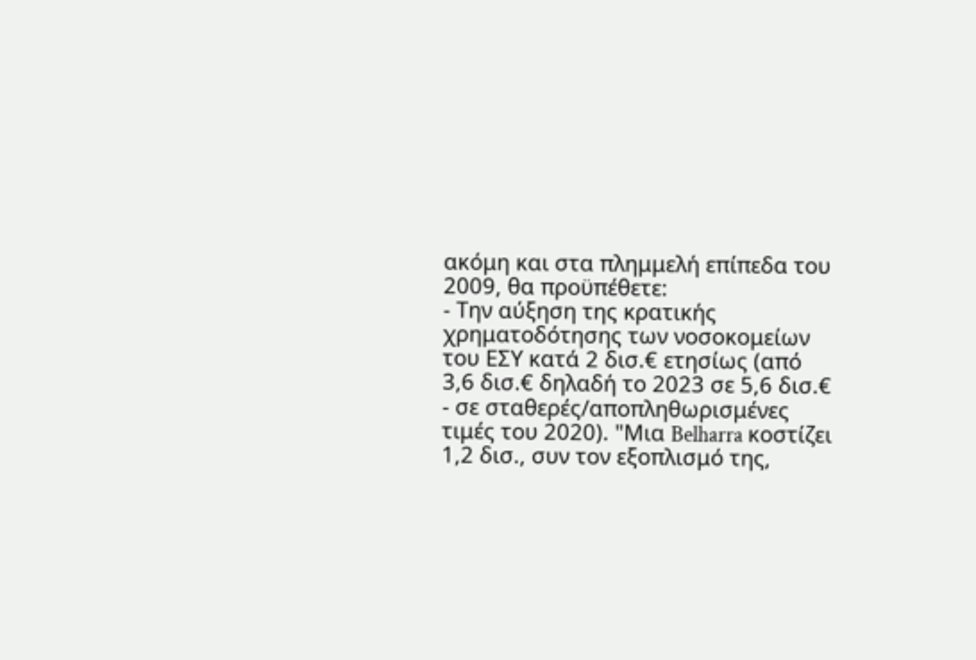ακόμη και στα πλημμελή επίπεδα του 2009, θα προϋπέθετε:
- Την αύξηση της κρατικής χρηματοδότησης των νοσοκομείων του ΕΣΥ κατά 2 δισ.€ ετησίως (από 3,6 δισ.€ δηλαδή το 2023 σε 5,6 δισ.€ - σε σταθερές/αποπληθωρισμένες τιμές του 2020). "Μια Belharra κοστίζει 1,2 δισ., συν τον εξοπλισμό της,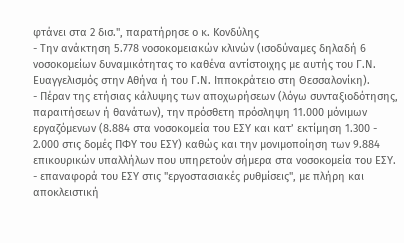φτάνει στα 2 δισ.", παρατήρησε ο κ. Κονδύλης
- Την ανάκτηση 5.778 νοσοκομειακών κλινών (ισοδύναμες δηλαδή 6 νοσοκομείων δυναμικότητας το καθένα αντίστοιχης με αυτής του Γ.Ν. Ευαγγελισμός στην Αθήνα ή του Γ.Ν. Ιπποκράτειο στη Θεσσαλονίκη).
- Πέραν της ετήσιας κάλυψης των αποχωρήσεων (λόγω συνταξιοδότησης, παραιτήσεων ή θανάτων), την πρόσθετη πρόσληψη 11.000 μόνιμων εργαζόμενων (8.884 στα νοσοκομεία του ΕΣΥ και κατ’ εκτίμηση 1.300 - 2.000 στις δομές ΠΦΥ του ΕΣΥ) καθώς και την μονιμοποίηση των 9.884 επικουρικών υπαλλήλων που υπηρετούν σήμερα στα νοσοκομεία του ΕΣΥ.
- επαναφορά του ΕΣΥ στις "εργοστασιακές ρυθμίσεις", με πλήρη και αποκλειστική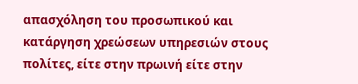απασχόληση του προσωπικού και κατάργηση χρεώσεων υπηρεσιών στους πολίτες, είτε στην πρωινή είτε στην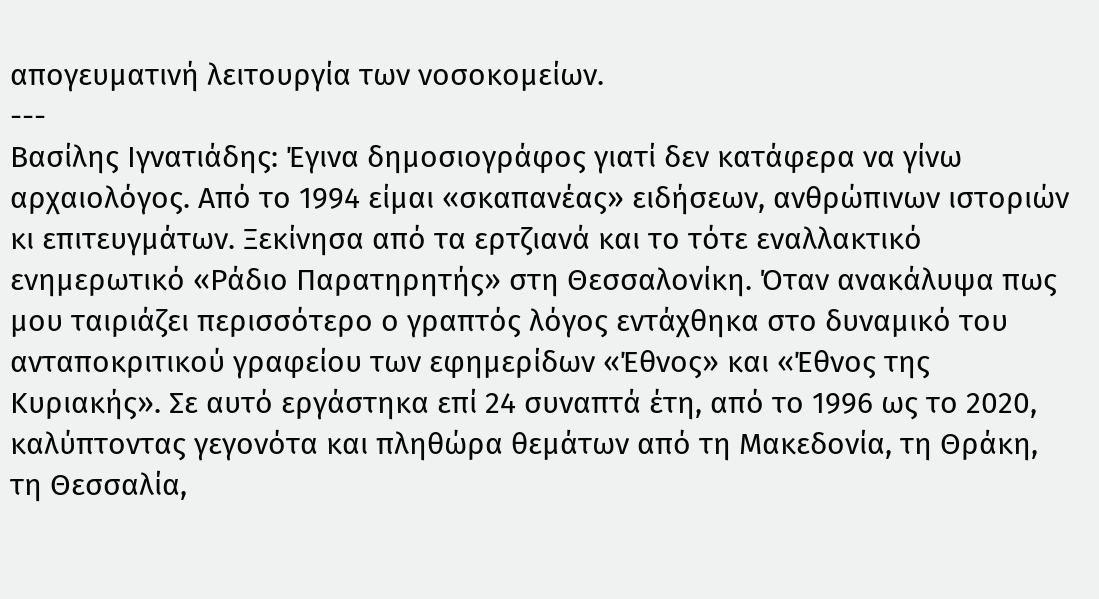απογευματινή λειτουργία των νοσοκομείων.
---
Βασίλης Ιγνατιάδης: Έγινα δημοσιογράφος γιατί δεν κατάφερα να γίνω αρχαιολόγος. Από το 1994 είμαι «σκαπανέας» ειδήσεων, ανθρώπινων ιστοριών κι επιτευγμάτων. Ξεκίνησα από τα ερτζιανά και το τότε εναλλακτικό ενημερωτικό «Ράδιο Παρατηρητής» στη Θεσσαλονίκη. Όταν ανακάλυψα πως μου ταιριάζει περισσότερο ο γραπτός λόγος εντάχθηκα στο δυναμικό του ανταποκριτικού γραφείου των εφημερίδων «Έθνος» και «Έθνος της Κυριακής». Σε αυτό εργάστηκα επί 24 συναπτά έτη, από το 1996 ως το 2020, καλύπτοντας γεγονότα και πληθώρα θεμάτων από τη Μακεδονία, τη Θράκη, τη Θεσσαλία,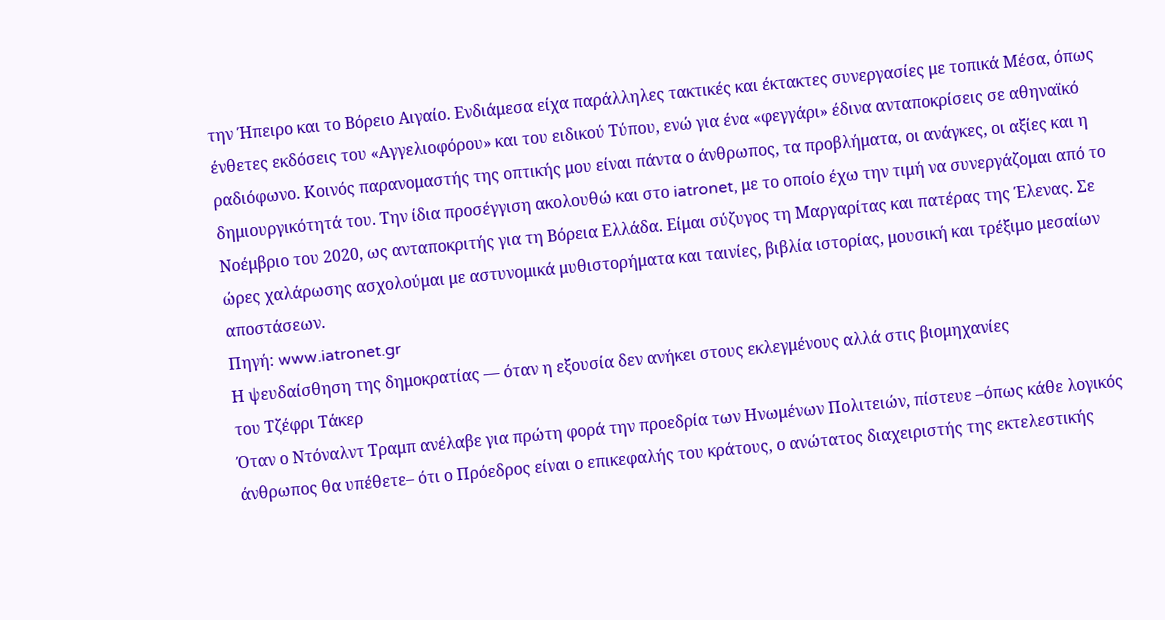την Ήπειρο και το Βόρειο Αιγαίο. Ενδιάμεσα είχα παράλληλες τακτικές και έκτακτες συνεργασίες με τοπικά Μέσα, όπως ένθετες εκδόσεις του «Αγγελιοφόρου» και του ειδικού Τύπου, ενώ για ένα «φεγγάρι» έδινα ανταποκρίσεις σε αθηναϊκό ραδιόφωνο. Κοινός παρανομαστής της οπτικής μου είναι πάντα ο άνθρωπος, τα προβλήματα, οι ανάγκες, οι αξίες και η δημιουργικότητά του. Την ίδια προσέγγιση ακολουθώ και στο iatronet, με το οποίο έχω την τιμή να συνεργάζομαι από το Νοέμβριο του 2020, ως ανταποκριτής για τη Βόρεια Ελλάδα. Είμαι σύζυγος τη Μαργαρίτας και πατέρας της Έλενας. Σε ώρες χαλάρωσης ασχολούμαι με αστυνομικά μυθιστορήματα και ταινίες, βιβλία ιστορίας, μουσική και τρέξιμο μεσαίων αποστάσεων.
Πηγή: www.iatronet.gr
Η ψευδαίσθηση της δημοκρατίας — όταν η εξουσία δεν ανήκει στους εκλεγμένους αλλά στις βιομηχανίες
του Τζέφρι Τάκερ
Όταν ο Ντόναλντ Τραμπ ανέλαβε για πρώτη φορά την προεδρία των Ηνωμένων Πολιτειών, πίστευε –όπως κάθε λογικός άνθρωπος θα υπέθετε– ότι ο Πρόεδρος είναι ο επικεφαλής του κράτους, ο ανώτατος διαχειριστής της εκτελεστικής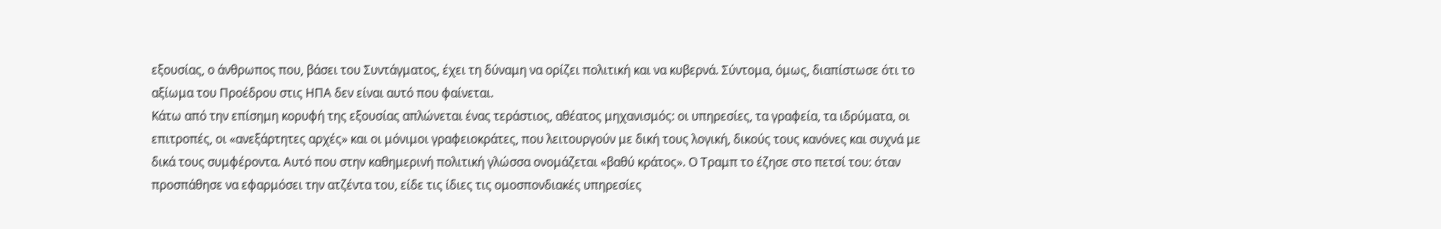εξουσίας, ο άνθρωπος που, βάσει του Συντάγματος, έχει τη δύναμη να ορίζει πολιτική και να κυβερνά. Σύντομα, όμως, διαπίστωσε ότι το αξίωμα του Προέδρου στις ΗΠΑ δεν είναι αυτό που φαίνεται.
Κάτω από την επίσημη κορυφή της εξουσίας απλώνεται ένας τεράστιος, αθέατος μηχανισμός: οι υπηρεσίες, τα γραφεία, τα ιδρύματα, οι επιτροπές, οι «ανεξάρτητες αρχές» και οι μόνιμοι γραφειοκράτες, που λειτουργούν με δική τους λογική, δικούς τους κανόνες και συχνά με δικά τους συμφέροντα. Αυτό που στην καθημερινή πολιτική γλώσσα ονομάζεται «βαθύ κράτος». Ο Τραμπ το έζησε στο πετσί του: όταν προσπάθησε να εφαρμόσει την ατζέντα του, είδε τις ίδιες τις ομοσπονδιακές υπηρεσίες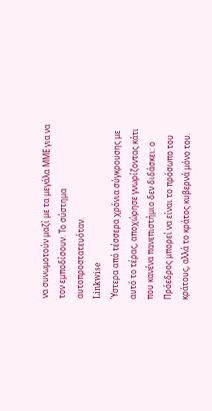να συνωμοτούν μαζί με τα μεγάλα ΜΜΕ για να τον εμποδίσουν. Το σύστημα αυτοπροστατευόταν.
Linkwise
Ύστερα από τέσσερα χρόνια σύγκρουσης με αυτό το τέρας, αποχώρησε γνωρίζοντας κάτι που κανένα πανεπιστήμιο δεν διδάσκει: ο Πρόεδρος μπορεί να είναι το πρόσωπο του κράτους, αλλά το κράτος κυβερνά μόνο του.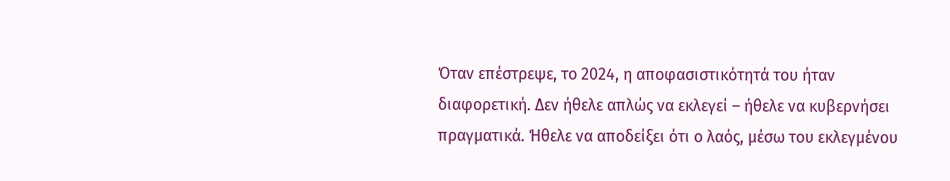Όταν επέστρεψε, το 2024, η αποφασιστικότητά του ήταν διαφορετική. Δεν ήθελε απλώς να εκλεγεί – ήθελε να κυβερνήσει πραγματικά. Ήθελε να αποδείξει ότι ο λαός, μέσω του εκλεγμένου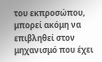του εκπροσώπου, μπορεί ακόμη να επιβληθεί στον μηχανισμό που έχει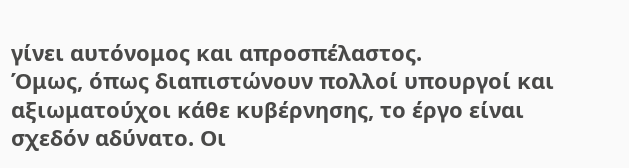γίνει αυτόνομος και απροσπέλαστος.
Όμως, όπως διαπιστώνουν πολλοί υπουργοί και αξιωματούχοι κάθε κυβέρνησης, το έργο είναι σχεδόν αδύνατο. Οι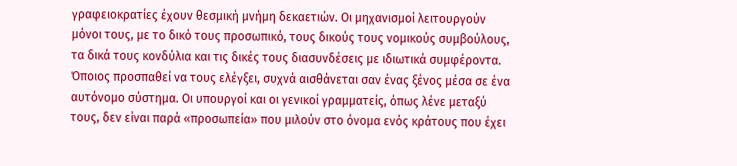γραφειοκρατίες έχουν θεσμική μνήμη δεκαετιών. Οι μηχανισμοί λειτουργούν μόνοι τους, με το δικό τους προσωπικό, τους δικούς τους νομικούς συμβούλους, τα δικά τους κονδύλια και τις δικές τους διασυνδέσεις με ιδιωτικά συμφέροντα. Όποιος προσπαθεί να τους ελέγξει, συχνά αισθάνεται σαν ένας ξένος μέσα σε ένα αυτόνομο σύστημα. Οι υπουργοί και οι γενικοί γραμματείς, όπως λένε μεταξύ τους, δεν είναι παρά «προσωπεία» που μιλούν στο όνομα ενός κράτους που έχει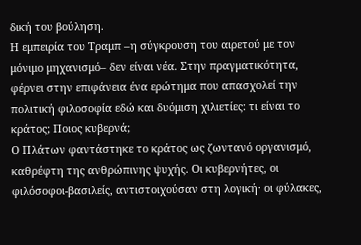δική του βούληση.
Η εμπειρία του Τραμπ –η σύγκρουση του αιρετού με τον μόνιμο μηχανισμό– δεν είναι νέα. Στην πραγματικότητα, φέρνει στην επιφάνεια ένα ερώτημα που απασχολεί την πολιτική φιλοσοφία εδώ και δυόμιση χιλιετίες: τι είναι το κράτος; Ποιος κυβερνά;
Ο Πλάτων φαντάστηκε το κράτος ως ζωντανό οργανισμό, καθρέφτη της ανθρώπινης ψυχής. Οι κυβερνήτες, οι φιλόσοφοι-βασιλείς, αντιστοιχούσαν στη λογική· οι φύλακες,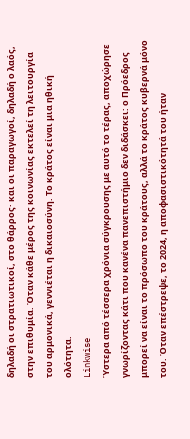δηλαδή οι στρατιωτικοί, στο θάρρος· και οι παραγωγοί, δηλαδή ο λαός, στην επιθυμία. Όταν κάθε μέρος της κοινωνίας εκτελεί τη λειτουργία του αρμονικά, γεννιέται η δικαιοσύνη. Το κράτος είναι μια ηθική ολότητα.
Linkwise
Ύστερα από τέσσερα χρόνια σύγκρουσης με αυτό το τέρας, αποχώρησε γνωρίζοντας κάτι που κανένα πανεπιστήμιο δεν διδάσκει: ο Πρόεδρος μπορεί να είναι το πρόσωπο του κράτους, αλλά το κράτος κυβερνά μόνο του. Όταν επέστρεψε, το 2024, η αποφασιστικότητά του ήταν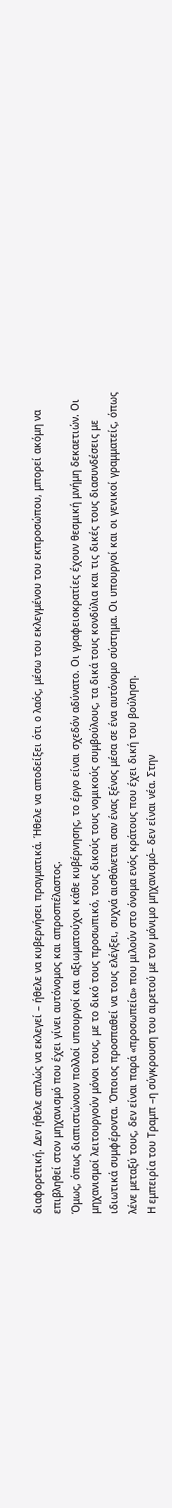διαφορετική. Δεν ήθελε απλώς να εκλεγεί – ήθελε να κυβερνήσει πραγματικά. Ήθελε να αποδείξει ότι ο λαός, μέσω του εκλεγμένου του εκπροσώπου, μπορεί ακόμη να επιβληθεί στον μηχανισμό που έχει γίνει αυτόνομος και απροσπέλαστος.
Όμως, όπως διαπιστώνουν πολλοί υπουργοί και αξιωματούχοι κάθε κυβέρνησης, το έργο είναι σχεδόν αδύνατο. Οι γραφειοκρατίες έχουν θεσμική μνήμη δεκαετιών. Οι μηχανισμοί λειτουργούν μόνοι τους, με το δικό τους προσωπικό, τους δικούς τους νομικούς συμβούλους, τα δικά τους κονδύλια και τις δικές τους διασυνδέσεις με ιδιωτικά συμφέροντα. Όποιος προσπαθεί να τους ελέγξει, συχνά αισθάνεται σαν ένας ξένος μέσα σε ένα αυτόνομο σύστημα. Οι υπουργοί και οι γενικοί γραμματείς, όπως λένε μεταξύ τους, δεν είναι παρά «προσωπεία» που μιλούν στο όνομα ενός κράτους που έχει δική του βούληση.
Η εμπειρία του Τραμπ –η σύγκρουση του αιρετού με τον μόνιμο μηχανισμό– δεν είναι νέα. Στην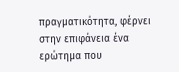πραγματικότητα, φέρνει στην επιφάνεια ένα ερώτημα που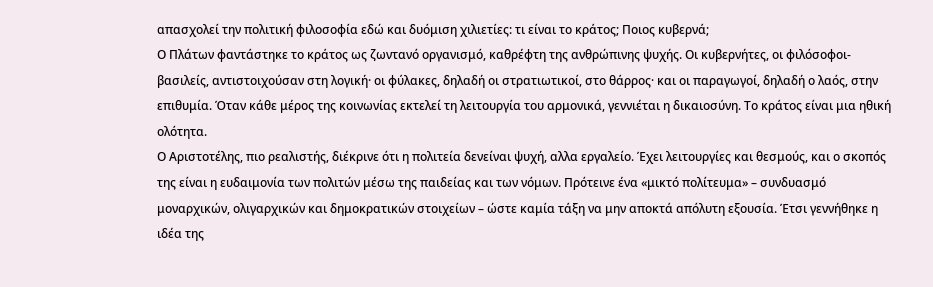απασχολεί την πολιτική φιλοσοφία εδώ και δυόμιση χιλιετίες: τι είναι το κράτος; Ποιος κυβερνά;
Ο Πλάτων φαντάστηκε το κράτος ως ζωντανό οργανισμό, καθρέφτη της ανθρώπινης ψυχής. Οι κυβερνήτες, οι φιλόσοφοι-βασιλείς, αντιστοιχούσαν στη λογική· οι φύλακες, δηλαδή οι στρατιωτικοί, στο θάρρος· και οι παραγωγοί, δηλαδή ο λαός, στην επιθυμία. Όταν κάθε μέρος της κοινωνίας εκτελεί τη λειτουργία του αρμονικά, γεννιέται η δικαιοσύνη. Το κράτος είναι μια ηθική ολότητα.
Ο Αριστοτέλης, πιο ρεαλιστής, διέκρινε ότι η πολιτεία δενείναι ψυχή, αλλα εργαλείο. Έχει λειτουργίες και θεσμούς, και ο σκοπός της είναι η ευδαιμονία των πολιτών μέσω της παιδείας και των νόμων. Πρότεινε ένα «μικτό πολίτευμα» – συνδυασμό μοναρχικών, ολιγαρχικών και δημοκρατικών στοιχείων – ώστε καμία τάξη να μην αποκτά απόλυτη εξουσία. Έτσι γεννήθηκε η ιδέα της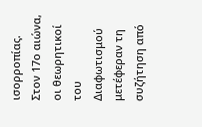ισορροπίας.
Στον 17ο αιώνα, οι θεωρητικοί του Διαφωτισμού μετέφεραν τη συζήτηση από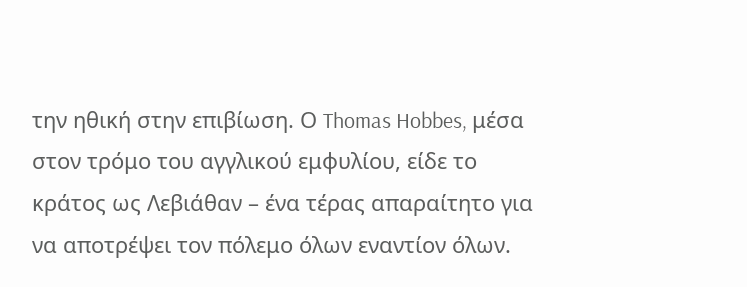την ηθική στην επιβίωση. Ο Thomas Hobbes, μέσα στον τρόμο του αγγλικού εμφυλίου, είδε το κράτος ως Λεβιάθαν – ένα τέρας απαραίτητο για να αποτρέψει τον πόλεμο όλων εναντίον όλων.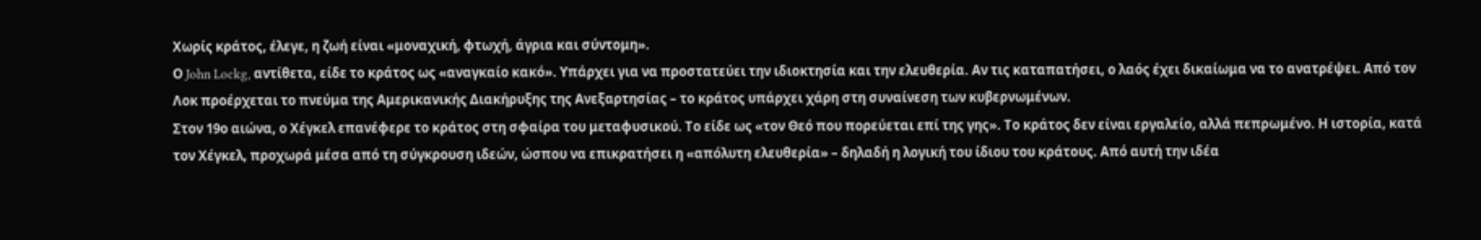Χωρίς κράτος, έλεγε, η ζωή είναι «μοναχική, φτωχή, άγρια και σύντομη».
Ο John Lockg, αντίθετα, είδε το κράτος ως «αναγκαίο κακό». Υπάρχει για να προστατεύει την ιδιοκτησία και την ελευθερία. Αν τις καταπατήσει, ο λαός έχει δικαίωμα να το ανατρέψει. Από τον Λοκ προέρχεται το πνεύμα της Αμερικανικής Διακήρυξης της Ανεξαρτησίας – το κράτος υπάρχει χάρη στη συναίνεση των κυβερνωμένων.
Στον 19ο αιώνα, ο Χέγκελ επανέφερε το κράτος στη σφαίρα του μεταφυσικού. Το είδε ως «τον Θεό που πορεύεται επί της γης». Το κράτος δεν είναι εργαλείο, αλλά πεπρωμένο. Η ιστορία, κατά τον Χέγκελ, προχωρά μέσα από τη σύγκρουση ιδεών, ώσπου να επικρατήσει η «απόλυτη ελευθερία» – δηλαδή η λογική του ίδιου του κράτους. Από αυτή την ιδέα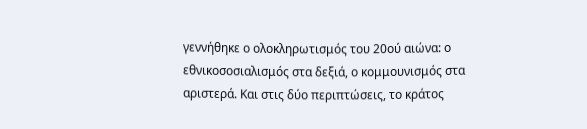γεννήθηκε ο ολοκληρωτισμός του 20ού αιώνα: ο εθνικοσοσιαλισμός στα δεξιά, ο κομμουνισμός στα αριστερά. Και στις δύο περιπτώσεις, το κράτος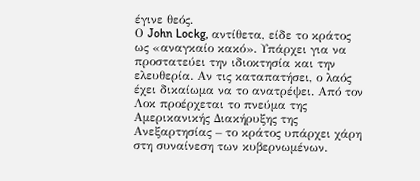έγινε θεός.
Ο John Lockg, αντίθετα, είδε το κράτος ως «αναγκαίο κακό». Υπάρχει για να προστατεύει την ιδιοκτησία και την ελευθερία. Αν τις καταπατήσει, ο λαός έχει δικαίωμα να το ανατρέψει. Από τον Λοκ προέρχεται το πνεύμα της Αμερικανικής Διακήρυξης της Ανεξαρτησίας – το κράτος υπάρχει χάρη στη συναίνεση των κυβερνωμένων.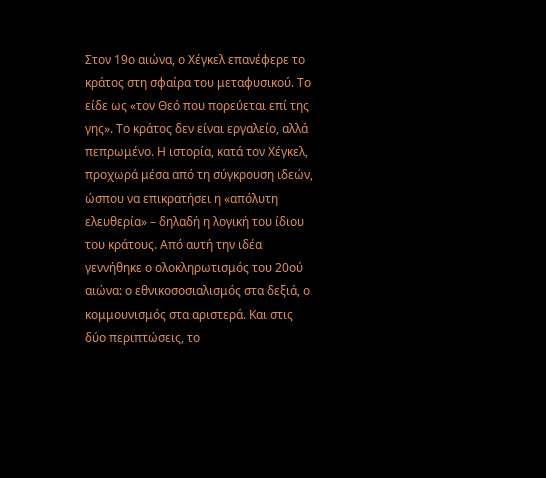Στον 19ο αιώνα, ο Χέγκελ επανέφερε το κράτος στη σφαίρα του μεταφυσικού. Το είδε ως «τον Θεό που πορεύεται επί της γης». Το κράτος δεν είναι εργαλείο, αλλά πεπρωμένο. Η ιστορία, κατά τον Χέγκελ, προχωρά μέσα από τη σύγκρουση ιδεών, ώσπου να επικρατήσει η «απόλυτη ελευθερία» – δηλαδή η λογική του ίδιου του κράτους. Από αυτή την ιδέα γεννήθηκε ο ολοκληρωτισμός του 20ού αιώνα: ο εθνικοσοσιαλισμός στα δεξιά, ο κομμουνισμός στα αριστερά. Και στις δύο περιπτώσεις, το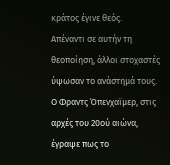κράτος έγινε θεός.
Απέναντι σε αυτήν τη θεοποίηση, άλλοι στοχαστές ύψωσαν το ανάστημά τους. Ο Φραντς Όπενχαϊμερ, στις αρχές του 20ού αιώνα, έγραψε πως το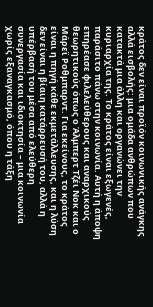κράτος δεν είναι προϊόν κοινωνικής ανάγκης αλλά εισβολής: μια ομάδα ανθρώπων που κατακτά μια άλλη και οργανώνει την κυριαρχία της. Το κράτος είναι εξωγενές, παράσιτο πάνω στην κοινωνία. Αυτή η άποψη επηρέασε φιλελεύθερους και αναρχικούς θεωρητικούς όπως ο Άλμπερτ Τζέι Νοκ και ο Μάρεϊ Ροθμπαρντ. Για εκείνους, το κράτος είναι η πηγή κάθε εκμετάλλευσης, και η λύση δεν είναι η βίαιη κατάρρευσή του, αλλά η υπέρβασή του μέσα από ελεύθερη συνεργασία και ιδιοκτησία – μια κοινωνία χωρίς εξαναγκασμό, όπου η τάξη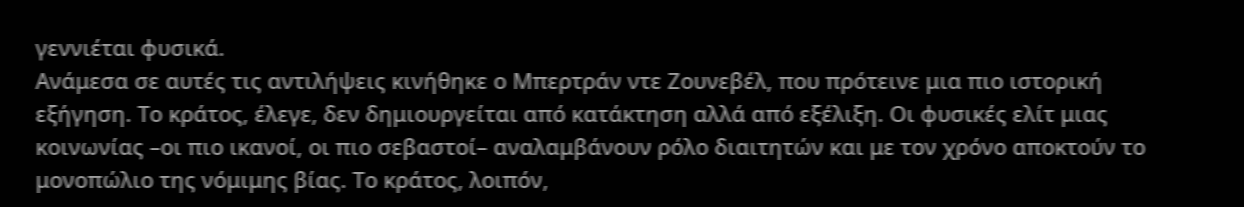γεννιέται φυσικά.
Ανάμεσα σε αυτές τις αντιλήψεις κινήθηκε ο Μπερτράν ντε Ζουνεβέλ, που πρότεινε μια πιο ιστορική εξήγηση. Το κράτος, έλεγε, δεν δημιουργείται από κατάκτηση αλλά από εξέλιξη. Οι φυσικές ελίτ μιας κοινωνίας –οι πιο ικανοί, οι πιο σεβαστοί– αναλαμβάνουν ρόλο διαιτητών και με τον χρόνο αποκτούν το μονοπώλιο της νόμιμης βίας. Το κράτος, λοιπόν,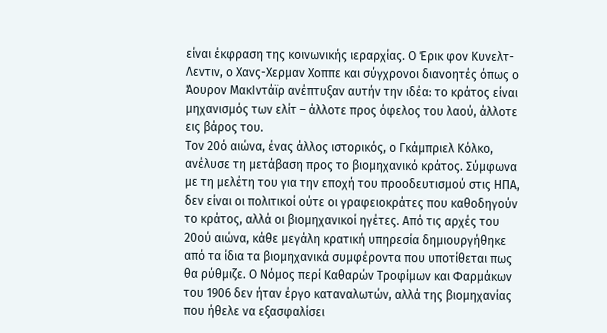είναι έκφραση της κοινωνικής ιεραρχίας. Ο Έρικ φον Κυνελτ-Λεντιν, ο Χανς-Χερμαν Χοππε και σύγχρονοι διανοητές όπως ο Άουρον ΜακΙντάϊρ ανέπτυξαν αυτήν την ιδέα: το κράτος είναι μηχανισμός των ελίτ – άλλοτε προς όφελος του λαού, άλλοτε εις βάρος του.
Τον 20ό αιώνα, ένας άλλος ιστορικός, ο Γκάμπριελ Κόλκο, ανέλυσε τη μετάβαση προς το βιομηχανικό κράτος. Σύμφωνα με τη μελέτη του για την εποχή του προοδευτισμού στις ΗΠΑ, δεν είναι οι πολιτικοί ούτε οι γραφειοκράτες που καθοδηγούν το κράτος, αλλά οι βιομηχανικοί ηγέτες. Από τις αρχές του 20ού αιώνα, κάθε μεγάλη κρατική υπηρεσία δημιουργήθηκε από τα ίδια τα βιομηχανικά συμφέροντα που υποτίθεται πως θα ρύθμιζε. Ο Νόμος περί Καθαρών Τροφίμων και Φαρμάκων του 1906 δεν ήταν έργο καταναλωτών, αλλά της βιομηχανίας που ήθελε να εξασφαλίσει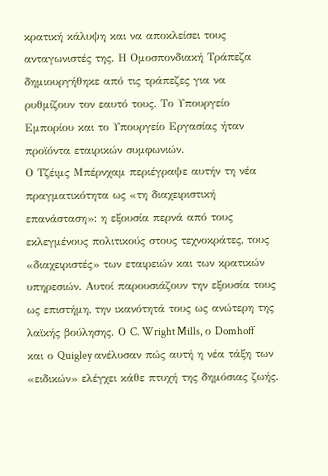κρατική κάλυψη και να αποκλείσει τους ανταγωνιστές της. Η Ομοσπονδιακή Τράπεζα δημιουργήθηκε από τις τράπεζες για να ρυθμίζουν τον εαυτό τους. Το Υπουργείο Εμπορίου και το Υπουργείο Εργασίας ήταν προϊόντα εταιρικών συμφωνιών.
Ο Τζέιμς Μπέρνχαμ περιέγραψε αυτήν τη νέα πραγματικότητα ως «τη διαχειριστική επανάσταση»: η εξουσία περνά από τους εκλεγμένους πολιτικούς στους τεχνοκράτες, τους «διαχειριστές» των εταιρειών και των κρατικών υπηρεσιών. Αυτοί παρουσιάζουν την εξουσία τους ως επιστήμη, την ικανότητά τους ως ανώτερη της λαϊκής βούλησης. Ο C. Wright Mills, ο Domhoff και ο Quigley ανέλυσαν πώς αυτή η νέα τάξη των «ειδικών» ελέγχει κάθε πτυχή της δημόσιας ζωής.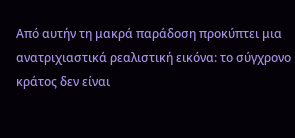Από αυτήν τη μακρά παράδοση προκύπτει μια ανατριχιαστικά ρεαλιστική εικόνα: το σύγχρονο κράτος δεν είναι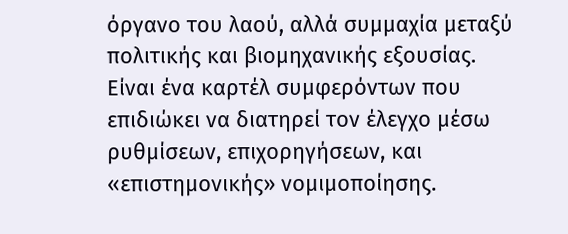όργανο του λαού, αλλά συμμαχία μεταξύ πολιτικής και βιομηχανικής εξουσίας. Είναι ένα καρτέλ συμφερόντων που επιδιώκει να διατηρεί τον έλεγχο μέσω ρυθμίσεων, επιχορηγήσεων, και «επιστημονικής» νομιμοποίησης.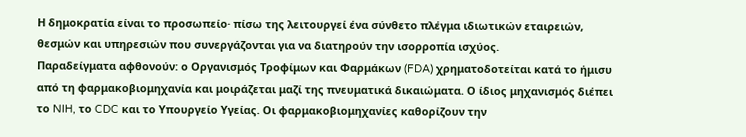Η δημοκρατία είναι το προσωπείο· πίσω της λειτουργεί ένα σύνθετο πλέγμα ιδιωτικών εταιρειών, θεσμών και υπηρεσιών που συνεργάζονται για να διατηρούν την ισορροπία ισχύος.
Παραδείγματα αφθονούν: ο Οργανισμός Τροφίμων και Φαρμάκων (FDA) χρηματοδοτείται κατά το ήμισυ από τη φαρμακοβιομηχανία και μοιράζεται μαζί της πνευματικά δικαιώματα. Ο ίδιος μηχανισμός διέπει το NIH, το CDC και το Υπουργείο Υγείας. Οι φαρμακοβιομηχανίες καθορίζουν την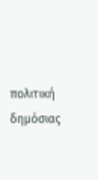πολιτική δημόσιας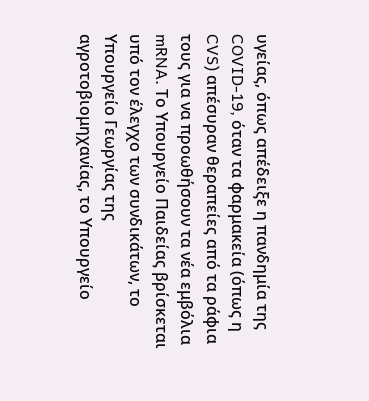υγείας, όπως απέδειξε η πανδημία της COVID-19, όταν τα φαρμακεία (όπως η CVS) απέσυραν θεραπείες από τα ράφια τους για να προωθήσουν τα νέα εμβόλια mRNA. Το Υπουργείο Παιδείας βρίσκεται υπό τον έλεγχο των συνδικάτων, το Υπουργείο Γεωργίας της αγροτοβιομηχανίας, το Υπουργείο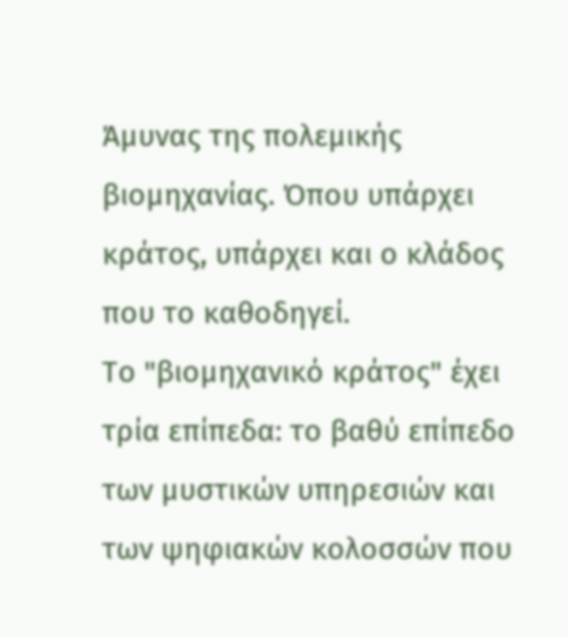Άμυνας της πολεμικής βιομηχανίας. Όπου υπάρχει κράτος, υπάρχει και ο κλάδος που το καθοδηγεί.
Το "βιομηχανικό κράτος" έχει τρία επίπεδα: το βαθύ επίπεδο των μυστικών υπηρεσιών και των ψηφιακών κολοσσών που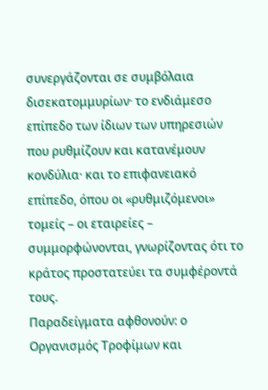συνεργάζονται σε συμβόλαια δισεκατομμυρίων· το ενδιάμεσο επίπεδο των ίδιων των υπηρεσιών που ρυθμίζουν και κατανέμουν κονδύλια· και το επιφανειακό επίπεδο, όπου οι «ρυθμιζόμενοι» τομείς – οι εταιρείες – συμμορφώνονται, γνωρίζοντας ότι το κράτος προστατεύει τα συμφέροντά τους.
Παραδείγματα αφθονούν: ο Οργανισμός Τροφίμων και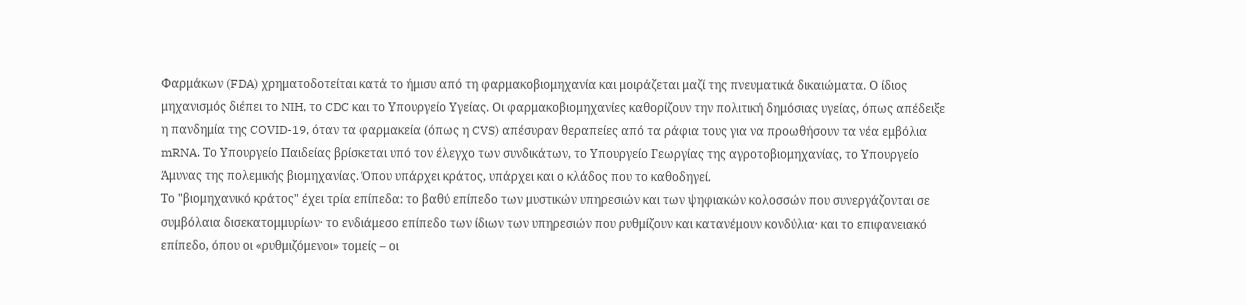Φαρμάκων (FDA) χρηματοδοτείται κατά το ήμισυ από τη φαρμακοβιομηχανία και μοιράζεται μαζί της πνευματικά δικαιώματα. Ο ίδιος μηχανισμός διέπει το NIH, το CDC και το Υπουργείο Υγείας. Οι φαρμακοβιομηχανίες καθορίζουν την πολιτική δημόσιας υγείας, όπως απέδειξε η πανδημία της COVID-19, όταν τα φαρμακεία (όπως η CVS) απέσυραν θεραπείες από τα ράφια τους για να προωθήσουν τα νέα εμβόλια mRNA. Το Υπουργείο Παιδείας βρίσκεται υπό τον έλεγχο των συνδικάτων, το Υπουργείο Γεωργίας της αγροτοβιομηχανίας, το Υπουργείο Άμυνας της πολεμικής βιομηχανίας. Όπου υπάρχει κράτος, υπάρχει και ο κλάδος που το καθοδηγεί.
Το "βιομηχανικό κράτος" έχει τρία επίπεδα: το βαθύ επίπεδο των μυστικών υπηρεσιών και των ψηφιακών κολοσσών που συνεργάζονται σε συμβόλαια δισεκατομμυρίων· το ενδιάμεσο επίπεδο των ίδιων των υπηρεσιών που ρυθμίζουν και κατανέμουν κονδύλια· και το επιφανειακό επίπεδο, όπου οι «ρυθμιζόμενοι» τομείς – οι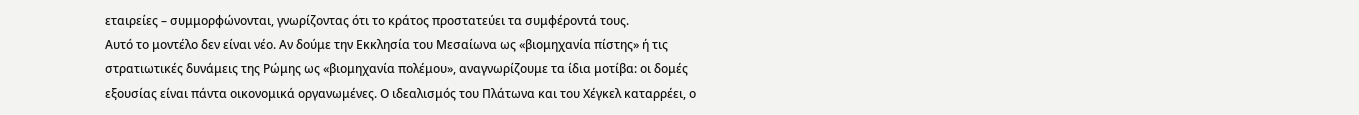εταιρείες – συμμορφώνονται, γνωρίζοντας ότι το κράτος προστατεύει τα συμφέροντά τους.
Αυτό το μοντέλο δεν είναι νέο. Αν δούμε την Εκκλησία του Μεσαίωνα ως «βιομηχανία πίστης» ή τις στρατιωτικές δυνάμεις της Ρώμης ως «βιομηχανία πολέμου», αναγνωρίζουμε τα ίδια μοτίβα: οι δομές εξουσίας είναι πάντα οικονομικά οργανωμένες. Ο ιδεαλισμός του Πλάτωνα και του Χέγκελ καταρρέει, ο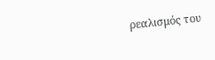ρεαλισμός του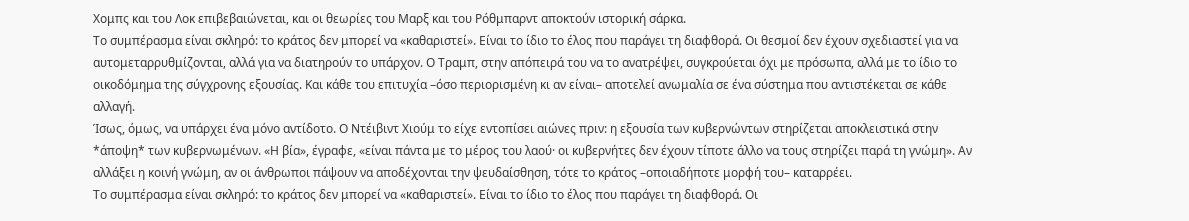Χομπς και του Λοκ επιβεβαιώνεται, και οι θεωρίες του Μαρξ και του Ρόθμπαρντ αποκτούν ιστορική σάρκα.
Το συμπέρασμα είναι σκληρό: το κράτος δεν μπορεί να «καθαριστεί». Είναι το ίδιο το έλος που παράγει τη διαφθορά. Οι θεσμοί δεν έχουν σχεδιαστεί για να αυτομεταρρυθμίζονται, αλλά για να διατηρούν το υπάρχον. Ο Τραμπ, στην απόπειρά του να το ανατρέψει, συγκρούεται όχι με πρόσωπα, αλλά με το ίδιο το οικοδόμημα της σύγχρονης εξουσίας. Και κάθε του επιτυχία –όσο περιορισμένη κι αν είναι– αποτελεί ανωμαλία σε ένα σύστημα που αντιστέκεται σε κάθε αλλαγή.
Ίσως, όμως, να υπάρχει ένα μόνο αντίδοτο. Ο Ντέιβιντ Χιούμ το είχε εντοπίσει αιώνες πριν: η εξουσία των κυβερνώντων στηρίζεται αποκλειστικά στην *άποψη* των κυβερνωμένων. «Η βία», έγραφε, «είναι πάντα με το μέρος του λαού· οι κυβερνήτες δεν έχουν τίποτε άλλο να τους στηρίζει παρά τη γνώμη». Αν αλλάξει η κοινή γνώμη, αν οι άνθρωποι πάψουν να αποδέχονται την ψευδαίσθηση, τότε το κράτος –οποιαδήποτε μορφή του– καταρρέει.
Το συμπέρασμα είναι σκληρό: το κράτος δεν μπορεί να «καθαριστεί». Είναι το ίδιο το έλος που παράγει τη διαφθορά. Οι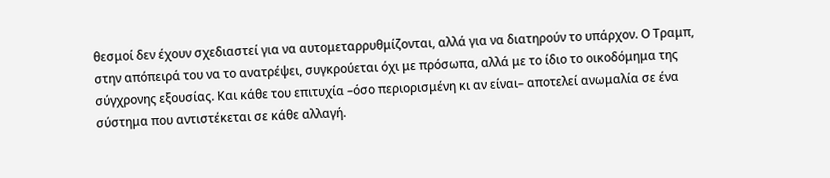θεσμοί δεν έχουν σχεδιαστεί για να αυτομεταρρυθμίζονται, αλλά για να διατηρούν το υπάρχον. Ο Τραμπ, στην απόπειρά του να το ανατρέψει, συγκρούεται όχι με πρόσωπα, αλλά με το ίδιο το οικοδόμημα της σύγχρονης εξουσίας. Και κάθε του επιτυχία –όσο περιορισμένη κι αν είναι– αποτελεί ανωμαλία σε ένα σύστημα που αντιστέκεται σε κάθε αλλαγή.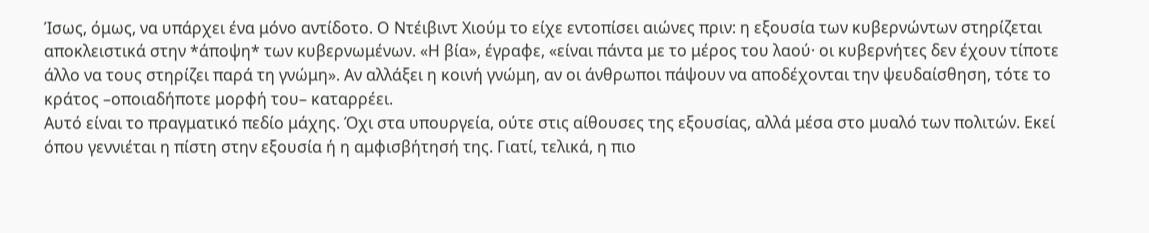Ίσως, όμως, να υπάρχει ένα μόνο αντίδοτο. Ο Ντέιβιντ Χιούμ το είχε εντοπίσει αιώνες πριν: η εξουσία των κυβερνώντων στηρίζεται αποκλειστικά στην *άποψη* των κυβερνωμένων. «Η βία», έγραφε, «είναι πάντα με το μέρος του λαού· οι κυβερνήτες δεν έχουν τίποτε άλλο να τους στηρίζει παρά τη γνώμη». Αν αλλάξει η κοινή γνώμη, αν οι άνθρωποι πάψουν να αποδέχονται την ψευδαίσθηση, τότε το κράτος –οποιαδήποτε μορφή του– καταρρέει.
Αυτό είναι το πραγματικό πεδίο μάχης. Όχι στα υπουργεία, ούτε στις αίθουσες της εξουσίας, αλλά μέσα στο μυαλό των πολιτών. Εκεί όπου γεννιέται η πίστη στην εξουσία ή η αμφισβήτησή της. Γιατί, τελικά, η πιο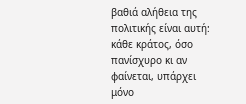βαθιά αλήθεια της πολιτικής είναι αυτή: κάθε κράτος, όσο πανίσχυρο κι αν φαίνεται, υπάρχει μόνο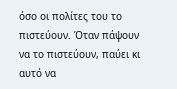όσο οι πολίτες του το πιστεύουν. Όταν πάψουν να το πιστεύουν, παύει κι αυτό να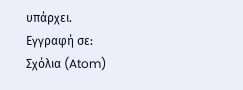υπάρχει.
Εγγραφή σε:
Σχόλια (Atom)